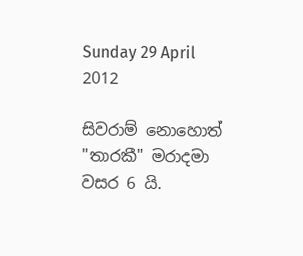Sunday 29 April 2012

සිවරාම් නොහොත් "තාරකී" මරාදමා වසර 6 යි.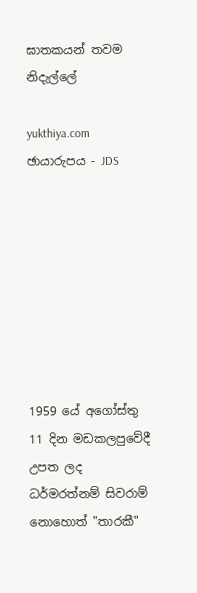ඝාතකයන් තවම නිදැල්ලේ

yukthiya.com
ඡායාරුපය - JDS








1959 යේ අගෝස්තු 11 දින මඩකලපුවේදී උපත ලද ධර්මරත්නම් සිවරාම් නොහොත් "තාරකී"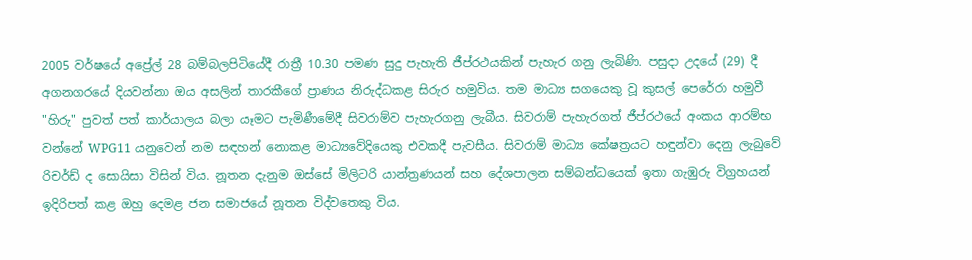2005 වර්ෂයේ අප්‍රේල් 28 බම්බලපිටියේදී රාත්‍රී 10.30 පමණ සුදු පැහැති ජීප්රථයකින් පැහැර ගනු ලැබිණි. පසුදා උදයේ (29) දී අගනගරයේ දියවන්නා ඔය අසලින් තාරකීගේ ප්‍රාණය නිරුද්ධකළ සිරුර හමුවිය. තම මාධ්‍ය සගයෙකු වූ කුසල් පෙරේරා හමුවී "හිරු" පුවත් පත් කාර්යාලය බලා යෑමට පැමිණීමේදී සිවරාම්ව පැහැරගනු ලැබීය. සිවරාම් පැහැරගත් ජීප්රථයේ අංකය ආරම්භ වන්නේ WPG11 යනුවෙන් නම සඳහන් නොකළ මාධ්‍යවේදියෙකු එවකදී පැවසීය. සිවරාම් මාධ්‍ය කේෂත්‍රයට හඳුන්වා දෙනු ලැබුවේ රිචර්ඩ් ද සොයිසා විසින් විය. නූතන දැනුම ඔස්සේ මිලිටරි යාන්ත්‍රණයන් සහ දේශපාලන සම්බන්ධයෙක් ඉතා ගැඹුරු විග්‍රහයන් ඉදිරිපත් කළ ඔහු දෙමළ ජන සමාජයේ නූතන විද්වතෙකු විය.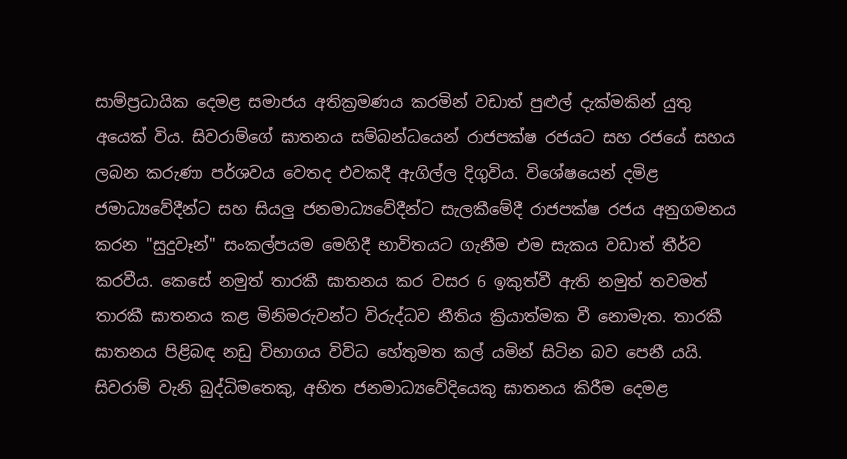සාම්ප්‍රධායික දෙමළ සමාජය අතික්‍රමණය කරමින් වඩාත් පුළුල් දැක්මකින් යුතු අයෙක් විය. සිවරාම්ගේ ඝාතනය සම්බන්ධයෙන් රාජපක්ෂ රජයට සහ රජයේ සහය ලබන කරුණා පර්ශවය වෙතද එවකදී ඇගිල්ල දිගුවිය. විශේෂයෙන් දමිළ ජමාධ්‍යවේදීන්ට සහ සියලු ජනමාධ්‍යවේදීන්ට සැලකීමේදී රාජපක්ෂ රජය අනුගමනය කරන "සුදුවෑන්" සංකල්පයම මෙහිදී භාවිතයට ගැනීම එම සැකය වඩාත් තීර්ව කරවීය. කෙසේ නමුත් තාරකී ඝාතනය කර වසර 6 ඉකුත්වී ඇති නමුත් තවමත් තාරකී ඝාතනය කළ මිනිමරුවන්ට විරුද්ධව නීතිය ක්‍රියාත්මක වී නොමැත. තාරකී ඝාතනය පිළිබඳ නඩු විභාගය විවිධ හේතුමත කල් යමින් සිටින බව පෙනී යයි. සිවරාම් වැනි බුද්ධිමතෙකු, අභිත ජනමාධ්‍යවේදියෙකු ඝාතනය කිරීම දෙමළ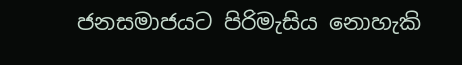ජනසමාජයට පිරිමැසිය නොහැකි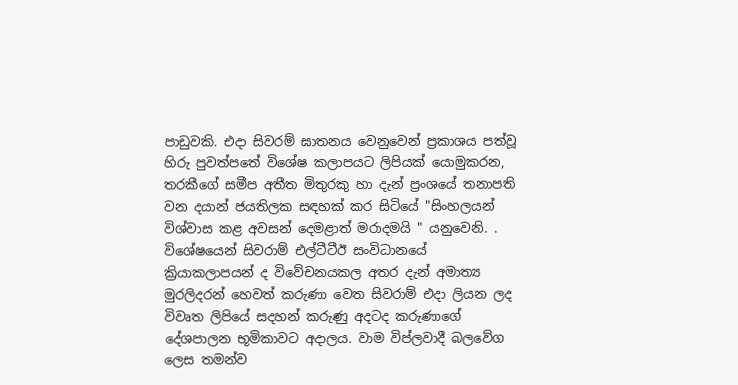පාඩුවකි. එදා සිවරම් ඝාතනය වෙනුවෙන් ප්‍රකාශය පත්වූ හිරු පුවත්පතේ විශේෂ කලාපයට ලිපියක් යොමුකරන, තරකීගේ සමීප අතීත මිතුරකු හා දැන් ප්‍රංශයේ තනාපති වන දයාන් ජයතිලක සඳහක් කර සිටියේ "සිංහලයන් විශ්වාස කළ අවසන් දෙමළාත් මරාදමයි " යනුවෙනි. . විශේෂයෙන් සිවරාම් එල්ටීටීඊ සංවිධානයේ ක්‍රියාකලාපයන් ද විවේචනයකල අතර දැන් අමාත්‍ය මුරලිදරන් හෙවත් කරුණා වෙත සිවරාම් එදා ලියන ලද විවෘත ලිපියේ සදහන් කරුණු අදටද කරුණාගේ දේශපාලන භූමිකාවට අදාලය. වාම විප්ලවාදී බලවේග ලෙස තමන්ව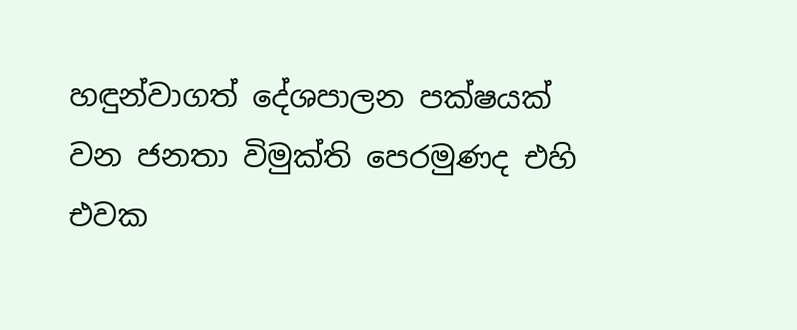හඳුන්වාගත් දේශපාලන පක්ෂයක් වන ජනතා විමුක්ති පෙරමුණද එහි එවක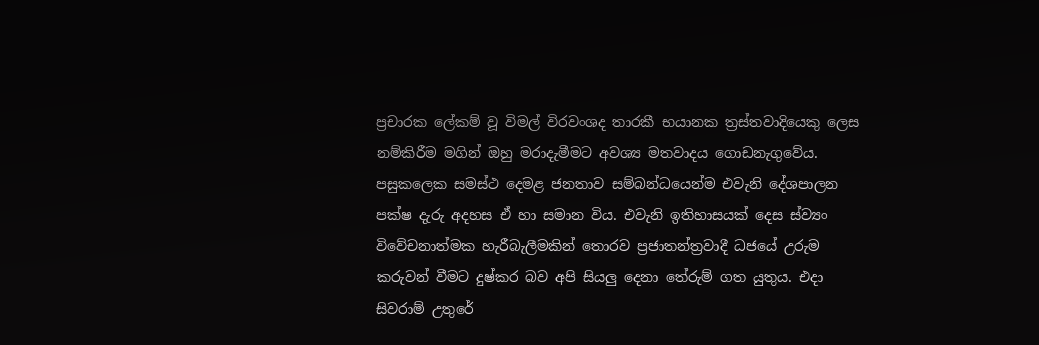ප්‍රචාරක ලේකම් වූ විමල් විරවංශද තාරකී භයානක ත්‍රස්තවාදියෙකු ලෙස නම්කිරීම මගින් ඔහු මරාදැමීමට අවශ්‍ය මතවාදය ගොඩනැගුවේය. පසුකලෙක සමස්ථ දෙමළ ජනතාව සම්බන්ධයෙන්ම එවැනි දේශපාලන පක්ෂ දැරු අදහස ඒ හා සමාන විය. එවැනි ඉතිහාසයක් දෙස ස්ව්‍යං විවේචනාත්මක හැරීබැලීමකින් තොරව ප්‍රජාතන්ත්‍රවාදී ධජයේ උරුම කරුවන් වීමට දුෂ්කර බව අපි සියලු දෙනා තේරුම් ගත යුතුය. එදා සිවරාම් උතුරේ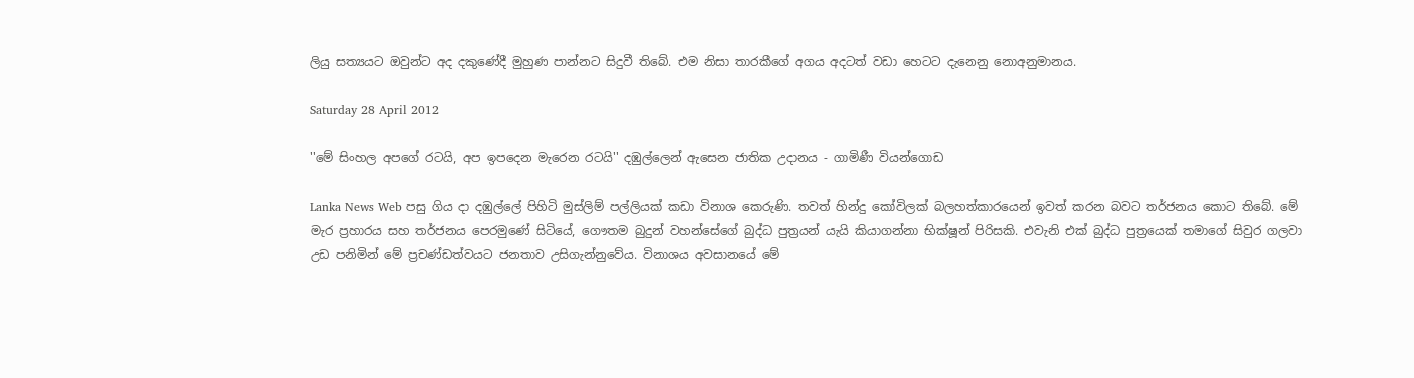ලියු සත්‍යයට ඔවුන්ට අද දකුණේදී මුහුණ පාන්නට සිදුවී තිබේ. එම නිසා තාරකීගේ අගය අදටත් වඩා හෙටට දැනෙනු නොඅනුමානය.

Saturday 28 April 2012

''මේ සිංහල අපගේ රටයි, අප ඉපදෙන මැරෙන රටයි'' දඹුල්ලෙන් ඇසෙන ජාතික උදානය - ගාමිණී වියන්ගොඩ

Lanka News Web පසු ගිය දා දඹුල්ලේ පිහිටි මුස්ලිම් පල්ලියක් කඩා විනාශ කෙරුණි. තවත් හින්දු කෝවිලක් බලහත්කාරයෙන් ඉවත් කරන බවට තර්ජනය කොට තිබේ. මේ මැර ප්‍රහාරය සහ තර්ජනය පෙරමුණේ සිටියේ, ගෞතම බුදුන් වහන්සේගේ බුද්ධ පුත්‍රයන් යැයි කියාගන්නා භික්ෂූන් පිරිසකි. එවැනි එක් බුද්ධ පුත්‍රයෙක් තමාගේ සිවුර ගලවා උඩ පනිමින් මේ ප්‍රචණ්ඩත්වයට ජනතාව උසිගැන්නුවේය. විනාශය අවසානයේ මේ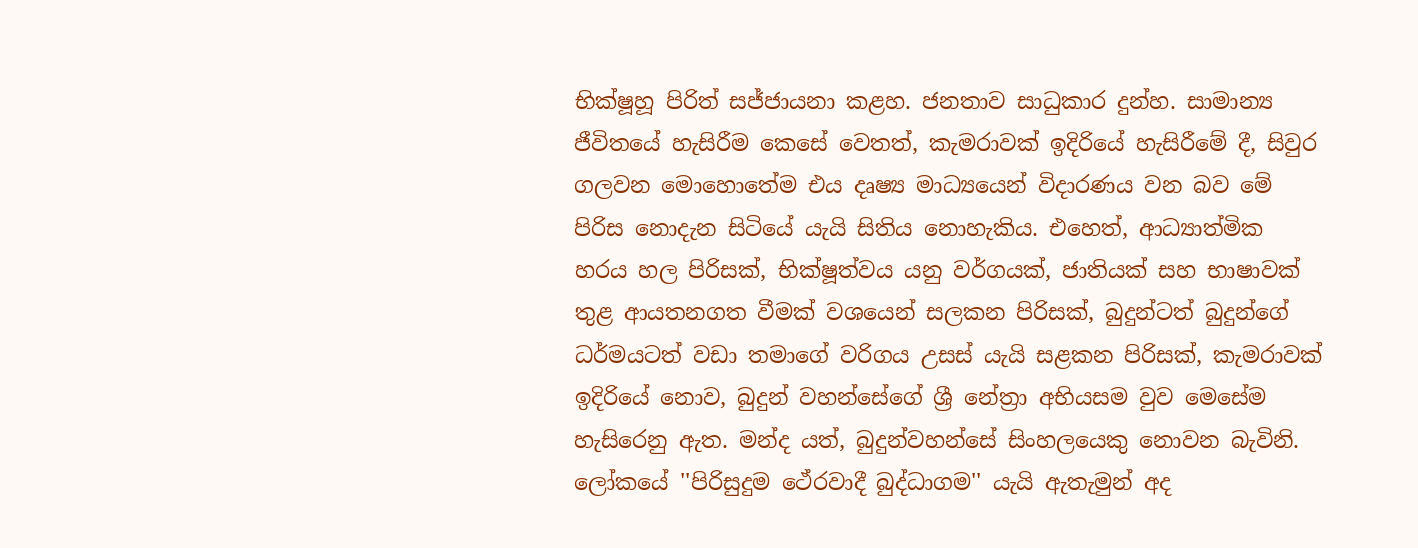භික්ෂූහූ පිරිත් සජ්ජායනා කළහ. ජනතාව සාධුකාර දුන්හ. සාමාන්‍ය ජීවිතයේ හැසිරීම කෙසේ වෙතත්, කැමරාවක් ඉදිරියේ හැසිරීමේ දී, සිවුර ගලවන මොහොතේම එය දෘෂ්‍ය මාධ්‍යයෙන් විදාරණය වන බව මේ පිරිස නොදැන සිටියේ යැයි සිතිය නොහැකිය. එහෙත්, ආධ්‍යාත්මික හරය හල පිරිසක්, භික්ෂූත්වය යනු වර්ගයක්, ජාතියක් සහ භාෂාවක් තුළ ආයතනගත වීමක් වශයෙන් සලකන පිරිසක්, බුදුන්ටත් බුදුන්ගේ ධර්මයටත් වඩා තමාගේ වරිගය උසස් යැයි සළකන පිරිසක්, කැමරාවක් ඉදිරියේ නොව, බුදුන් වහන්සේගේ ශ්‍රී නේත්‍රා අභියසම වුව මෙසේම හැසිරෙනු ඇත. මන්ද යත්, බුදුන්වහන්සේ සිංහලයෙකු නොවන බැවිනි. ලෝකයේ ''පිරිසුදුම ථේරවාදී බුද්ධාගම'' යැයි ඇතැමුන් අද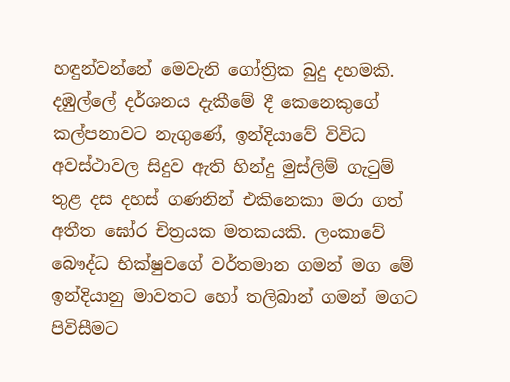හඳුන්වන්නේ මෙවැනි ගෝත්‍රික බුදු දහමකි. දඹුල්ලේ දර්ශනය දැකීමේ දී කෙනෙකුගේ කල්පනාවට නැගුණේ, ඉන්දියාවේ විවිධ අවස්ථාවල සිදුව ඇති හින්දු මුස්ලිම් ගැටුම් තුළ දස දහස් ගණනින් එකිනෙකා මරා ගත් අතීත ඝෝර චිත්‍රයක මතකයකි. ලංකාවේ බෞද්ධ භික්ෂුවගේ වර්තමාන ගමන් මග මේ ඉන්දියානු මාවතට හෝ තලිබාන් ගමන් මගට පිවිසීමට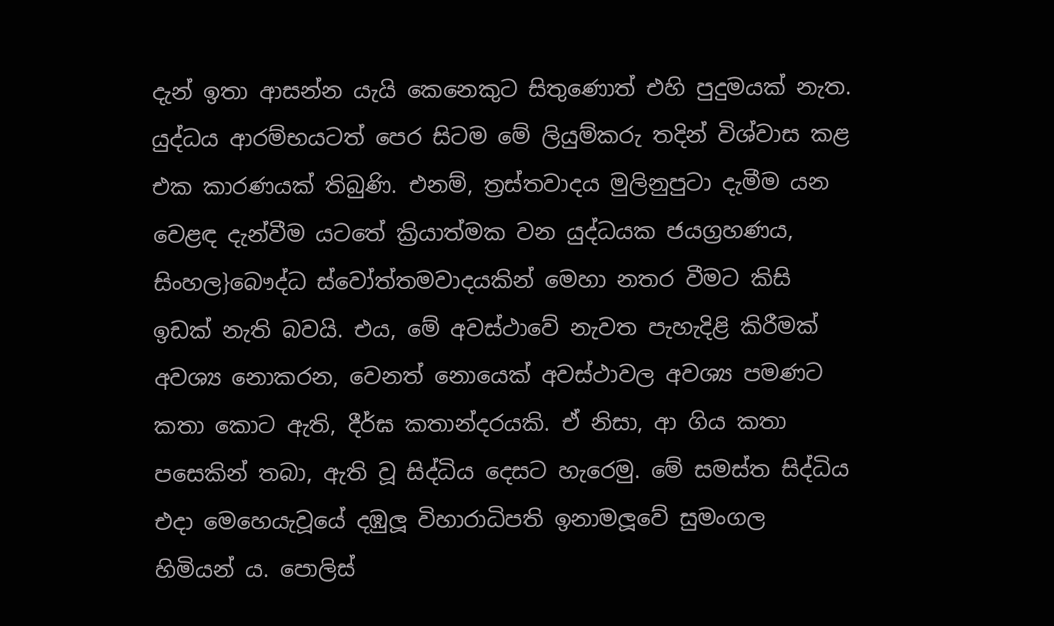දැන් ඉතා ආසන්න යැයි කෙනෙකුට සිතුණොත් එහි පුදුමයක් නැත. යුද්ධය ආරම්භයටත් පෙර සිටම මේ ලියුම්කරු තදින් විශ්වාස කළ එක කාරණයක් තිබුණි. එනම්, ත්‍රස්තවාදය මුලිනුපුටා දැමීම යන වෙළඳ දැන්වීම යටතේ ක්‍රියාත්මක වන යුද්ධයක ජයග්‍රහණය, සිංහල}බෞද්ධ ස්වෝත්තමවාදයකින් මෙහා නතර වීමට කිසි ඉඩක් නැති බවයි. එය, මේ අවස්ථාවේ නැවත පැහැදිළි කිරීමක් අවශ්‍ය නොකරන, වෙනත් නොයෙක් අවස්ථාවල අවශ්‍ය පමණට කතා කොට ඇති, දීර්ඝ කතාන්දරයකි. ඒ නිසා, ආ ගිය කතා පසෙකින් තබා, ඇති වූ සිද්ධිය දෙසට හැරෙමු. මේ සමස්ත සිද්ධිය එදා මෙහෙයැවූයේ දඹුලූ විහාරාධිපති ඉනාමලූවේ සුමංගල හිමියන් ය. පොලිස්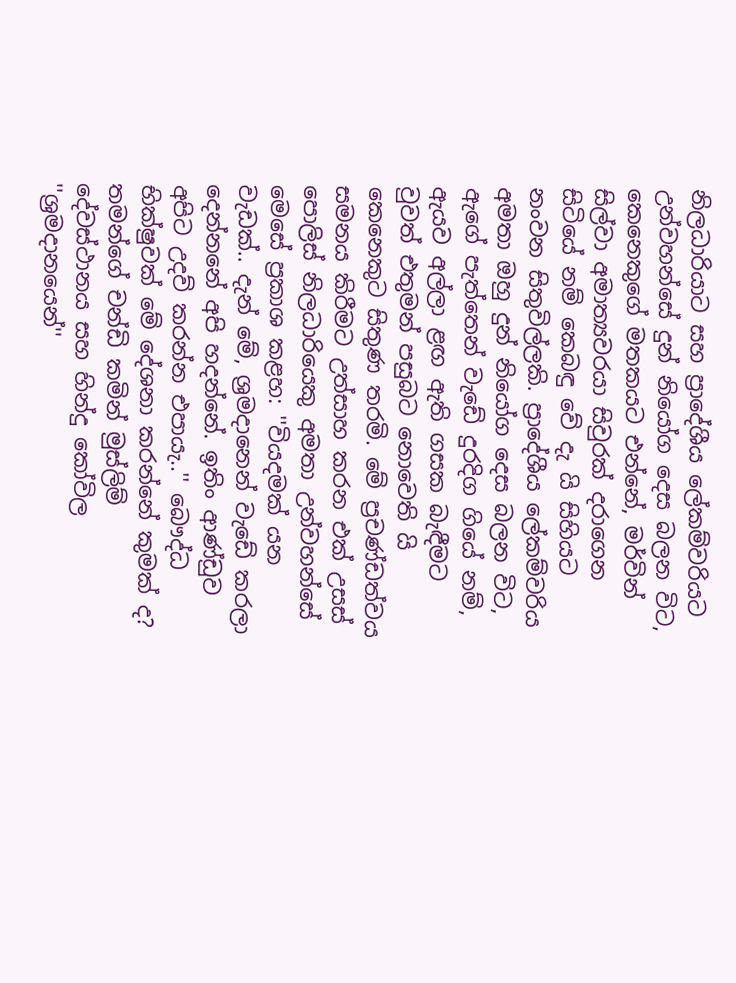නිලධාරියාට සහ ප්‍රාදේශීය ලේකම්වරියට උන්වහන්සේ දුන් නියෝග දෙස බලන විට, කෙනෙකුගේ මතකයට එන්නේ, මර්වින් සිල්වා අමාත්‍යවරයා සිවුරක් දරාගෙන සිටියේ නම් කෙබඳු වේ දැ යි සිහියට නංවන සිතුවිල්ලකි. ප්‍රාදේශීය ලේකම්වරිය අමතා ඔහු දුන් නියෝග දෙස බලන විට, ඇගේ පැත්තෙන් වැඩේ දුරදිග ගියේ නම්, ඇයව අල්ලා ළඟ ඇති ගසක බැඳීමට වුවත් එතුමන් පසුබට නොවෙති යි කෙනෙකුට සිතුණ තරමි. මේ ප්‍රචණ්ඩත්වය සමනය කිරීමට උත්සාහ කරන එක් උසස් පොලිස් නිලධාරියෙකු අමතා උන්වහන්සේ මෙසේ ප්‍රකාශ කළහ: ''වියදමක් යන වැඩක්.. දැන් මේ, ශ්‍රමදානෙන් වැඩේ කරලා දෙන්නනේ අපි හදන්නේ. ඉතිං ආණ්ඩුව අපිට උදව් කරන්න එපායැ..'' බෞද්ධ භික්ෂුවක් මේ දේශනා කරන්නේ කුමක් ද? තමන්ගේ චන්ඩි කමින් මුස්ලිම් දේවස්ථානය සහ හින්දු කෝවිල ''ශ්‍රමදානයෙන්''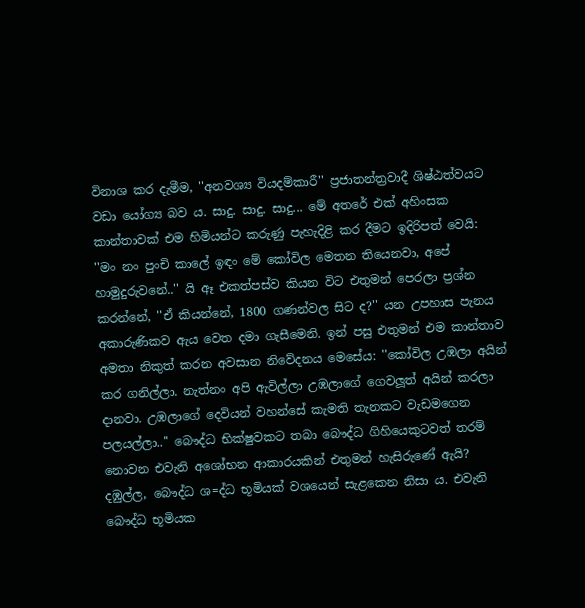විනාශ කර දැමීම, ''අනවශ්‍ය වියදම්කාරී'' ප්‍රජාතන්ත්‍රවාදී ශිෂ්ඨත්වයට වඩා යෝග්‍ය බව ය. සාදු. සාදු. සාදු... මේ අතරේ එක් අහිංසක කාන්තාවක් එම හිමියන්ට කරුණු පැහැදිළි කර දීමට ඉදිරිපත් වෙයි: ''මං නං පුංචි කාලේ ඉඳං මේ කෝවිල මෙතන තියෙනවා, අපේ හාමුදුරුවනේ..'' යි ඈ එකත්පස්ව කියන විට එතුමන් පෙරලා ප්‍රශ්න කරන්නේ, ''ඒ කියන්නේ, 1800 ගණන්වල සිට ද?'' යන උපහාස පැනය අකාරුණිකව ඇය වෙත දමා ගැසීමෙනි. ඉන් පසු එතුමන් එම කාන්තාව අමතා නිකුත් කරන අවසාන නිවේදනය මෙසේය: ''කෝවිල උඹලා අයින් කර ගනිල්ලා. නැත්නං අපි ඇවිල්ලා උඹලාගේ ගෙවලූත් අයින් කරලා දානවා. උඹලාගේ දෙවියන් වහන්සේ කැමති තැනකට වැඩමගෙන පලයල්ලා..'' බෞද්ධ භික්ෂුවකට තබා බෞද්ධ ගිහියෙකුටවත් තරම් නොවන එවැනි අශෝභන ආකාරයකින් එතුමන් හැසිරුණේ ඇයි? දඹුල්ල, බෞද්ධ ශ=ද්ධ භූමියක් වශයෙන් සැළකෙන නිසා ය. එවැනි බෞද්ධ භූමියක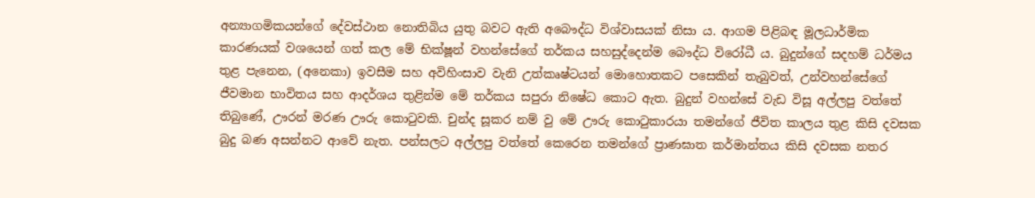අන්‍යාගමිකයන්ගේ දේවස්ථාන නොතිබිය යුතු බවට ඇති අබෞද්ධ විශ්වාසයක් නිසා ය. ආගම පිළිබඳ මූලධාර්මික කාරණයක් වශයෙන් ගත් කල මේ භික්ෂූන් වහන්සේගේ තර්කය සහසුද්දෙන්ම බෞද්ධ විරෝධී ය. බුදුන්ගේ සදහම් ධර්මය තුළ පැනෙන, (අනෙකා) ඉවසීම සහ අවිහිංසාව වැනි උත්කෘෂ්ටයන් මොහොතකට පසෙකින් තැබුවත්, උන්වහන්සේගේ ජීවමාන භාවිතය සහ ආදර්ශය තුළින්ම මේ තර්කය සපුරා නිෂේධ කොට ඇත. බුදුන් වහන්සේ වැඩ විසූ අල්ලපු වත්තේ තිබුණේ, ඌරන් මරණ ඌරු කොටුවකි. චුන්ද සූකර නම් වු මේ ඌරු කොටුකාරයා තමන්ගේ ජීවිත කාලය තුළ කිසි දවසක බුදු බණ අසන්නට ආවේ නැත. පන්සලට අල්ලපු වත්තේ කෙරෙන තමන්ගේ ප්‍රාණඝාත කර්මාන්තය කිසි දවසක නතර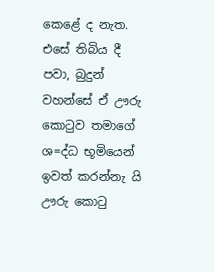කෙළේ ද නැත. එසේ තිබිය දී පවා, බුදුන් වහන්සේ ඒ ඌරු කොටුව තමාගේ ශ=ද්ධ භූමියෙන් ඉවත් කරන්නැ යි ඌරු කොටු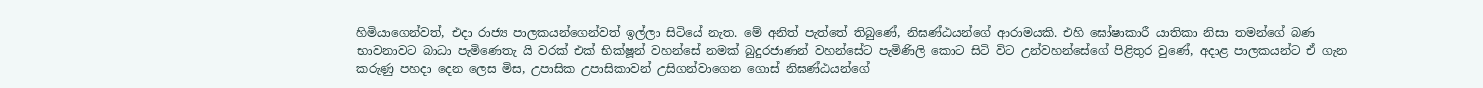හිමියාගෙන්වත්, එදා රාජ්‍ය පාලකයන්ගෙන්වත් ඉල්ලා සිටියේ නැත. මේ අනිත් පැත්තේ තිබුණේ, නිඝණ්ඨයන්ගේ ආරාමයකි. එහි ඝෝෂාකාරී යාතිකා නිසා තමන්ගේ බණ භාවනාවට බාධා පැමිණෙතැ යි වරක් එක් භික්ෂූන් වහන්සේ නමක් බුදුරජාණන් වහන්සේට පැමිණිලි කොට සිටි විට උන්වහන්සේගේ පිළිතුර වුණේ, අදාළ පාලකයන්ට ඒ ගැන කරුණු පහදා දෙන ලෙස මිස, උපාසික උපාසිකාවන් උසිගන්වාගෙන ගොස් නිඝණ්ඨයන්ගේ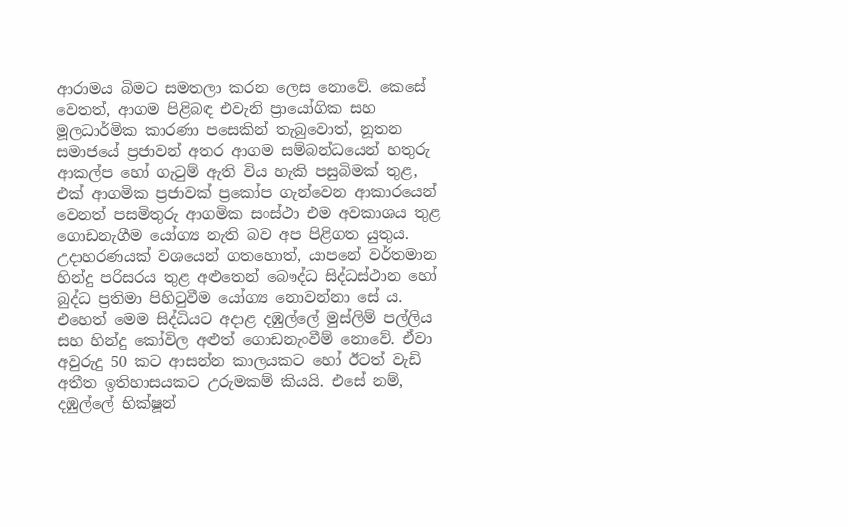ආරාමය බිමට සමතලා කරන ලෙස නොවේ. කෙසේ වෙතත්, ආගම පිළිබඳ එවැනි ප්‍රායෝගික සහ මූලධාර්මික කාරණා පසෙකින් තැබුවොත්, නූතන සමාජයේ ප්‍රජාවන් අතර ආගම සම්බන්ධයෙන් හතුරු ආකල්ප හෝ ගැටුම් ඇති විය හැකි පසුබිමක් තුළ, එක් ආගමික ප්‍රජාවක් ප්‍රකෝප ගැන්වෙන ආකාරයෙන් වෙනත් පසමිතුරු ආගමික සංස්ථා එම අවකාශය තුළ ගොඩනැගීම යෝග්‍ය නැති බව අප පිළිගත යුතුය. උදාහරණයක් වශයෙන් ගතහොත්, යාපනේ වර්තමාන හින්දු පරිසරය තුළ අළුතෙන් බෞද්ධ සිද්ධස්ථාන හෝ බුද්ධ ප්‍රතිමා පිහිටුවීම යෝග්‍ය නොවන්නා සේ ය. එහෙත් මෙම සිද්ධියට අදාළ දඹුල්ලේ මුස්ලිම් පල්ලිය සහ හින්දු කෝවිල අළුත් ගොඩනැංවීම් නොවේ. ඒවා අවුරුදු 50 කට ආසන්න කාලයකට හෝ ඊටත් වැඩි අතීත ඉතිහාසයකට උරුමකම් කියයි. එසේ නම්, දඹුල්ලේ භික්ෂූන්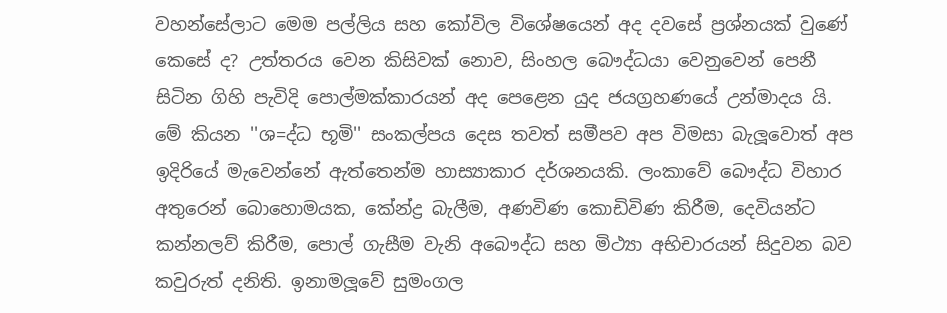වහන්සේලාට මෙම පල්ලිය සහ කෝවිල විශේෂයෙන් අද දවසේ ප්‍රශ්නයක් වුණේ කෙසේ ද? උත්තරය වෙන කිසිවක් නොව, සිංහල බෞද්ධයා වෙනුවෙන් පෙනී සිටින ගිහි පැවිදි පොල්මක්කාරයන් අද පෙළෙන යුද ජයග්‍රහණයේ උන්මාදය යි. මේ කියන ''ශ=ද්ධ භූමි'' සංකල්පය දෙස තවත් සමීපව අප විමසා බැලූවොත් අප ඉදිරියේ මැවෙන්නේ ඇත්තෙන්ම හාස්‍යාකාර දර්ශනයකි. ලංකාවේ බෞද්ධ විහාර අතුරෙන් බොහොමයක, කේන්ද්‍ර බැලීම, අණවිණ කොඩිවිණ කිරීම, දෙවියන්ට කන්නලව් කිරීම, පොල් ගැසීම වැනි අබෞද්ධ සහ මිථ්‍යා අභිචාරයන් සිදුවන බව කවුරුත් දනිති. ඉනාමලූවේ සුමංගල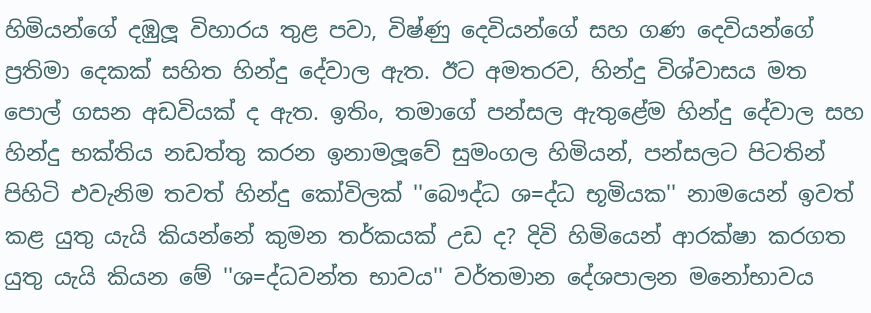හිමියන්ගේ දඹුලූ විහාරය තුළ පවා, විෂ්ණු දෙවියන්ගේ සහ ගණ දෙවියන්ගේ ප්‍රතිමා දෙකක් සහිත හින්දු දේවාල ඇත. ඊට අමතරව, හින්දු විශ්වාසය මත පොල් ගසන අඩවියක් ද ඇත. ඉතිං, තමාගේ පන්සල ඇතුළේම හින්දු දේවාල සහ හින්දු භක්තිය නඩත්තු කරන ඉනාමලූවේ සුමංගල හිමියන්, පන්සලට පිටතින් පිහිටි එවැනිම තවත් හින්දු කෝවිලක් ''බෞද්ධ ශ=ද්ධ භූමියක'' නාමයෙන් ඉවත් කළ යුතු යැයි කියන්නේ කුමන තර්කයක් උඩ ද? දිවි හිමියෙන් ආරක්ෂා කරගත යුතු යැයි කියන මේ ''ශ=ද්ධවන්ත භාවය'' වර්තමාන දේශපාලන මනෝභාවය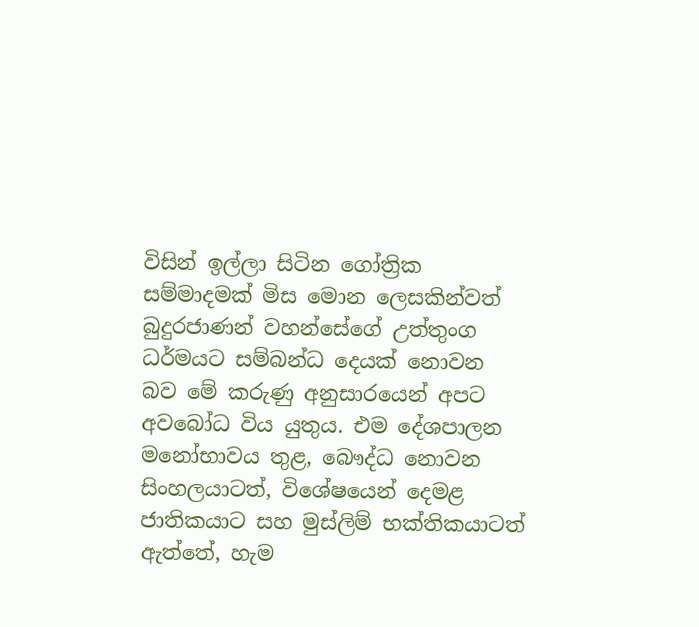විසින් ඉල්ලා සිටින ගෝත්‍රික සම්මාදමක් මිස මොන ලෙසකින්වත් බුදුරජාණන් වහන්සේගේ උත්තුංග ධර්මයට සම්බන්ධ දෙයක් නොවන බව මේ කරුණු අනුසාරයෙන් අපට අවබෝධ විය යුතුය. එම දේශපාලන මනෝභාවය තුළ, බෞද්ධ නොවන සිංහලයාටත්, විශේෂයෙන් දෙමළ ජාතිකයාට සහ මුස්ලිම් භක්තිකයාටත් ඇත්තේ, හැම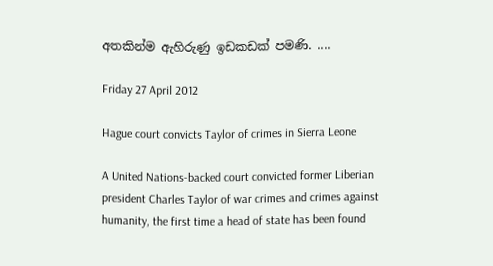අතකින්ම ඇහිරුණු ඉඩකඩක් පමණි. ....

Friday 27 April 2012

Hague court convicts Taylor of crimes in Sierra Leone

A United Nations-backed court convicted former Liberian president Charles Taylor of war crimes and crimes against humanity, the first time a head of state has been found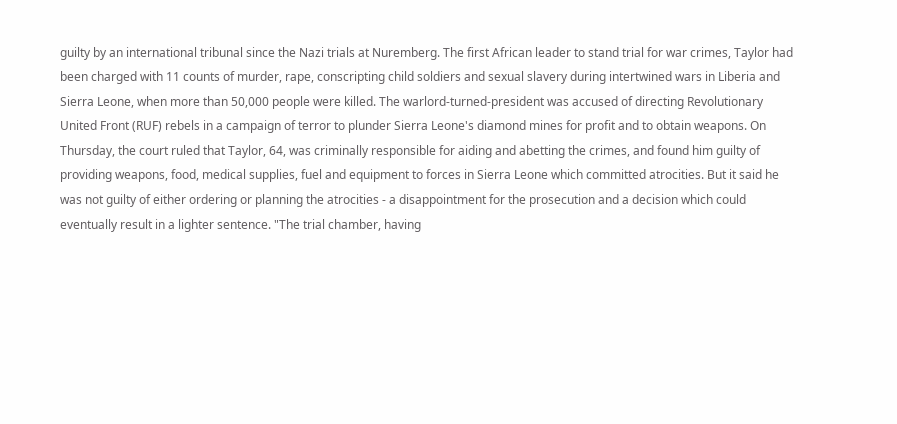guilty by an international tribunal since the Nazi trials at Nuremberg. The first African leader to stand trial for war crimes, Taylor had been charged with 11 counts of murder, rape, conscripting child soldiers and sexual slavery during intertwined wars in Liberia and Sierra Leone, when more than 50,000 people were killed. The warlord-turned-president was accused of directing Revolutionary United Front (RUF) rebels in a campaign of terror to plunder Sierra Leone's diamond mines for profit and to obtain weapons. On Thursday, the court ruled that Taylor, 64, was criminally responsible for aiding and abetting the crimes, and found him guilty of providing weapons, food, medical supplies, fuel and equipment to forces in Sierra Leone which committed atrocities. But it said he was not guilty of either ordering or planning the atrocities - a disappointment for the prosecution and a decision which could eventually result in a lighter sentence. "The trial chamber, having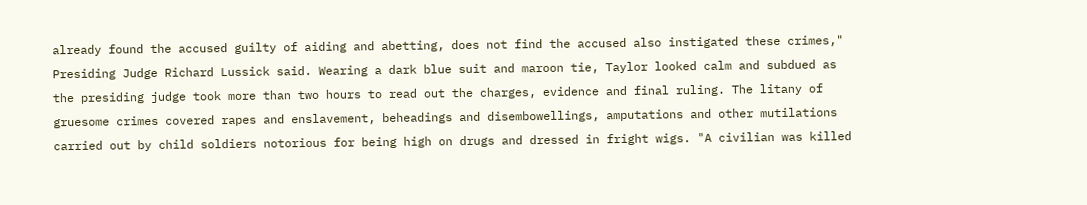already found the accused guilty of aiding and abetting, does not find the accused also instigated these crimes," Presiding Judge Richard Lussick said. Wearing a dark blue suit and maroon tie, Taylor looked calm and subdued as the presiding judge took more than two hours to read out the charges, evidence and final ruling. The litany of gruesome crimes covered rapes and enslavement, beheadings and disembowellings, amputations and other mutilations carried out by child soldiers notorious for being high on drugs and dressed in fright wigs. "A civilian was killed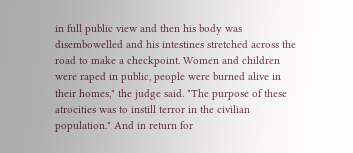in full public view and then his body was disembowelled and his intestines stretched across the road to make a checkpoint. Women and children were raped in public, people were burned alive in their homes," the judge said. "The purpose of these atrocities was to instill terror in the civilian population." And in return for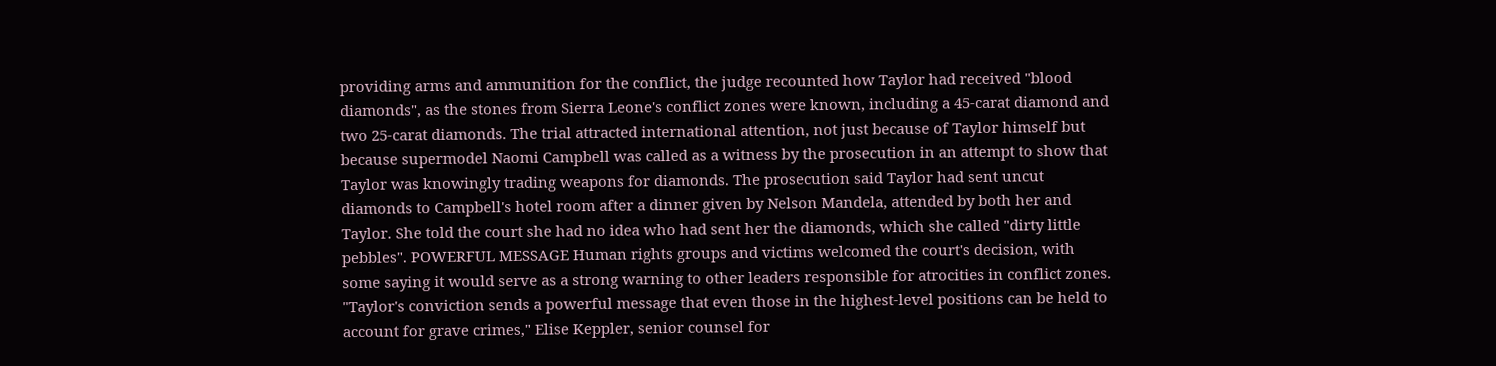providing arms and ammunition for the conflict, the judge recounted how Taylor had received "blood diamonds", as the stones from Sierra Leone's conflict zones were known, including a 45-carat diamond and two 25-carat diamonds. The trial attracted international attention, not just because of Taylor himself but because supermodel Naomi Campbell was called as a witness by the prosecution in an attempt to show that Taylor was knowingly trading weapons for diamonds. The prosecution said Taylor had sent uncut diamonds to Campbell's hotel room after a dinner given by Nelson Mandela, attended by both her and Taylor. She told the court she had no idea who had sent her the diamonds, which she called "dirty little pebbles". POWERFUL MESSAGE Human rights groups and victims welcomed the court's decision, with some saying it would serve as a strong warning to other leaders responsible for atrocities in conflict zones. "Taylor's conviction sends a powerful message that even those in the highest-level positions can be held to account for grave crimes," Elise Keppler, senior counsel for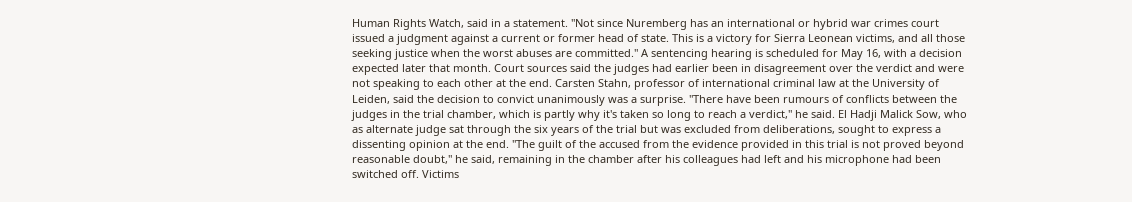Human Rights Watch, said in a statement. "Not since Nuremberg has an international or hybrid war crimes court issued a judgment against a current or former head of state. This is a victory for Sierra Leonean victims, and all those seeking justice when the worst abuses are committed." A sentencing hearing is scheduled for May 16, with a decision expected later that month. Court sources said the judges had earlier been in disagreement over the verdict and were not speaking to each other at the end. Carsten Stahn, professor of international criminal law at the University of Leiden, said the decision to convict unanimously was a surprise. "There have been rumours of conflicts between the judges in the trial chamber, which is partly why it's taken so long to reach a verdict," he said. El Hadji Malick Sow, who as alternate judge sat through the six years of the trial but was excluded from deliberations, sought to express a dissenting opinion at the end. "The guilt of the accused from the evidence provided in this trial is not proved beyond reasonable doubt," he said, remaining in the chamber after his colleagues had left and his microphone had been switched off. Victims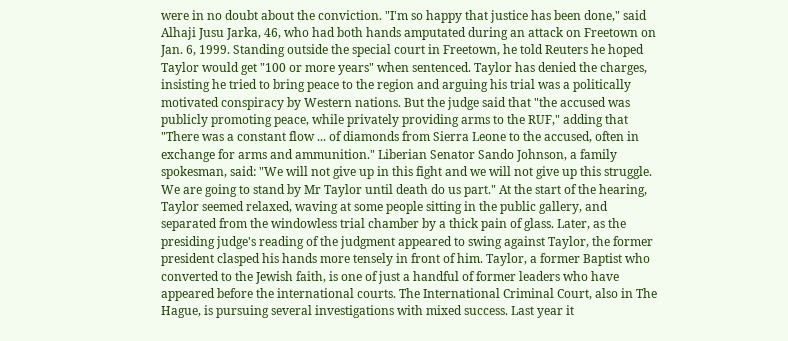were in no doubt about the conviction. "I'm so happy that justice has been done," said Alhaji Jusu Jarka, 46, who had both hands amputated during an attack on Freetown on Jan. 6, 1999. Standing outside the special court in Freetown, he told Reuters he hoped Taylor would get "100 or more years" when sentenced. Taylor has denied the charges, insisting he tried to bring peace to the region and arguing his trial was a politically motivated conspiracy by Western nations. But the judge said that "the accused was publicly promoting peace, while privately providing arms to the RUF," adding that "There was a constant flow ... of diamonds from Sierra Leone to the accused, often in exchange for arms and ammunition." Liberian Senator Sando Johnson, a family spokesman, said: "We will not give up in this fight and we will not give up this struggle. We are going to stand by Mr Taylor until death do us part." At the start of the hearing, Taylor seemed relaxed, waving at some people sitting in the public gallery, and separated from the windowless trial chamber by a thick pain of glass. Later, as the presiding judge's reading of the judgment appeared to swing against Taylor, the former president clasped his hands more tensely in front of him. Taylor, a former Baptist who converted to the Jewish faith, is one of just a handful of former leaders who have appeared before the international courts. The International Criminal Court, also in The Hague, is pursuing several investigations with mixed success. Last year it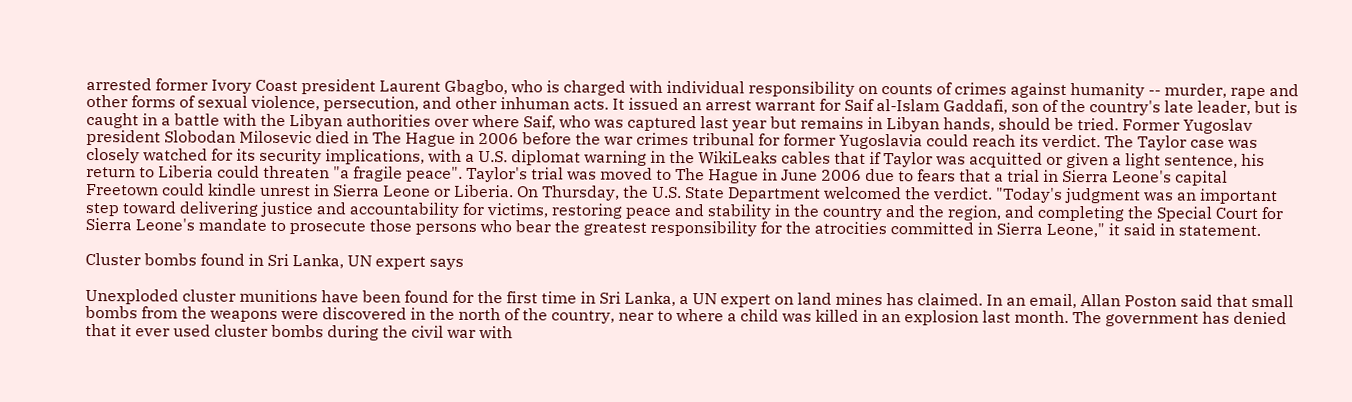arrested former Ivory Coast president Laurent Gbagbo, who is charged with individual responsibility on counts of crimes against humanity -- murder, rape and other forms of sexual violence, persecution, and other inhuman acts. It issued an arrest warrant for Saif al-Islam Gaddafi, son of the country's late leader, but is caught in a battle with the Libyan authorities over where Saif, who was captured last year but remains in Libyan hands, should be tried. Former Yugoslav president Slobodan Milosevic died in The Hague in 2006 before the war crimes tribunal for former Yugoslavia could reach its verdict. The Taylor case was closely watched for its security implications, with a U.S. diplomat warning in the WikiLeaks cables that if Taylor was acquitted or given a light sentence, his return to Liberia could threaten "a fragile peace". Taylor's trial was moved to The Hague in June 2006 due to fears that a trial in Sierra Leone's capital Freetown could kindle unrest in Sierra Leone or Liberia. On Thursday, the U.S. State Department welcomed the verdict. "Today's judgment was an important step toward delivering justice and accountability for victims, restoring peace and stability in the country and the region, and completing the Special Court for Sierra Leone's mandate to prosecute those persons who bear the greatest responsibility for the atrocities committed in Sierra Leone," it said in statement.

Cluster bombs found in Sri Lanka, UN expert says

Unexploded cluster munitions have been found for the first time in Sri Lanka, a UN expert on land mines has claimed. In an email, Allan Poston said that small bombs from the weapons were discovered in the north of the country, near to where a child was killed in an explosion last month. The government has denied that it ever used cluster bombs during the civil war with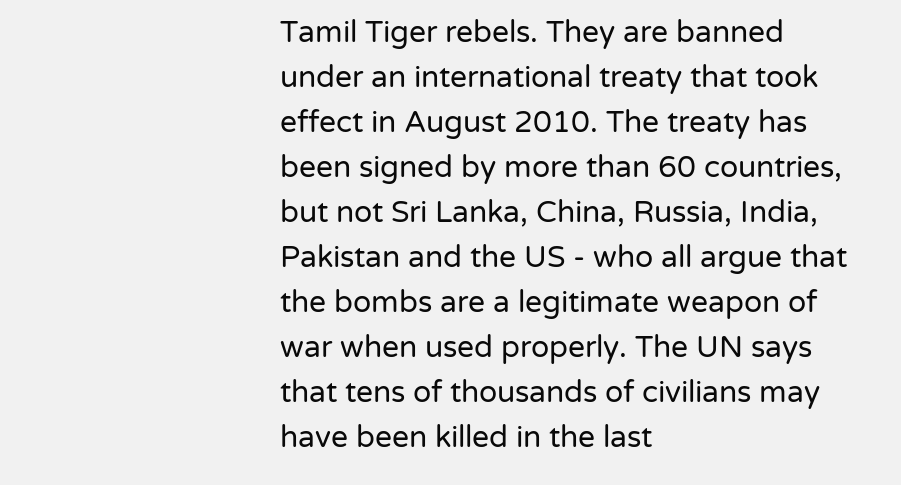Tamil Tiger rebels. They are banned under an international treaty that took effect in August 2010. The treaty has been signed by more than 60 countries, but not Sri Lanka, China, Russia, India, Pakistan and the US - who all argue that the bombs are a legitimate weapon of war when used properly. The UN says that tens of thousands of civilians may have been killed in the last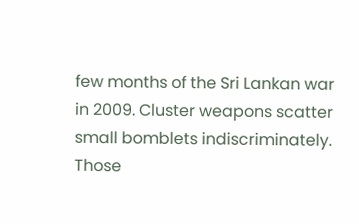few months of the Sri Lankan war in 2009. Cluster weapons scatter small bomblets indiscriminately. Those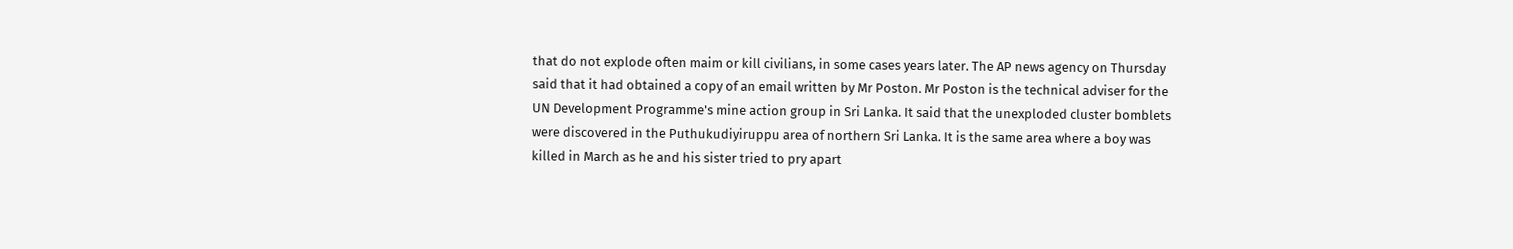that do not explode often maim or kill civilians, in some cases years later. The AP news agency on Thursday said that it had obtained a copy of an email written by Mr Poston. Mr Poston is the technical adviser for the UN Development Programme's mine action group in Sri Lanka. It said that the unexploded cluster bomblets were discovered in the Puthukudiyiruppu area of northern Sri Lanka. It is the same area where a boy was killed in March as he and his sister tried to pry apart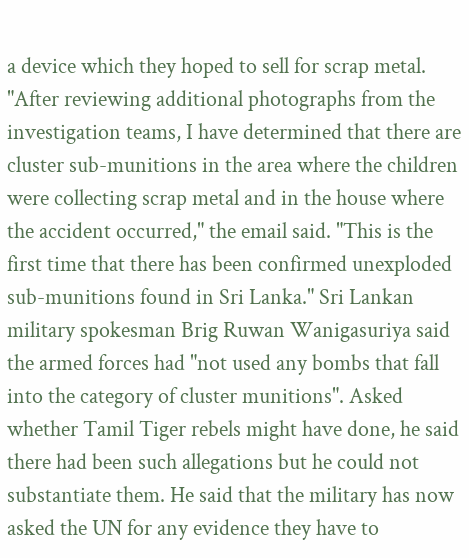a device which they hoped to sell for scrap metal. "After reviewing additional photographs from the investigation teams, I have determined that there are cluster sub-munitions in the area where the children were collecting scrap metal and in the house where the accident occurred," the email said. "This is the first time that there has been confirmed unexploded sub-munitions found in Sri Lanka." Sri Lankan military spokesman Brig Ruwan Wanigasuriya said the armed forces had "not used any bombs that fall into the category of cluster munitions". Asked whether Tamil Tiger rebels might have done, he said there had been such allegations but he could not substantiate them. He said that the military has now asked the UN for any evidence they have to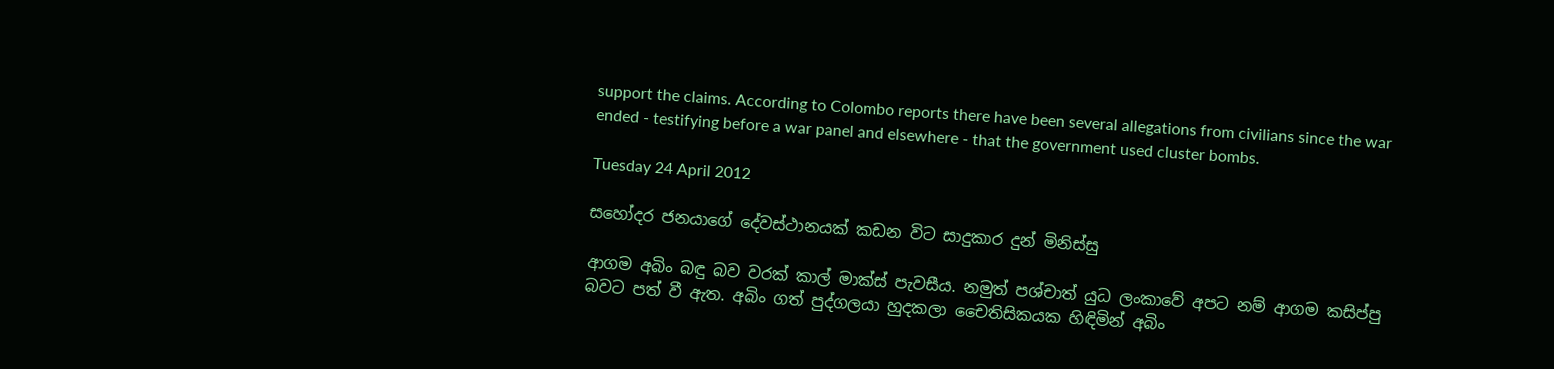support the claims. According to Colombo reports there have been several allegations from civilians since the war ended - testifying before a war panel and elsewhere - that the government used cluster bombs.

Tuesday 24 April 2012

සහෝදර ජනයාගේ දේවස්ථානයක් කඩන විට සාදුකාර දුන් මිනිස්සු

ආගම අබිං බඳු බව වරක් කාල් මාක්ස් පැවසීය. නමුත් පශ්චාත් යුධ ලංකාවේ අපට නම් ආගම කසිප්පු බවට පත් වී ඇත. අබිං ගත් පුද්ගලයා හුදකලා චෛතිසිකයක හිඳිමින් අබිං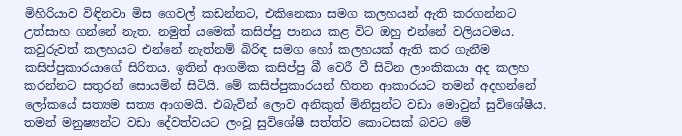මිහිරියාව විඳිනවා මිස ගෙවල් කඩන්නට, එකිනෙකා සමග කලහයන් ඇති කරගන්නට උත්සාහ ගන්නේ නැත. නමුත් යමෙක් කසිප්පු පානය කළ විට ඔහු එන්නේ වලියටමය. කවුරුවත් කලහයට එන්නේ නැත්නම් බිරිඳ සමග හෝ කලහයක් ඇති කර ගැනීම කසිප්පුකාරයාගේ සිරිතය. ඉතින් ආගමික කසිප්පු බී වෙරී වී සිටින ලාංකිකයා අද කලහ කරන්නට සතුරන් සොයමින් සිටියි. මේ කසිප්පුකාරයන් හිතන ආකාරයට තමන් අදහන්නේ ලෝකයේ සත්‍යම සත්‍ය ආගමයි. එබැවින් ලොව අනිකුත් මිනිසුන්ට වඩා මොවුන් සුවිශේෂීය. තමන් මනුෂ්‍යන්ට වඩා දේවත්වයට ලංවූ සුවිශේෂී සත්ත්ව කොටසක් බවට මේ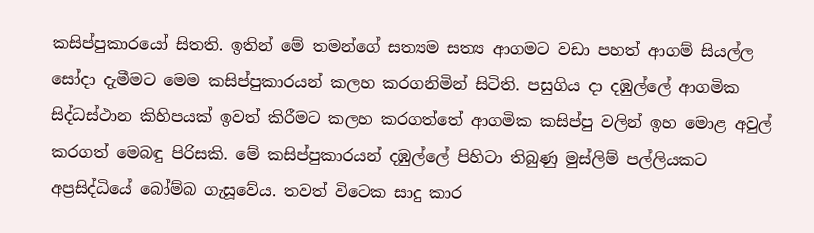කසිප්පුකාරයෝ සිතති. ඉතින් මේ තමන්ගේ සත්‍යම සත්‍ය ආගමට වඩා පහත් ආගම් සියල්ල සෝදා දැමීමට මෙම කසිප්පුකාරයන් කලහ කරගනිමින් සිටිති. පසුගිය දා දඹුල්ලේ ආගමික සිද්ධස්ථාන කිහිපයක් ඉවත් කිරීමට කලහ කරගත්තේ ආගමික කසිප්පු වලින් ඉහ මොළ අවුල් කරගත් මෙබඳු පිරිසකි. මේ කසිප්පුකාරයන් දඹුල්ලේ පිහිටා තිබුණු මුස්ලිම් පල්ලියකට අප්‍රසිද්ධියේ බෝම්බ ගැසූවේය. තවත් විටෙක සාදු කාර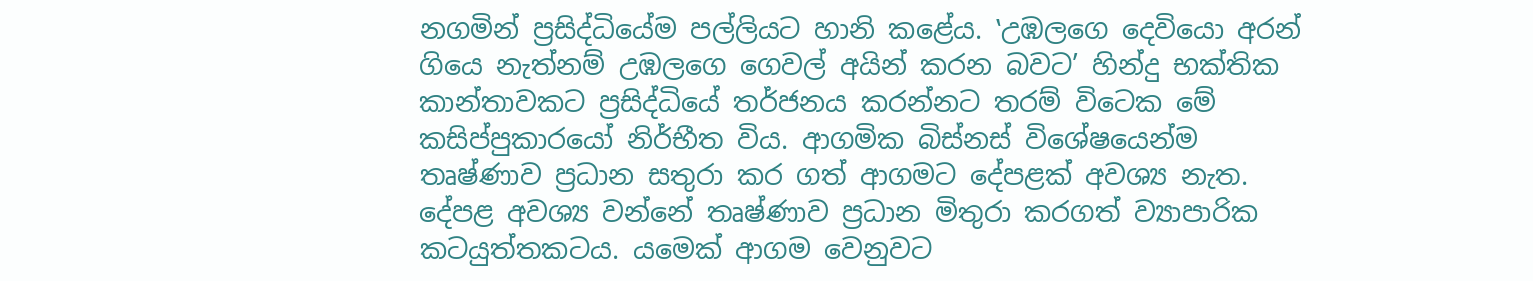නගමින් ප්‍රසිද්ධියේම පල්ලියට හානි කළේය. ‛උඹලගෙ දෙවියො අරන් ගියෙ නැත්නම් උඹලගෙ ගෙවල් අයින් කරන බවට’ හින්දු භක්තික කාන්තාවකට ප්‍රසිද්ධියේ තර්ජනය කරන්නට තරම් විටෙක මේ කසිප්පුකාරයෝ නිර්භීත විය. ආගමික බිස්නස් විශේෂයෙන්ම තෘෂ්ණාව ප්‍රධාන සතුරා කර ගත් ආගමට දේපළක් අවශ්‍ය නැත. දේපළ අවශ්‍ය වන්නේ තෘෂ්ණාව ප්‍රධාන මිතුරා කරගත් ව්‍යාපාරික කටයුත්තකටය. යමෙක් ආගම වෙනුවට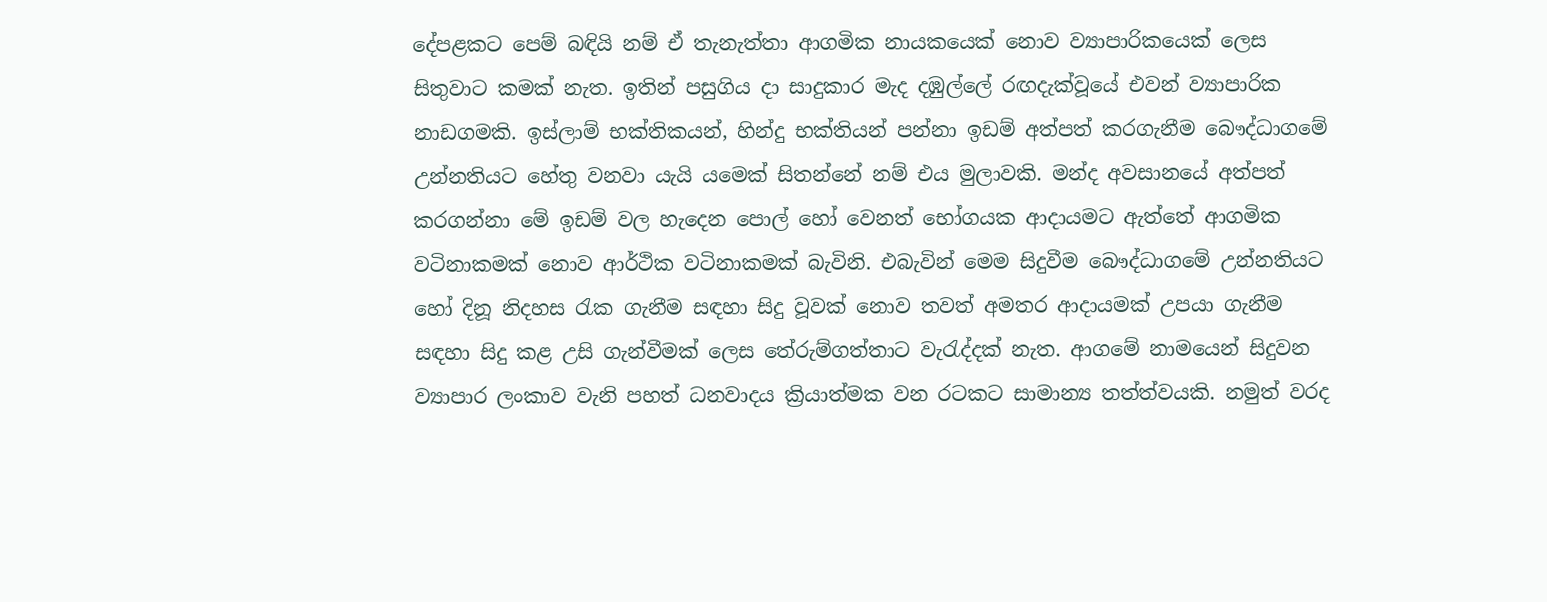දේපළකට පෙම් බඳියි නම් ඒ තැනැත්තා ආගමික නායකයෙක් නොව ව්‍යාපාරිකයෙක් ලෙස සිතුවාට කමක් නැත. ඉතින් පසුගිය දා සාදුකාර මැද දඹුල්ලේ රඟදැක්වූයේ එවන් ව්‍යාපාරික නාඩගමකි. ඉස්ලාම් භක්තිකයන්, හින්දු භක්තියන් පන්නා ඉඩම් අත්පත් කරගැනීම බෞද්ධාගමේ උන්නතියට හේතු වනවා යැයි යමෙක් සිතන්නේ නම් එය මුලාවකි. මන්ද අවසානයේ අත්පත් කරගන්නා මේ ඉඩම් වල හැදෙන පොල් හෝ වෙනත් භෝගයක ආදායමට ඇත්තේ ආගමික වටිනාකමක් නොව ආර්ථික වටිනාකමක් බැවිනි. එබැවින් මෙම සිදුවීම බෞද්ධාගමේ උන්නතියට හෝ දිනූ නිදහස රැක ගැනීම සඳහා සිදු වූවක් නොව තවත් අමතර ආදායමක් උපයා ගැනීම සඳහා සිදු කළ උසි ගැන්වීමක් ලෙස තේරුම්ගත්තාට වැරැද්දක් නැත. ආගමේ නාමයෙන් සිදුවන ව්‍යාපාර ලංකාව වැනි පහත් ධනවාදය ක්‍රියාත්මක වන රටකට සාමාන්‍ය තත්ත්වයකි. නමුත් වරද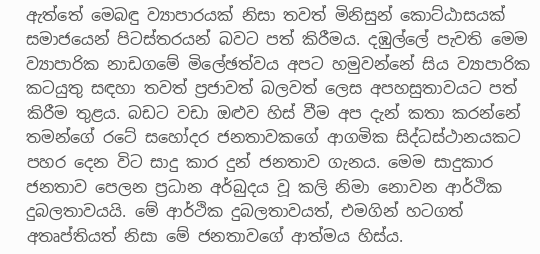ඇත්තේ මෙබඳු ව්‍යාපාරයක් නිසා තවත් මිනිසුන් කොට්ඨාසයක් සමාජයෙන් පිටස්තරයන් බවට පත් කිරීමය. දඹුල්ලේ පැවති මෙම ව්‍යාපාරික නාඩගමේ මිලේඡත්වය අපට හමුවන්නේ සිය ව්‍යාපාරික කටයුතු සඳහා තවත් ප්‍රජාවත් බලවත් ලෙස අපහසුතාවයට පත් කිරීම තුළය. බඩට වඩා ඔළුව හිස් වීම අප දැන් කතා කරන්නේ තමන්ගේ රටේ සහෝදර ජනතාවකගේ ආගමික සිද්ධස්ථානයකට පහර දෙන විට සාදු කාර දුන් ජනතාව ගැනය. මෙම සාදුකාර ජනතාව පෙලන ප්‍රධාන අර්බුදය වූ කලි නිමා නොවන ආර්ථික දුබලතාවයයි. මේ ආර්ථික දුබලතාවයත්, එමගින් හටගත් අතෘප්තියත් නිසා මේ ජනතාවගේ ආත්මය හිස්ය.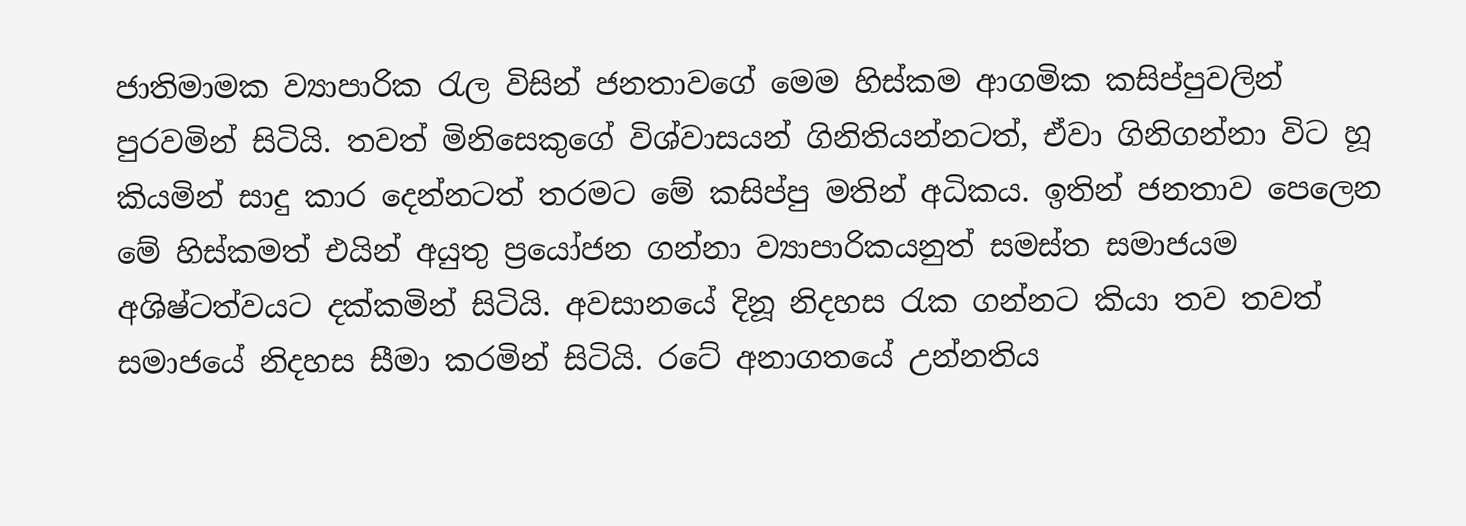ජාතිමාමක ව්‍යාපාරික රැල විසින් ජනතාවගේ මෙම හිස්කම ආගමික කසිප්පුවලින් පුරවමින් සිටියි. තවත් මිනිසෙකුගේ විශ්වාසයන් ගිනිතියන්නටත්, ඒවා ගිනිගන්නා විට හූ කියමින් සාදු කාර දෙන්නටත් තරමට මේ කසිප්පු මතින් අධිකය. ඉතින් ජනතාව පෙලෙන මේ හිස්කමත් එයින් අයුතු ප්‍රයෝජන ගන්නා ව්‍යාපාරිකයනුත් සමස්ත සමාජයම අශිෂ්ටත්වයට දක්කමින් සිටියි. අවසානයේ දිනූ නිදහස රැක ගන්නට කියා තව තවත් සමාජයේ නිදහස සීමා කරමින් සිටියි. රටේ අනාගතයේ උන්නතිය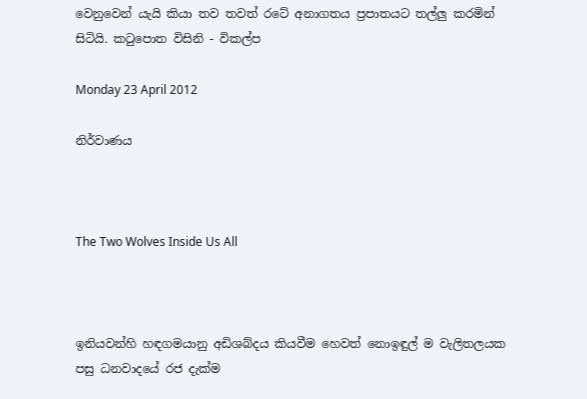වෙනුවෙන් යැයි කියා තව තවත් රටේ අනාගතය ප්‍රපාතයට තල්ලු කරමින් සිටියි. කටුපොත විසිනි - විකල්ප

Monday 23 April 2012

නිර්වාණය



The Two Wolves Inside Us All



ඉනියවන්හි හඳගමයානු අඩිශබ්දය කියවීම හෙවත් නොඉඳුල් ම වැලිතලයක පසු ධනවාදයේ රජ දැක්ම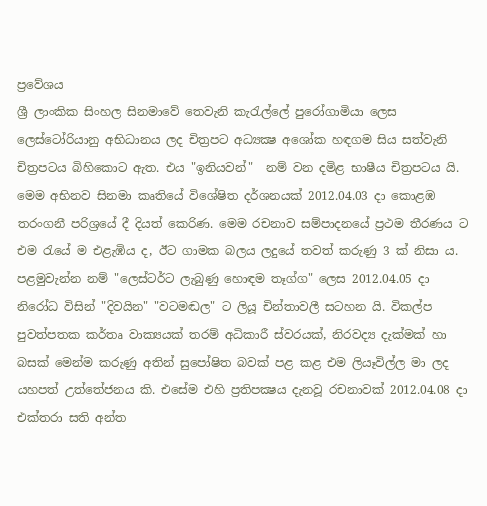ප්‍රවේශය
ශ්‍රී ලාංකික සිංහල සිනමාවේ තෙවැනි කැරැල්ලේ පුරෝගාමියා ලෙස ලෙස්‌ටෝරියානු අභිධානය ලද චිත්‍රපට අධ්‍යක්‍ෂ අශෝක හඳගම සිය සත්වැනි චිත්‍රපටය බිහිකොට ඇත. එය "ඉනියවන්"  නම් වන දමිළ භාෂීය චිත්‍රපටය යි. මෙම අභිනව සිනමා කෘතියේ විශේෂිත දර්ශනයක්‌ 2012.04.03 දා කොළඹ තරංගනී පරිශ්‍රයේ දී දියත් කෙරිණ. මෙම රචනාව සම්පාදනයේ ප්‍රථම තීරණය ට එම රැයේ ම එළැඹිය ද, ඊට ගාමක බලය ලදුයේ තවත් කරුණු 3 ක්‌ නිසා ය. පළමුවැන්න නම් "ලෙස්‌ටර්ට ලැබුණු හොඳම තෑග්ග" ලෙස 2012.04.05 දා නිරෝධ විසින් "දිවයින" "වටමඬල" ට ලියූ චින්තාවලී සටහන යි. විකල්ප පුවත්පතක කර්තෘ වාක්‍යයක්‌ තරම් අධිකාරී ස්‌වරයක්‌, නිරවද්‍ය දැක්‌මක්‌ හා බසක්‌ මෙන්ම කරුණු අතින් සුපෝෂිත බවක්‌ පළ කළ එම ලියෑවිල්ල මා ලද යහපත් උත්තේජනය කි. එසේම එහි ප්‍රතිපක්‍ෂය දැනවූ රචනාවක්‌ 2012.04.08 දා එක්‌තරා සති අන්ත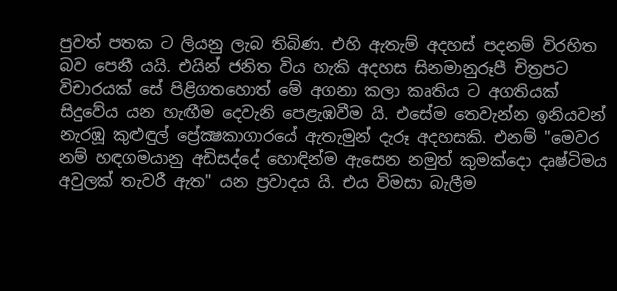පුවත් පතක ට ලියනු ලැබ තිබිණ. එහි ඇතැම් අදහස්‌ පදනම් විරහිත බව පෙනී යයි. එයින් ජනිත විය හැකි අදහස සිනමානුරූපී චිත්‍රපට විචාරයක්‌ සේ පිළිගතහොත් මේ අගනා කලා කෘතිය ට අගතියක්‌ සිදුවේය යන හැඟීම දෙවැනි පෙළැඹවීම යි. එසේම තෙවැන්න ඉනියවන් නැරඹූ කුළුඳුල් ප්‍රේක්‍ෂකාගාරයේ ඇතැමුන් දැරූ අදහසකි. එනම් "මෙවර නම් හඳගමයානු අඩිසද්දේ හොඳින්ම ඇසෙන නමුත් කුමක්‌දො දෘෂ්ටිමය අවුලක්‌ තැවරී ඇත" යන ප්‍රවාදය යි. එය විමසා බැලීම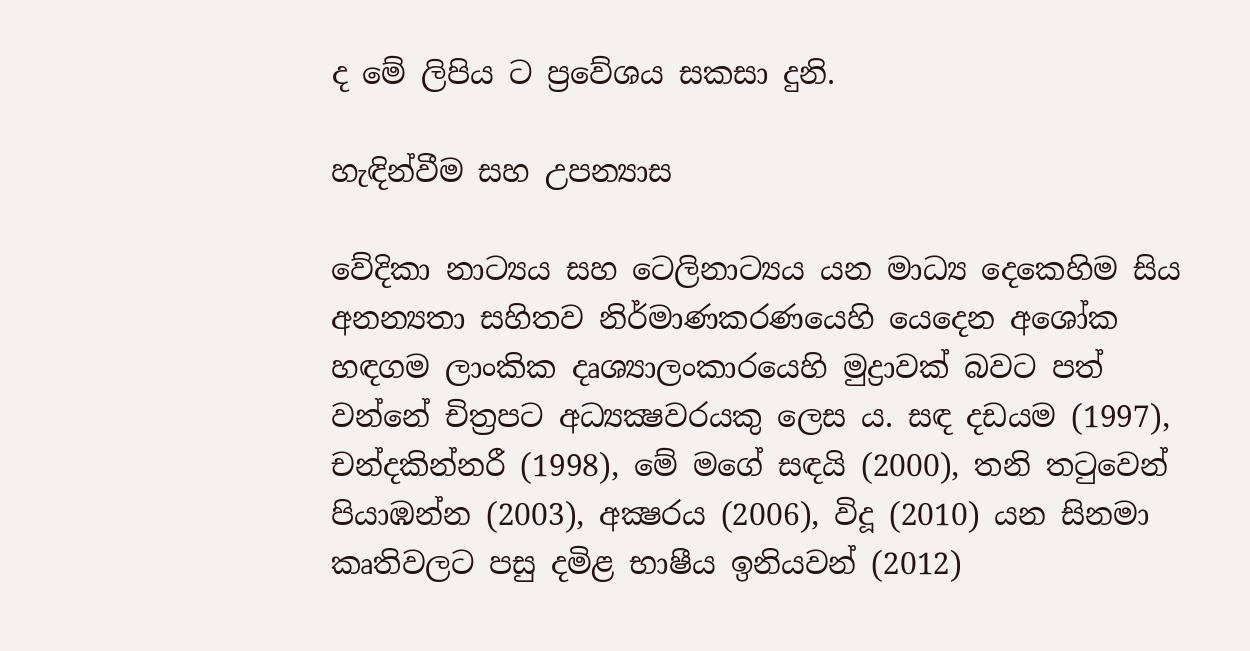ද මේ ලිපිය ට ප්‍රවේශය සකසා දුනි.

හැඳින්වීම සහ උපන්‍යාස

වේදිකා නාට්‍යය සහ ටෙලිනාට්‍යය යන මාධ්‍ය දෙකෙහිම සිය අනන්‍යතා සහිතව නිර්මාණකරණයෙහි යෙදෙන අශෝක හඳගම ලාංකික දෘශ්‍යාලංකාරයෙහි මුද්‍රාවක්‌ බවට පත් වන්නේ චිත්‍රපට අධ්‍යක්‍ෂවරයකු ලෙස ය. සඳ දඩයම (1997), චන්දකින්නරී (1998), මේ මගේ සඳයි (2000), තනි තටුවෙන් පියාඹන්න (2003), අක්‍ෂරය (2006), විදූ (2010) යන සිනමා කෘතිවලට පසු දමිළ භාෂීය ඉනියවන් (2012)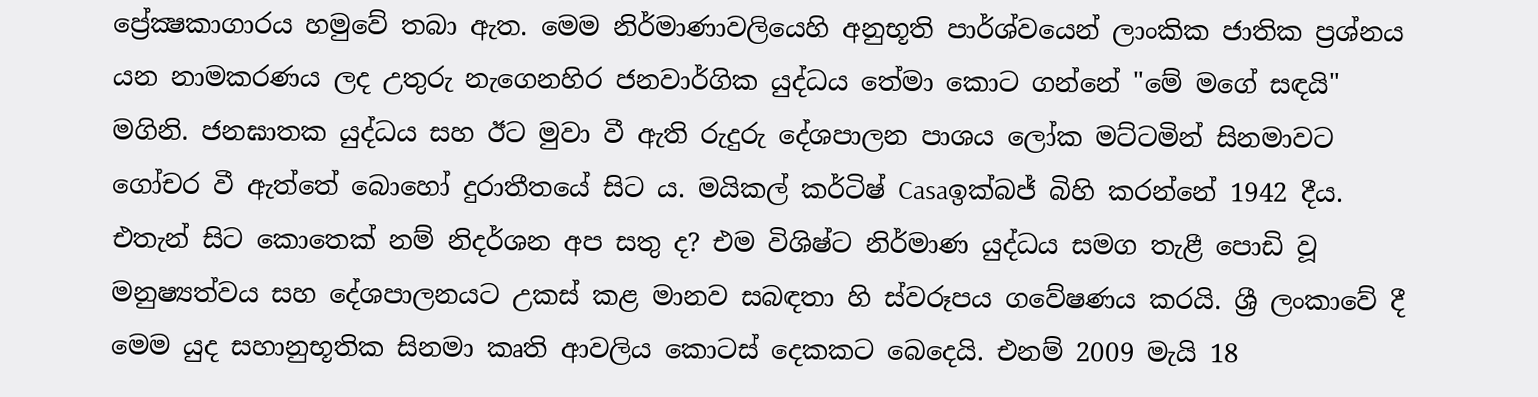ප්‍රේක්‍ෂකාගාරය හමුවේ තබා ඇත. මෙම නිර්මාණාවලියෙහි අනුභූති පාර්ශ්වයෙන් ලාංකික ජාතික ප්‍රශ්නය යන නාමකරණය ලද උතුරු නැගෙනහිර ජනවාර්ගික යුද්ධය තේමා කොට ගන්නේ "මේ මගේ සඳයි" මගිනි. ජනඝාතක යුද්ධය සහ ඊට මුවා වී ඇති රුදුරු දේශපාලන පාශය ලෝක මට්‌ටමින් සිනමාවට ගෝචර වී ඇත්තේ බොහෝ දුරාතීතයේ සිට ය. මයිකල් කර්ටිෂ් Casaඉක්‌බජ් බිහි කරන්නේ 1942 දීය. එතැන් සිට කොතෙක්‌ නම් නිදර්ශන අප සතු ද? එම විශිෂ්ට නිර්මාණ යුද්ධය සමග තැළී පොඩි වූ මනුෂ්‍යත්වය සහ දේශපාලනයට උකස්‌ කළ මානව සබඳතා හි ස්‌වරූපය ගවේෂණය කරයි. ශ්‍රී ලංකාවේ දී මෙම යුද සහානුභූතික සිනමා කෘති ආවලිය කොටස්‌ දෙකකට බෙදෙයි. එනම් 2009 මැයි 18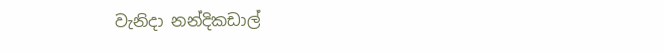වැනිදා නන්දිකඩාල්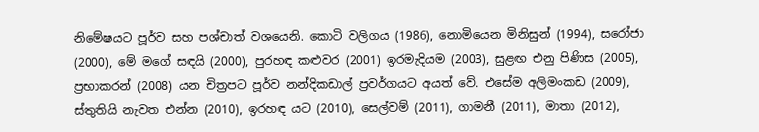නිමේෂයට පූර්ව සහ පශ්චාත් වශයෙනි. කොටි වලිගය (1986), නොමියෙන මිනිසුන් (1994), සරෝජා (2000), මේ මගේ සඳයි (2000), පුරහඳ කළුවර (2001) ඉරමැදියම (2003), සුළඟ එනු පිණිස (2005), ප්‍රභාකරන් (2008) යන චිත්‍රපට පූර්ව නන්දිකඩාල් ප්‍රවර්ගයට අයත් වේ. එසේම අලිමංකඩ (2009), ස්‌තුතියි නැවත එන්න (2010), ඉරහඳ යට (2010), සෙල්වම් (2011), ගාමනී (2011), මාතා (2012),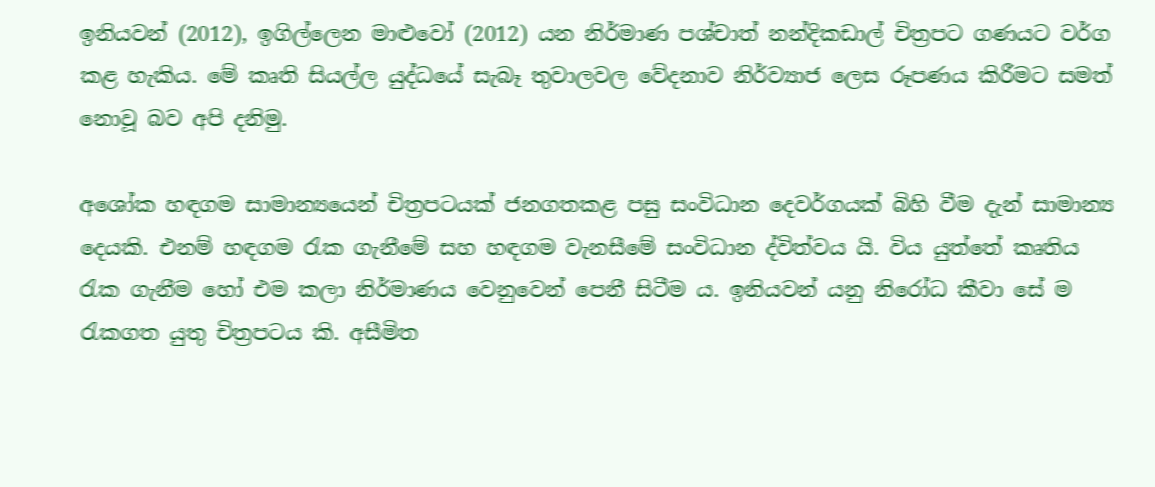ඉනියවන් (2012), ඉගිල්ලෙන මාළුවෝ (2012) යන නිර්මාණ පශ්චාත් නන්දිකඩාල් චිත්‍රපට ගණයට වර්ග කළ හැකිය. මේ කෘති සියල්ල යුද්ධයේ සැබෑ තුවාලවල වේදනාව නිර්ව්‍යාජ ලෙස රූපණය කිරීමට සමත් නොවූ බව අපි දනිමු.

අශෝක හඳගම සාමාන්‍යයෙන් චිත්‍රපටයක්‌ ජනගතකළ පසු සංවිධාන දෙවර්ගයක්‌ බිහි වීම දැන් සාමාන්‍ය දෙයකි. එනම් හඳගම රැක ගැනීමේ සහ හඳගම වැනසීමේ සංවිධාන ද්විත්වය යි. විය යුත්තේ කෘතිය රැක ගැනීම හෝ එම කලා නිර්මාණය වෙනුවෙන් පෙනී සිටීම ය. ඉනියවන් යනු නිරෝධ කීවා සේ ම රැකගත යුතු චිත්‍රපටය කි. අසීමිත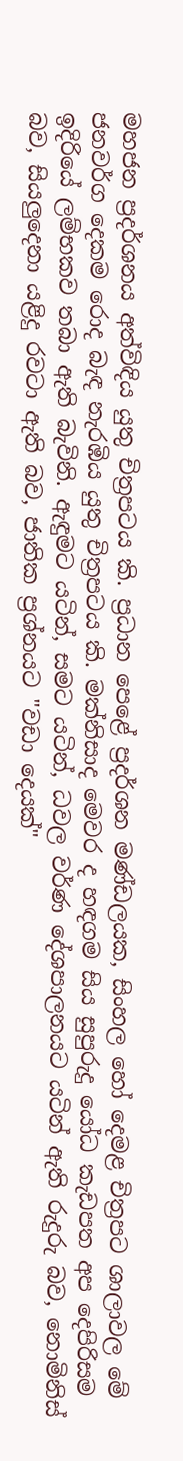මහජන ප්‍රදර්ශනය අත්විඳිය යුතු චිත්‍රපටය කි. ප්‍රධාන පෙළේ ප්‍රදර්ශන මණ්‌ඩලයක, සිංහල හෝ දෙමළ චිත්‍රපට ශාලාවල මේ ජනවර්ග දෙකම රොද බැඳ නැරඹිය යුතු චිත්‍රපටය කි. මක්‌නිසාද මෙවර ද හඳගම සිය සුපුරුදු යෝධ කැඩපත අප දෙපිරිසම ඉදිරියේ ලම්භකව තබා ඇති බැවිනි. ඇඳුමට යටින්, සමට යටින්, ධවල වර්ණ දේශපාලනයට යටින් ඇති රුදුරු බව, නොමිනිස්‌ බව, සියලුදෙනා යළිදු රවටා ඇති බව, ජාතික ප්‍රශ්නයට "වඩා දෙයක්‌"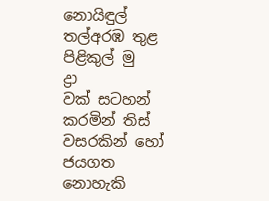නොයිඳුල් තල්අරඹ තුළ පිළිකුල් මු
ද්‍රා
වක්‌ සටහන් කරමින් තිස්‌ වසරකින් හෝ ජයගත නොහැකි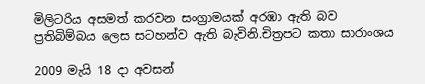මිලිටරිය අසමත් කරවන සංග්‍රාමයක්‌ අරඹා ඇති බව ප්‍රතිබිම්බය ලෙස සටහන්ව ඇති බැවිනි.චිත්‍රපට කතා සාරාංශය

2009 මැයි 18 දා අවසන්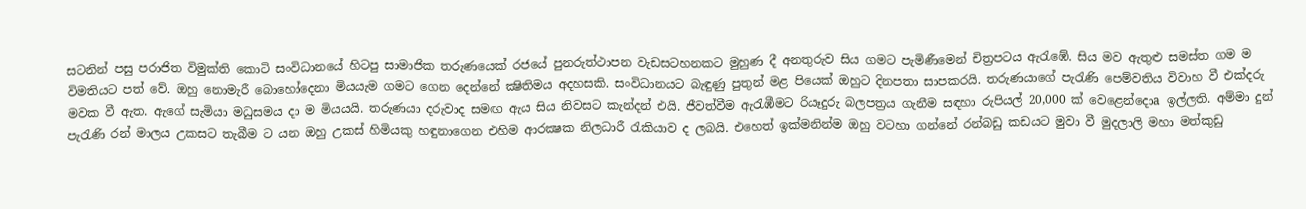සටනින් පසු පරාජිත විමුක්‌ති කොටි සංවිධානයේ හිටපු සාමාජික තරුණයෙක්‌ රජයේ පුනරුත්ථාපන වැඩසටහනකට මුහුණ දී අනතුරුව සිය ගමට පැමිණීමෙන් චිත්‍රපටය ඇරැඹේ. සිය මව ඇතුළු සමස්‌ත ගම ම විමතියට පත් වේ. ඔහු නොමැරී බොහෝදෙනා මියයැම ගමට ගෙන දෙන්නේ ක්‍ෂිතිමය අදහසකි. සංවිධානයට බැඳුණු පුතුන් මළ පියෙක්‌ ඔහුට දිනපතා සාපකරයි. තරුණයාගේ පැරැණි පෙම්වතිය විවාහ වී එක්‌දරු මවක වී ඇත. ඇගේ සැමියා මධුසමය දා ම මියයයි. තරුණයා දරුවාද සමඟ ඇය සිය නිවසට කැන්දන් එයි. ජීවත්වීම ඇරැඹීමට රියෑදුරු බලපත්‍රය ගැනීම සඳහා රුපියල් 20,000 ක්‌ වෙළෙන්දොa ඉල්ලති. අම්මා දුන් පැරැණි රන් මාලය උකසට තැබීම ට යන ඔහු උකස්‌ හිමියකු හඳුනාගෙන එහිම ආරක්‍ෂක නිලධාරී රැකියාව ද ලබයි. එහෙත් ඉක්‌මනින්ම ඔහු වටහා ගන්නේ රන්බඩු කඩයට මුවා වී මුදලාලි මහා මත්කුඩු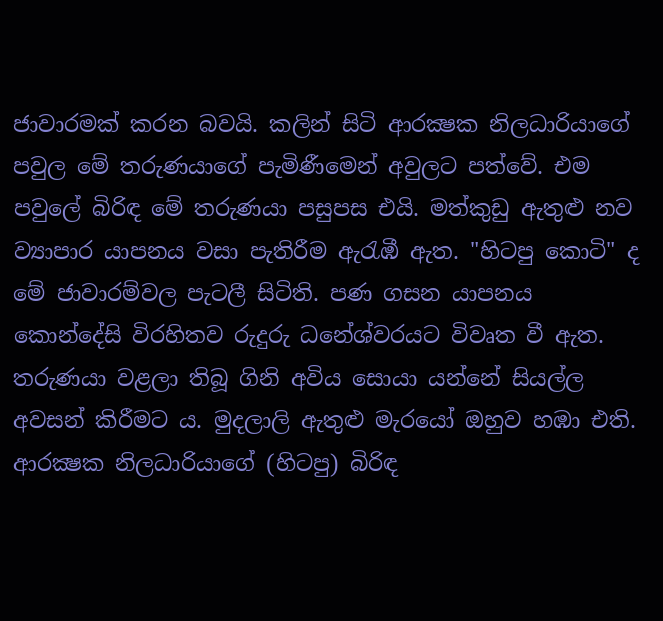ජාවාරමක්‌ කරන බවයි. කලින් සිටි ආරක්‍ෂක නිලධාරියාගේ පවුල මේ තරුණයාගේ පැමිණීමෙන් අවුලට පත්වේ. එම පවුලේ බිරිඳ මේ තරුණයා පසුපස එයි. මත්කුඩු ඇතුළු නව ව්‍යාපාර යාපනය වසා පැතිරීම ඇරැඹී ඇත. "හිටපු කොටි" ද මේ ජාවාරම්වල පැටලී සිටිති. පණ ගසන යාපනය කොන්දේසි විරහිතව රුදුරු ධනේශ්වරයට විවෘත වී ඇත. තරුණයා වළලා තිබූ ගිනි අවිය සොයා යන්නේ සියල්ල අවසන් කිරීමට ය. මුදලාලි ඇතුළු මැරයෝ ඔහුව හඹා එති. ආරක්‍ෂක නිලධාරියාගේ (හිටපු) බිරිඳ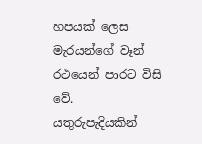හපයක්‌ ලෙස මැරයන්ගේ වෑන් රථයෙන් පාරට විසි වේ. යතුරුපැදියකින්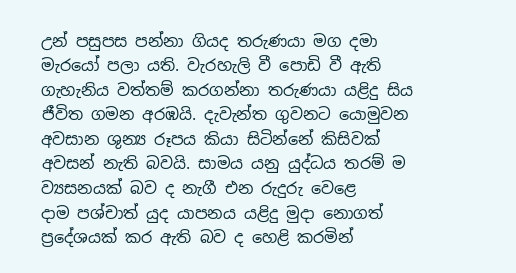උන් පසුපස පන්නා ගියද තරුණයා මග දමා මැරයෝ පලා යති. වැරහැලි වී පොඩි වී ඇති ගැහැනිය වත්තම් කරගන්නා තරුණයා යළිදු සිය ජීවිත ගමන අරඹයි. දැවැන්ත ගුවනට යොමුවන අවසාන ශුන්‍ය රූපය කියා සිටින්නේ කිසිවක්‌ අවසන් නැති බවයි. සාමය යනු යුද්ධය තරම් ම ව්‍යසනයක්‌ බව ද නැගී එන රුදුරු වෙළෙ
දාම පශ්චාත් යුද යාපනය යළිදු මුදා නොගත් ප්‍රදේශයක්‌ කර ඇති බව ද හෙළි කරමින්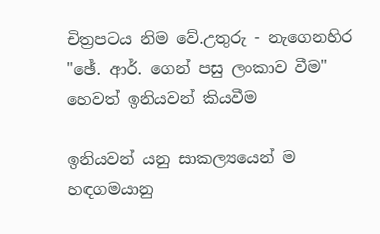චිත්‍රපටය නිම වේ.උතුරු - නැගෙනහිර "ඡේ. ආර්. ගෙන් පසු ලංකාව වීම" හෙවත් ඉනියවන් කියවීම

ඉනියවන් යනු සාකල්‍යයෙන් ම හඳගමයානු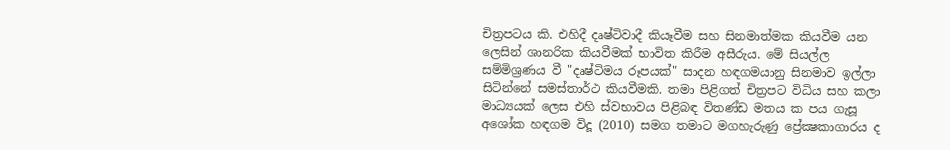චිත්‍රපටය කි. එහිදී දෘෂ්ටිවාදී කියෑවීම සහ සිනමාත්මක කියවීම යන ලෙසින් ශානරික කියවීමක්‌ භාවිත කිරීම අසීරුය. මේ සියල්ල සම්මිශ්‍රණය වී "දෘෂ්ටිමය රූපයක්‌" සාදන හඳගමයානු සිනමාව ඉල්ලා සිටින්නේ සමස්‌තාර්ථ කියවීමකි. තමා පිළිගත් චිත්‍රපට විධිය සහ කලා මාධ්‍යයක්‌ ලෙස එහි ස්‌වභාවය පිළිබඳ විතණ්‌ඩ මතය ක පය ගැසූ අශෝක හඳගම විදූ (2010) සමග තමාට මගහැරුණු ප්‍රේක්‍ෂකාගාරය ද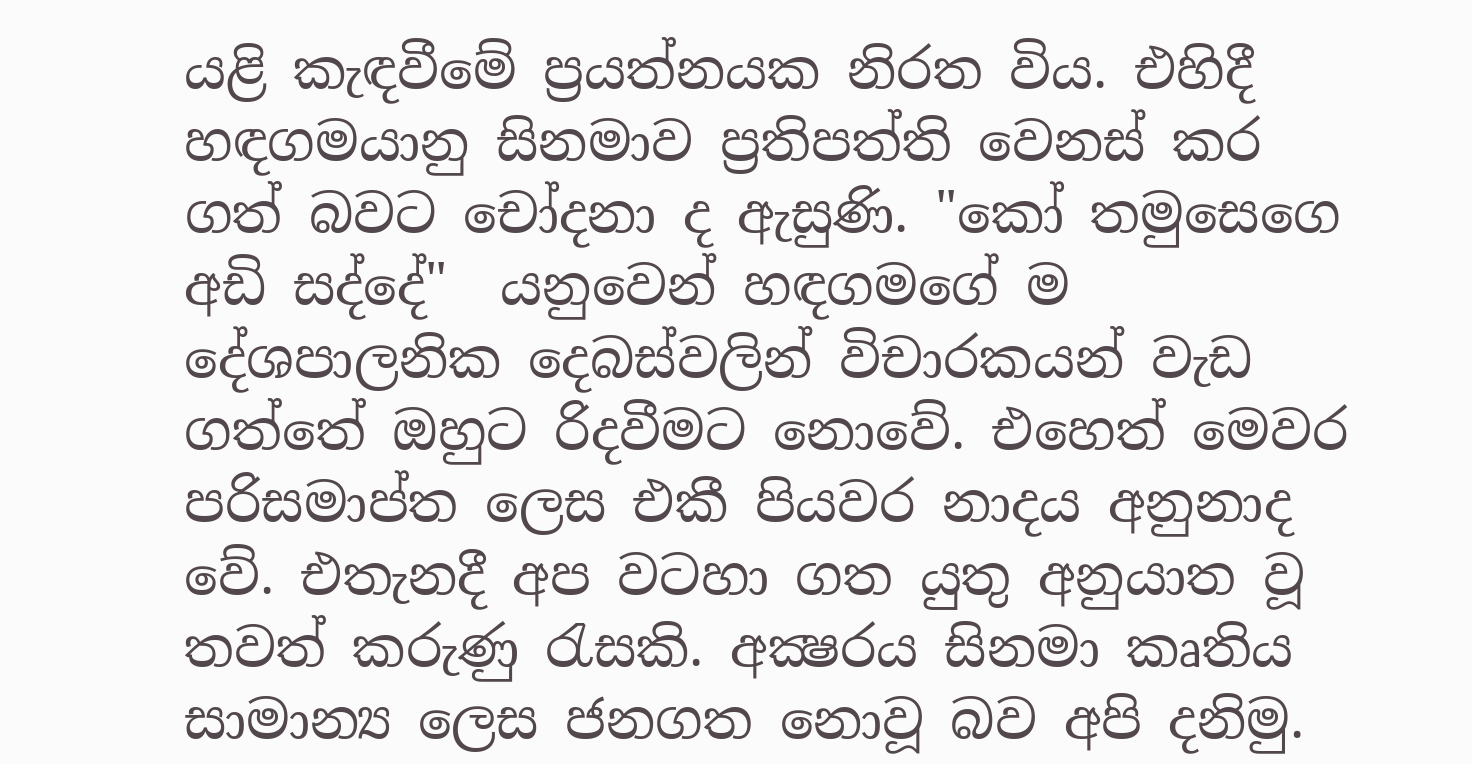යළි කැඳවීමේ ප්‍රයත්නයක නිරත විය. එහිදී හඳගමයානු සිනමාව ප්‍රතිපත්ති වෙනස්‌ කර ගත් බවට චෝදනා ද ඇසුණි. "කෝ තමුසෙගෙ අඩි සද්දේ"  යනුවෙන් හඳගමගේ ම දේශපාලනික දෙබස්‌වලින් විචාරකයන් වැඩ ගත්තේ ඔහුට රිදවීමට නොවේ. එහෙත් මෙවර පරිසමාප්ත ලෙස එකී පියවර නාදය අනුනාද වේ. එතැනදී අප වටහා ගත යුතු අනුයාත වූ තවත් කරුණු රැසකි. අක්‍ෂරය සිනමා කෘතිය සාමාන්‍ය ලෙස ජනගත නොවූ බව අපි දනිමු.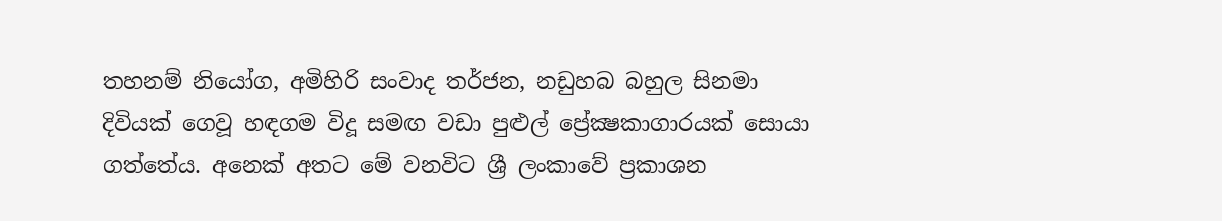තහනම් නියෝග, අමිහිරි සංවාද තර්ජන, නඩුහබ බහුල සිනමා දිවියක්‌ ගෙවූ හඳගම විදූ සමඟ වඩා පුළුල් ප්‍රේක්‍ෂකාගාරයක්‌ සොයා ගත්තේය. අනෙක්‌ අතට මේ වනවිට ශ්‍රී ලංකාවේ ප්‍රකාශන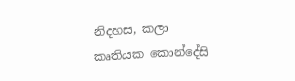නිදහස, කලා කෘතියක කොන්දේසි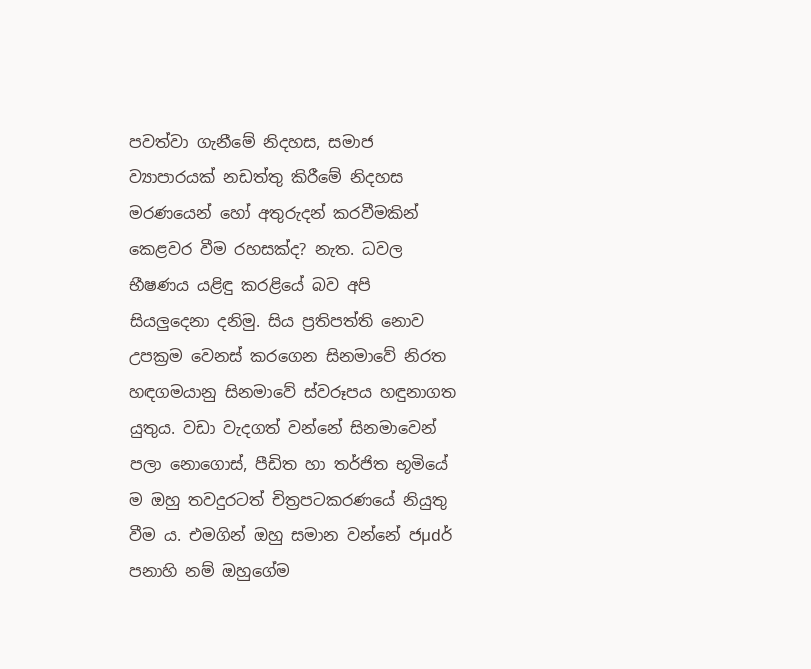පවත්වා ගැනීමේ නිදහස, සමාජ ව්‍යාපාරයක්‌ නඩත්තු කිරීමේ නිදහස මරණයෙන් හෝ අතුරුදන් කරවීමකින් කෙළවර වීම රහසක්‌ද? නැත. ධවල භීෂණය යළිඳු කරළියේ බව අපි සියලුදෙනා දනිමු. සිය ප්‍රතිපත්ති නොව උපක්‍රම වෙනස්‌ කරගෙන සිනමාවේ නිරත හඳගමයානු සිනමාවේ ස්‌වරූපය හඳුනාගත යුතුය. වඩා වැදගත් වන්නේ සිනමාවෙන් පලා නොගොස්‌, පීඩිත හා තර්ජිත භූමියේ ම ඔහු තවදුරටත් චිත්‍රපටකරණයේ නියුතු වීම ය. එමගින් ඔහු සමාන වන්නේ ජµdර් පනාහි නම් ඔහුගේම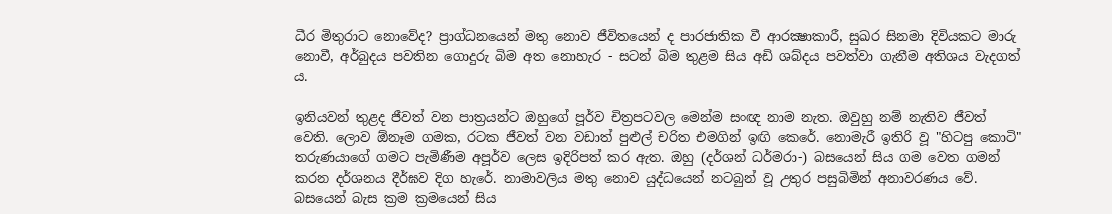ධීර මිතුරාට නොවේද? ප්‍රාග්ධනයෙන් මතු නොව ජීවිතයෙන් ද පාරජාතික වී ආරක්‍ෂාකාරී, සුඛර සිනමා දිවියකට මාරු නොවී, අර්බුදය පවතින ගොදුරු බිම අත නොහැර - සටන් බිම තුළම සිය අඩි ශබ්දය පවත්වා ගැනීම අතිශය වැදගත් ය.

ඉනියවන් තුළද ජීවත් වන පාත්‍රයන්ට ඔහුගේ පූර්ව චිත්‍රපටවල මෙන්ම සංඥ නාම නැත. ඔවුහු නම් නැතිව ජීවත් වෙති. ලොව ඕනෑම ගමක, රටක ජීවත් වන වඩාත් පුළුල් චරිත එමගින් ඉඟි කෙරේ. නොමැරී ඉතිරි වූ "හිටපු කොටි" තරුණයාගේ ගමට පැමිණීම අපූර්ව ලෙස ඉදිරිපත් කර ඇත. ඔහු (දර්ශන් ධර්මරා-) බසයෙන් සිය ගම වෙත ගමන් කරන දර්ශනය දීර්ඝව දිග හැරේ. නාමාවලිය මතු නොව යුද්ධයෙන් නටබුන් වූ උතුර පසුබිමින් අනාවරණය වේ. බසයෙන් බැස ක්‍රම ක්‍රමයෙන් සිය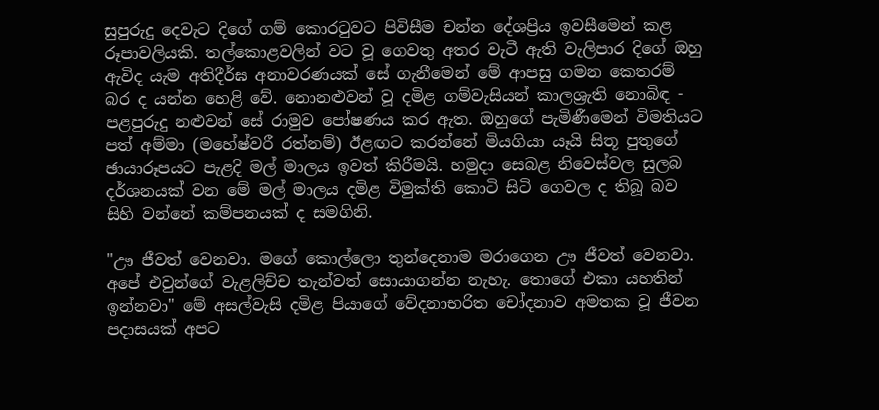සුපුරුදු දෙවැට දිගේ ගම් කොරටුවට පිවිසීම චන්න දේශප්‍රිය ඉවසීමෙන් කළ රූපාවලියකි. තල්කොළවලින් වට වූ ගෙවතු අතර වැටී ඇති වැලිපාර දිගේ ඔහු ඇවිද යැම අතිදීර්ඝ අනාවරණයක්‌ සේ ගැනීමෙන් මේ ආපසු ගමන කෙතරම් බර ද යන්න හෙළි වේ. නොනළුවන් වූ දමිළ ගම්වැසියන් කාලශ්‍රැති නොබිඳ - පළපුරුදු නළුවන් සේ රාමුව පෝෂණය කර ඇත. ඔහුගේ පැමිණීමෙන් විමතියට පත් අම්මා (මහේෂ්වරී රත්නම්) ඊළඟට කරන්නේ මියගියා යෑයි සිතූ පුතුගේ ඡායාරූපයට පැළදි මල් මාලය ඉවත් කිරීමයි. හමුදා සෙබළ නිවෙස්‌වල සුලබ දර්ශනයක්‌ වන මේ මල් මාලය දමිළ විමුක්‌ති කොටි සිටි ගෙවල ද තිබූ බව සිහි වන්නේ කම්පනයක්‌ ද සමගිනි.

"ඌ ජීවත් වෙනවා. මගේ කොල්ලො තුන්දෙනාම මරාගෙන ඌ ජීවත් වෙනවා. අපේ එවුන්ගේ වැළලිච්ච තැන්වත් සොයාගන්න නැහැ. තොගේ එකා යහතින් ඉන්නවා" මේ අසල්වැසි දමිළ පියාගේ වේදනාභරිත චෝදනාව අමතක වූ ජීවන පදාසයක්‌ අපට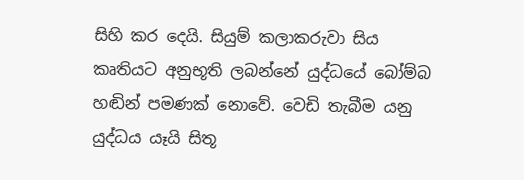සිහි කර දෙයි. සියුම් කලාකරුවා සිය කෘතියට අනුභූති ලබන්නේ යුද්ධයේ බෝම්බ හඬින් පමණක්‌ නොවේ. වෙඩි තැබීම යනු යුද්ධය යෑයි සිතූ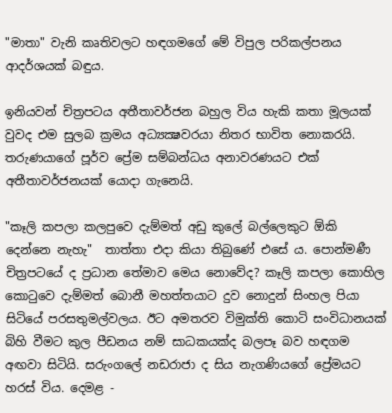"මාතා" වැනි කෘතිවලට හඳගමගේ මේ විපුල පරිකල්පනය ආදර්ශයක්‌ බඳුය.

ඉනියවන් චිත්‍රපටය අතීතාවර්ජන බහුල විය හැකි කතා මූලයක්‌ වුවද එම සුලබ ක්‍රමය අධ්‍යක්‍ෂවරයා නිතර භාවිත නොකරයි. තරුණයාගේ පූර්ව ප්‍රේම සම්බන්ධය අනාවරණයට එක්‌ අතීතාවර්ජනයක්‌ යොදා ගැනෙයි.

"කෑලි කපලා කලපුවෙ දැම්මත් අඩු කුලේ බල්ලෙකුට ඕකි දෙන්නෙ නැහැ"  තාත්තා එදා කියා තිබුණේ එසේ ය. පොන්මණී චිත්‍රපටයේ ද ප්‍රධාන තේමාව මෙය නොවේද? කෑලි කපලා කොහිල කොටුවෙ දැම්මත් බොනී මහත්තයාට දුව නොදුන් සිංහල පියා සිටියේ පරසතුමල්වලය. ඊට අමතරව විමුක්‌ති කොටි සංවිධානයක්‌ බිහි වීමට කුල පීඩනය නම් සාධකයක්‌ද බලපෑ බව හඳගම අඟවා සිටියි. සරුංගලේ නඩරාජා ද සිය නැගණියගේ ප්‍රේමයට හරස්‌ විය. දෙමළ -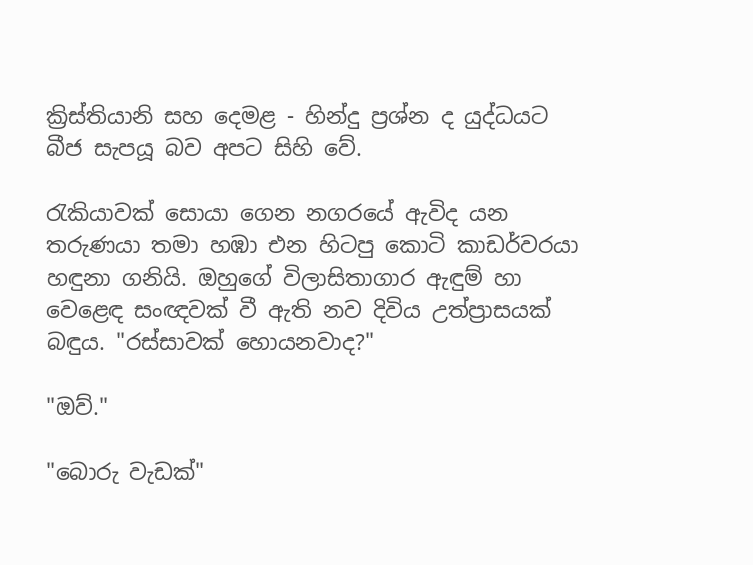ක්‍රිස්‌තියානි සහ දෙමළ - හින්දු ප්‍රශ්න ද යුද්ධයට බීජ සැපයූ බව අපට සිහි වේ.

රැකියාවක්‌ සොයා ගෙන නගරයේ ඇවිද යන තරුණයා තමා හඹා එන හිටපු කොටි කාඩර්වරයා හඳුනා ගනියි. ඔහුගේ විලාසිතාගාර ඇඳුම් හා වෙළෙඳ සංඥවක්‌ වී ඇති නව දිවිය උත්ප්‍රාසයක්‌ බඳුය. "රස්‌සාවක්‌ හොයනවාද?"

"ඔව්."

"බොරු වැඩක්‌"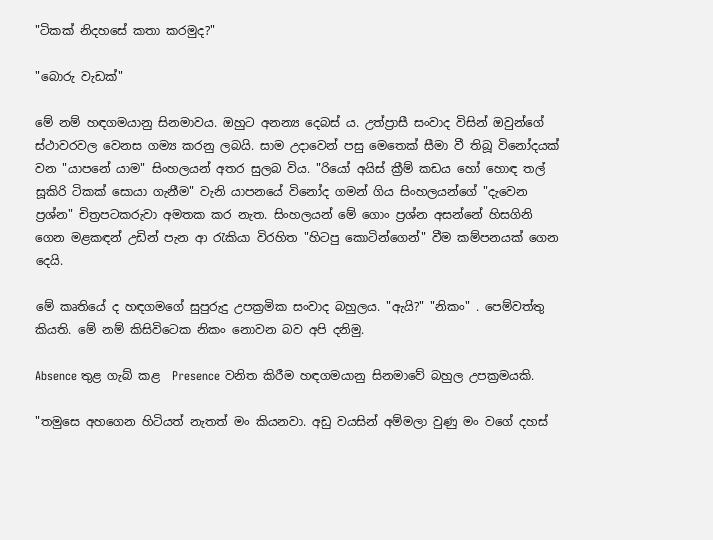"ටිකක්‌ නිදහසේ කතා කරමුද?"

"බොරු වැඩක්‌"

මේ නම් හඳගමයානු සිනමාවය. ඔහුට අනන්‍ය දෙබස්‌ ය. උත්ප්‍රාසී සංවාද විසින් ඔවුන්ගේ ස්‌ථාවරවල වෙනස ගම්‍ය කරනු ලබයි. සාම උදාවෙන් පසු මෙතෙක්‌ සීමා වී තිබූ විනෝදයක්‌ වන "යාපනේ යාම" සිංහලයන් අතර සුලබ විය. "රියෝ අයිස්‌ ක්‍රීම් කඩය හෝ හොඳ තල් සූකිරි ටිකක්‌ සොයා ගැනීම" වැනි යාපනයේ විනෝද ගමන් ගිය සිංහලයන්ගේ "දැවෙන ප්‍රශ්න" චිත්‍රපටකරුවා අමතක කර නැත. සිංහලයන් මේ ගොං ප්‍රශ්න අසන්නේ හිසගිනි ගෙන මළකඳන් උඩින් පැන ආ රැකියා විරහිත "හිටපු කොටින්ගෙන්" වීම කම්පනයක්‌ ගෙන දෙයි.

මේ කෘතියේ ද හඳගමගේ සුපුරුදු උපක්‍රමික සංවාද බහුලය. "ඇයි?" "නිකං" . පෙම්වත්තු කියති. මේ නම් කිසිවිටෙක නිකං නොවන බව අපි දනිමු.

Absence තුළ ගැබ් කළ  Presence වනිත කිරීම හඳගමයානු සිනමාවේ බහුල උපක්‍රමයකි.

"තමුසෙ අහගෙන හිටියත් නැතත් මං කියනවා. අඩු වයසින් අම්මලා වුණු මං වගේ දහස්‌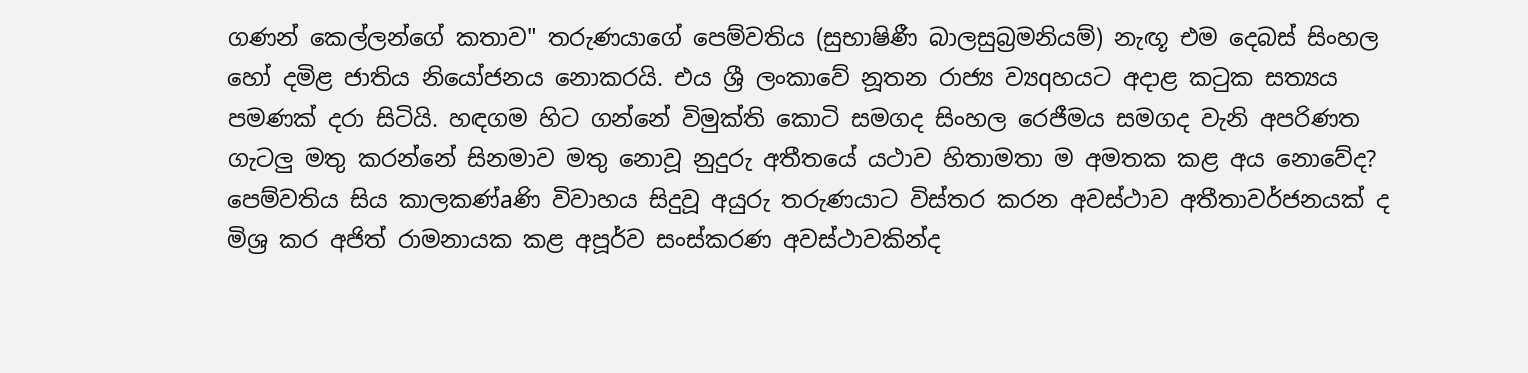ගණන් කෙල්ලන්ගේ කතාව" තරුණයාගේ පෙම්වතිය (සුභාෂිණී බාලසුබ්‍රමනියම්) නැඟූ එම දෙබස්‌ සිංහල හෝ දමිළ ජාතිය නියෝජනය නොකරයි. එය ශ්‍රී ලංකාවේ නූතන රාජ්‍ය ව්‍යqහයට අදාළ කටුක සත්‍යය පමණක්‌ දරා සිටියි. හඳගම හිට ගන්නේ විමුක්‌ති කොටි සමගද සිංහල රෙජීමය සමගද වැනි අපරිණත ගැටලු මතු කරන්නේ සිනමාව මතු නොවූ නුදුරු අතීතයේ යථාව හිතාමතා ම අමතක කළ අය නොවේද? පෙම්වතිය සිය කාලකණ්‌aණි විවාහය සිදුවූ අයුරු තරුණයාට විස්‌තර කරන අවස්‌ථාව අතීතාවර්ජනයක්‌ ද මිශ්‍ර කර අජිත් රාමනායක කළ අපූර්ව සංස්‌කරණ අවස්‌ථාවකින්ද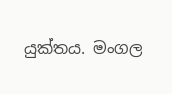යුක්‌තය. මංගල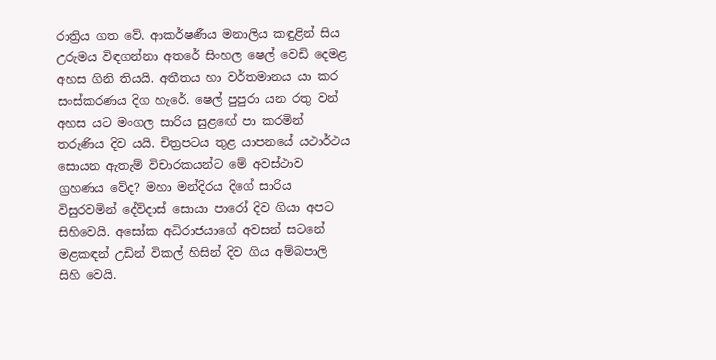රාත්‍රිය ගත වේ. ආකර්ෂණීය මනාලිය කඳුළින් සිය උරුමය විඳගන්නා අතරේ සිංහල ෂෙල් වෙඩි දෙමළ අහස ගිනි තියයි. අතීතය හා වර්තමානය යා කර සංස්‌කරණය දිග හැරේ. ෂෙල් පුපුරා යන රතු වන් අහස යට මංගල සාරිය සුළඟේ පා කරමින් තරුණිය දිව යයි. චිත්‍රපටය තුළ යාපනයේ යථාර්ථය සොයන ඇතැම් විචාරකයන්ට මේ අවස්‌ථාව ග්‍රහණය වේද? මහා මන්දිරය දිගේ සාරිය විසුරවමින් දේව්දාස්‌ සොයා පාරෝ දිව ගියා අපට සිහිවෙයි. අසෝක අධිරාජයාගේ අවසන් සටනේ මළකඳන් උඩින් විකල් හිසින් දිව ගිය අම්බපාලි සිහි වෙයි.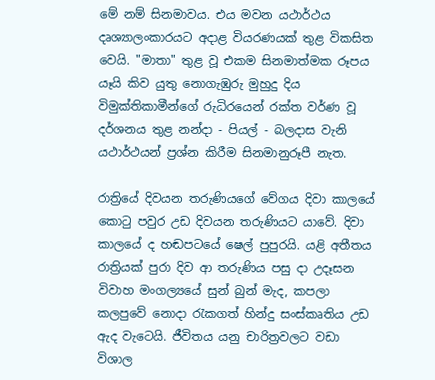මේ නම් සිනමාවය. එය මවන යථාර්ථය දෘශ්‍යාලංකාරයට අදාළ වියරණයක්‌ තුළ විකසිත වෙයි. "මාතා" තුළ වූ එකම සිනමාත්මක රූපය යෑයි කිව යුතු නොගැඹුරු මුහුදු දිය විමුක්‌තිකාමීන්ගේ රුධිරයෙන් රක්‌ත වර්ණ වූ දර්ශනය තුළ නන්දා - පියල් - බලදාස වැනි යථාර්ථයන් ප්‍රශ්න කිරීම සිනමානුරූපී නැත.

රාත්‍රියේ දිවයන තරුණියගේ වේගය දිවා කාලයේ කොටු පවුර උඩ දිවයන තරුණියට යාවේ. දිවා කාලයේ ද හඬපටයේ ෂෙල් පුපුරයි. යළි අතීතය රාත්‍රියක්‌ පුරා දිව ආ තරුණිය පසු දා උදෑසන විවාහ මංගල්‍යයේ සුන් බුන් මැද, කපලා කලපුවේ නොදා රැකගත් හින්දු සංස්‌කෘතිය උඩ ඇද වැටෙයි. ජීවිතය යනු චාරිත්‍රවලට වඩා විශාල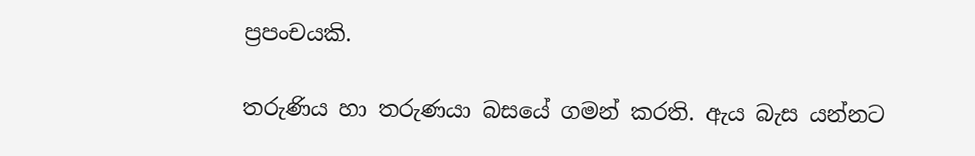ප්‍රපංචයකි.

තරුණිය හා තරුණයා බසයේ ගමන් කරති. ඇය බැස යන්නට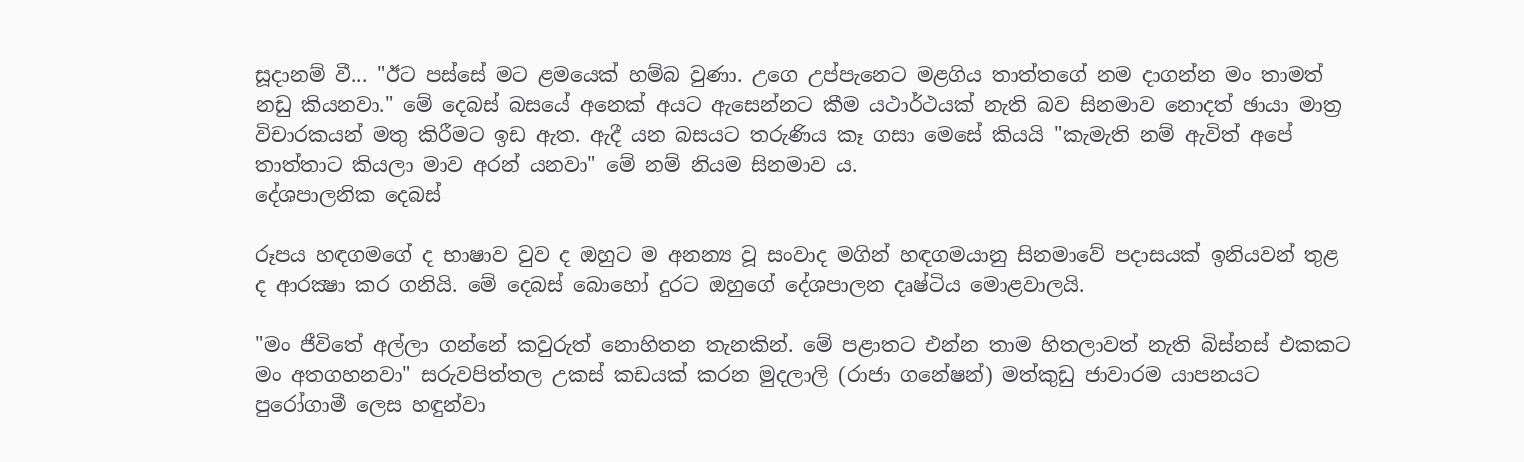සූදානම් වී... "ඊට පස්‌සේ මට ළමයෙක්‌ හම්බ වුණා. උගෙ උප්පැනෙට මළගිය තාත්තගේ නම දාගන්න මං තාමත් නඩු කියනවා." මේ දෙබස්‌ බසයේ අනෙක්‌ අයට ඇසෙන්නට කීම යථාර්ථයක්‌ නැති බව සිනමාව නොදත් ඡායා මාත්‍ර විචාරකයන් මතු කිරීමට ඉඩ ඇත. ඇදී යන බසයට තරුණිය කෑ ගසා මෙසේ කියයි "කැමැති නම් ඇවිත් අපේ තාත්තාට කියලා මාව අරන් යනවා" මේ නම් නියම සිනමාව ය.
දේශපාලනික දෙබස්‌

රූපය හඳගමගේ ද භාෂාව වුව ද ඔහුට ම අනන්‍ය වූ සංවාද මගින් හඳගමයානු සිනමාවේ පදාසයක්‌ ඉනියවන් තුළ ද ආරක්‍ෂා කර ගනියි. මේ දෙබස්‌ බොහෝ දුරට ඔහුගේ දේශපාලන දෘෂ්ටිය මොළවාලයි.

"මං ජීවිතේ අල්ලා ගන්නේ කවුරුත් නොහිතන තැනකින්. මේ පළාතට එන්න තාම හිතලාවත් නැති බිස්‌නස්‌ එකකට මං අතගහනවා" සරුවපිත්තල උකස්‌ කඩයක්‌ කරන මුදලාලි (රාජා ගනේෂන්) මත්කුඩු ජාවාරම යාපනයට පුරෝගාමී ලෙස හඳුන්වා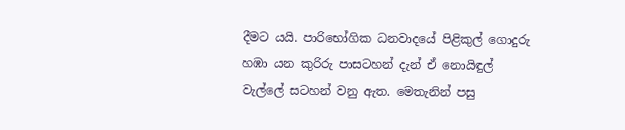දීමට යයි. පාරිභෝගික ධනවාදයේ පිළිකුල් ගොදුරු හඹා යන කුරිරු පාසටහන් දැන් ඒ නොයිඳුල් වැල්ලේ සටහන් වනු ඇත. මෙතැනින් පසු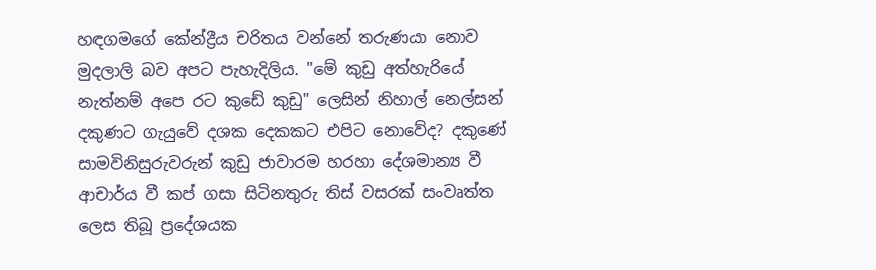හඳගමගේ කේන්ද්‍රීය චරිතය වන්නේ තරුණයා නොව මුදලාලි බව අපට පැහැදිලිය. "මේ කුඩු අත්හැරියේ නැත්නම් අපෙ රට කුඩේ කුඩු" ලෙසින් නිහාල් නෙල්සන් දකුණට ගැයුවේ දශක දෙකකට එපිට නොවේද? දකුණේ සාමවිනිසුරුවරුන් කුඩු ජාවාරම හරහා දේශමාන්‍ය වී ආචාර්ය වී කප් ගසා සිටිනතුරු තිස්‌ වසරක්‌ සංවෘත්ත ලෙස තිබූ ප්‍රදේශයක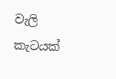වැලි කැටයක්‌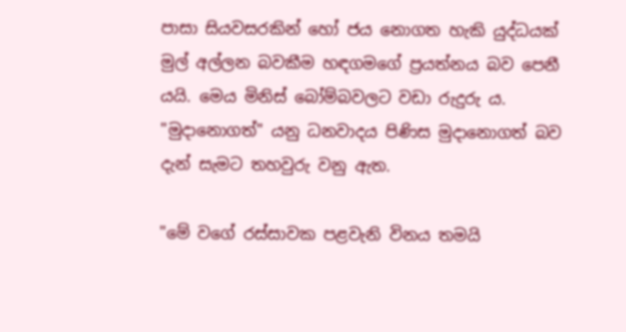පාසා සියවසරකින් හෝ ජය නොගත හැකි යුද්ධයක්‌ මුල් අල්ලන බවකීම හඳගමගේ ප්‍රයත්නය බව පෙනී යයි. මෙය මිනිස්‌ බෝම්බවලට වඩා රුදුරු ය. "මුදානොගත්" යනු ධනවාදය පිණිස මුදානොගත් බව දැන් සැමට තහවුරු වනු ඇත.

"මේ වගේ රස්‌සාවක පළවැනි විනය තමයි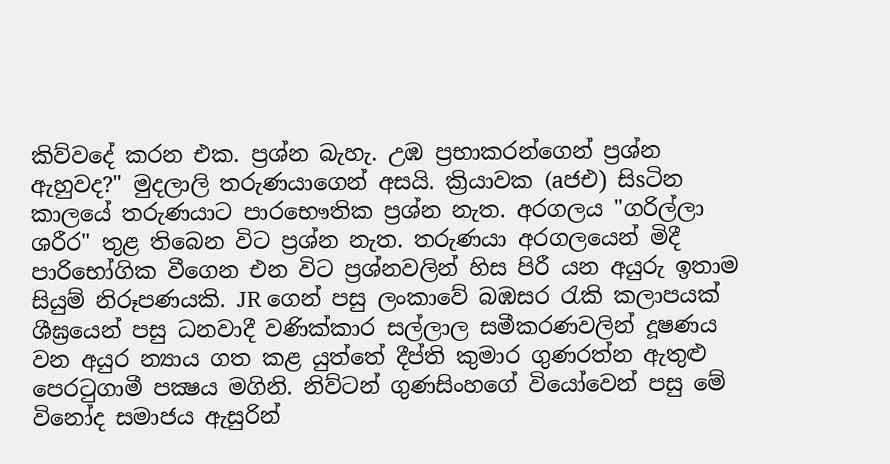කිව්වදේ කරන එක. ප්‍රශ්න බැහැ. උඹ ප්‍රභාකරන්ගෙන් ප්‍රශ්න ඇහුවද?" මුදලාලි තරුණයාගෙන් අසයි. ක්‍රියාවක (aජඑ) සිsටින කාලයේ තරුණයාට පාරභෞතික ප්‍රශ්න නැත. අරගලය "ගරිල්ලා ශරීර" තුළ තිබෙන විට ප්‍රශ්න නැත. තරුණයා අරගලයෙන් මිදී පාරිභෝගික වීගෙන එන විට ප්‍රශ්නවලින් හිස පිරී යන අයුරු ඉතාම සියුම් නිරූපණයකි. JR ගෙන් පසු ලංකාවේ බඹසර රැකි කලාපයක්‌ ශීඝ්‍රයෙන් පසු ධනවාදී වණික්‌කාර සල්ලාල සමීකරණවලින් දූෂණය වන අයුර න්‍යාය ගත කළ යුත්තේ දීප්ති කුමාර ගුණරත්න ඇතුළු පෙරටුගාමී පක්‍ෂය මගිනි. නිව්ටන් ගුණසිංහගේ වියෝවෙන් පසු මේ විනෝද සමාජය ඇසුරින්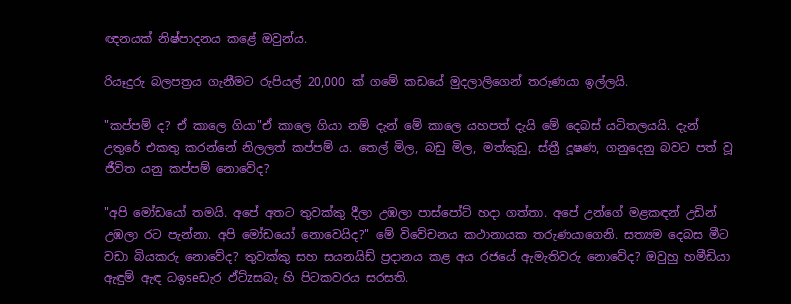ඥනයක්‌ නිෂ්පාදනය කළේ ඔවුන්ය.

රියෑදුරු බලපත්‍රය ගැනීමට රුපියල් 20,000 ක්‌ ගමේ කඩයේ මුදලාලිගෙන් තරුණයා ඉල්ලයි.

"කප්පම් ද? ඒ කාලෙ ගියා"ඒ කාලෙ ගියා නම් දැන් මේ කාලෙ යහපත් දැයි මේ දෙබස්‌ යටිතලයයි. දැන් උතුරේ එකතු කරන්නේ නිලලත් කප්පම් ය. තෙල් මිල, බඩු මිල, මත්කුඩු, ස්‌ත්‍රී දූෂණ, ගනුදෙනු බවට පත් වූ ජීවිත යනු කප්පම් නොවේද?

"අපි මෝඩයෝ තමයි. අපේ අතට තුවක්‌කු දීලා උඹලා පාස්‌පෝට්‌ හදා ගත්තා. අපේ උන්ගේ මළකඳන් උඩින් උඹලා රට පැන්නා. අපි මෝඩයෝ නොවෙයිද?" මේ විවේචනය කථානායක තරුණයාගෙනි. සත්‍යම දෙබස මීට වඩා බියකරු නොවේද? තුවක්‌කු සහ සයනයිඩ් ප්‍රදානය කළ අය රජයේ ඇමැතිවරු නොවේද? ඔවුහු හමීඩියා ඇඳුම් ඇඳ ධඉseඩැර ඵ්ට්‌zසබැ හි පිටකවරය සරසති.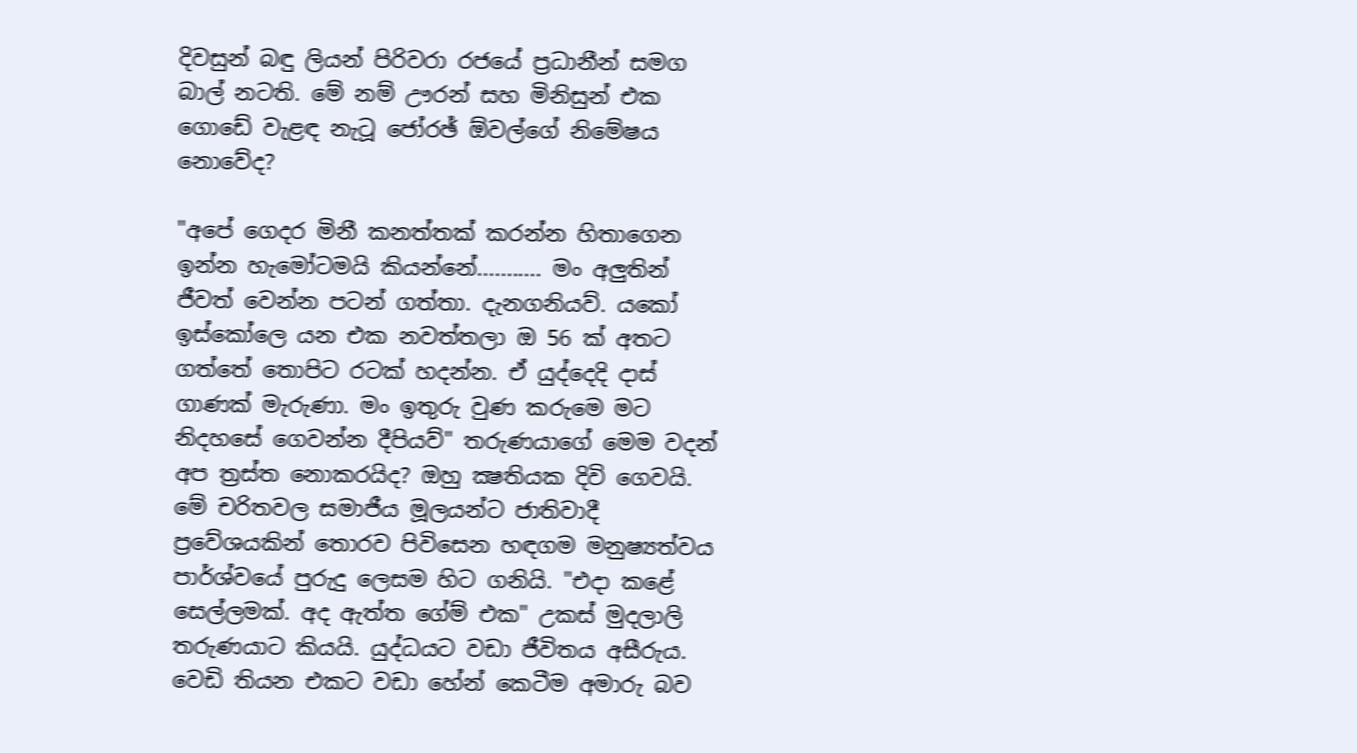දිවසුන් බඳු ලියන් පිරිවරා රජයේ ප්‍රධානීන් සමග බාල් නටති. මේ නම් ඌරන් සහ මිනිසුන් එක ගොඩේ වැළඳ නැටූ ජෝරඡ් ඕවල්ගේ නිමේෂය නොවේද?

"අපේ ගෙදර මිනී කනත්තක්‌ කරන්න හිතාගෙන ඉන්න හැමෝටමයි කියන්නේ........... මං අලුතින් ජීවත් වෙන්න පටන් ගත්තා. දැනගනියව්. යකෝ ඉස්‌කෝලෙ යන එක නවත්තලා ඔ 56 ක්‌ අතට ගත්තේ තොපිට රටක්‌ හදන්න. ඒ යුද්දෙදි දාස්‌ ගාණක්‌ මැරුණා. මං ඉතුරු වුණ කරුමෙ මට නිදහසේ ගෙවන්න දීපියව්" තරුණයාගේ මෙම වදන් අප ත්‍රස්‌ත නොකරයිද? ඔහු ක්‍ෂතියක දිවි ගෙවයි. මේ චරිතවල සමාජීය මූලයන්ට ජාතිවාදී ප්‍රවේශයකින් තොරව පිවිසෙන හඳගම මනුෂ්‍යත්වය පාර්ශ්වයේ පුරුදු ලෙසම හිට ගනියි. "එදා කළේ සෙල්ලමක්‌. අද ඇත්ත ගේම් එක" උකස්‌ මුදලාලි තරුණයාට කියයි. යුද්ධයට වඩා ජීවිතය අසීරුය. වෙඩි තියන එකට වඩා හේන් කෙටීම අමාරු බව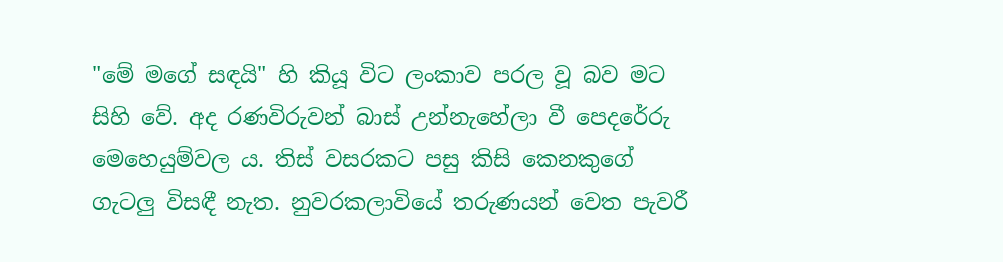"මේ මගේ සඳයි" හි කියූ විට ලංකාව පරල වූ බව මට සිහි වේ. අද රණවිරුවන් බාස්‌ උන්නැහේලා වී පෙදරේරු මෙහෙයුම්වල ය. තිස්‌ වසරකට පසු කිසි කෙනකුගේ ගැටලු විසඳී නැත. නුවරකලාවියේ තරුණයන් වෙත පැවරී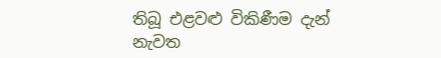තිබූ එළවළු විකිණීම දැන් නැවත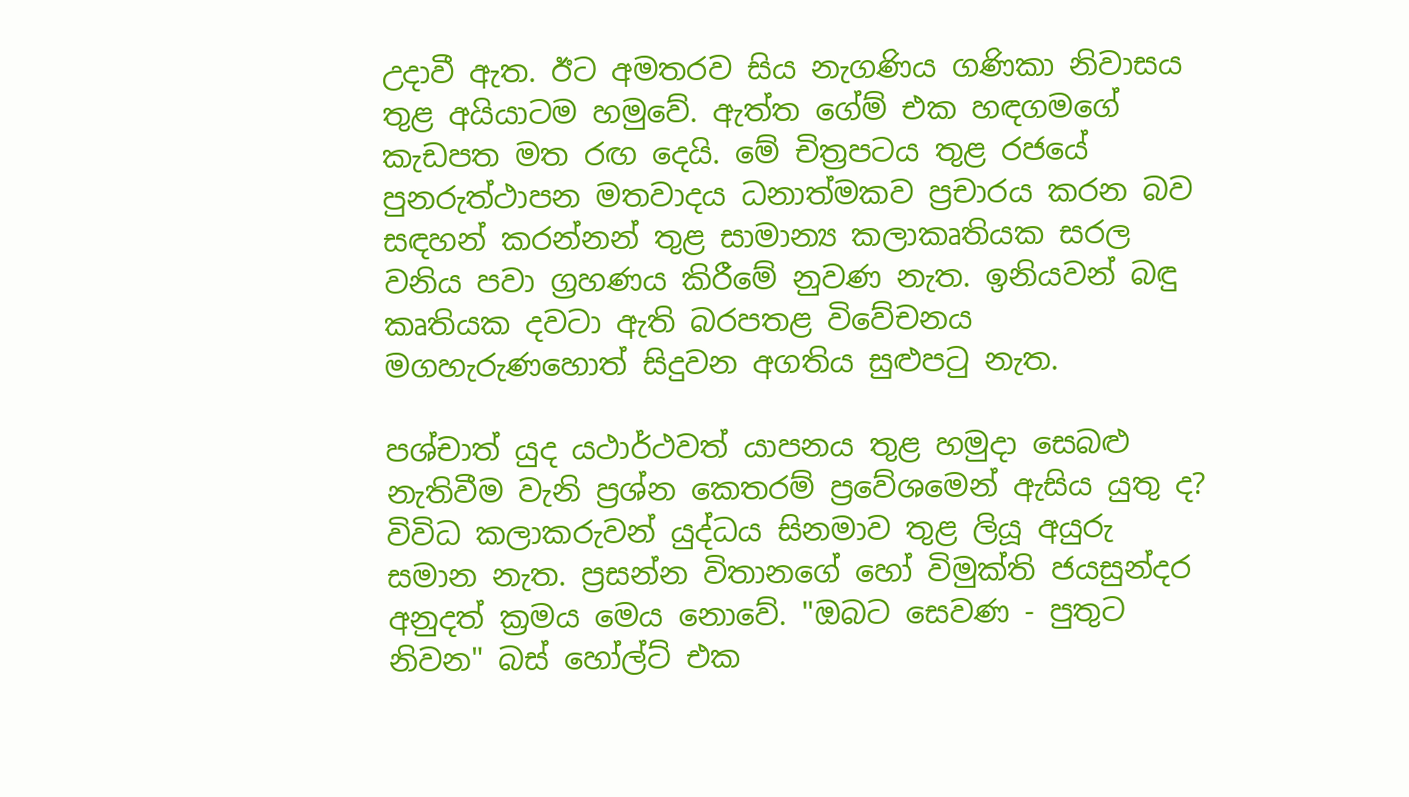උදාවී ඇත. ඊට අමතරව සිය නැගණිය ගණිකා නිවාසය තුළ අයියාටම හමුවේ. ඇත්ත ගේම් එක හඳගමගේ කැඩපත මත රඟ දෙයි. මේ චිත්‍රපටය තුළ රජයේ පුනරුත්ථාපන මතවාදය ධනාත්මකව ප්‍රචාරය කරන බව සඳහන් කරන්නන් තුළ සාමාන්‍ය කලාකෘතියක සරල වනිය පවා ග්‍රහණය කිරීමේ නුවණ නැත. ඉනියවන් බඳු කෘතියක දවටා ඇති බරපතළ විවේචනය මගහැරුණහොත් සිදුවන අගතිය සුළුපටු නැත.

පශ්චාත් යුද යථාර්ථවත් යාපනය තුළ හමුදා සෙබළු නැතිවීම වැනි ප්‍රශ්න කෙතරම් ප්‍රවේශමෙන් ඇසිය යුතු ද? විවිධ කලාකරුවන් යුද්ධය සිනමාව තුළ ලියූ අයුරු සමාන නැත. ප්‍රසන්න විතානගේ හෝ විමුක්‌ති ජයසුන්දර අනුදත් ක්‍රමය මෙය නොවේ. "ඔබට සෙවණ - පුතුට නිවන" බස්‌ හෝල්ට්‌ එක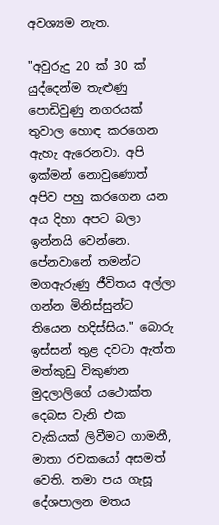අවශ්‍යම නැත.

"අවුරුදු 20 ක්‌ 30 ක්‌ යුද්දෙන්ම තැළුණු පොඩිවුණු නගරයක්‌ තුවාල හොඳ කරගෙන ඇහැ ඇරෙනවා. අපි ඉක්‌මන් නොවුණොත් අපිව පහු කරගෙන යන අය දිහා අපට බලා ඉන්නයි වෙන්නෙ. පේනවානේ තමන්ට මගඇරුණු ජීවිතය අල්ලා ගන්න මිනිස්‌සුන්ට තියෙන හදිස්‌සිය." බොරු ඉස්‌සන් තුළ දවටා ඇත්ත මත්කුඩු විකුණන මුදලාලිගේ යථොක්‌ත දෙබස වැනි එක වැකියක්‌ ලිවීමට ගාමනී, මාතා රචකයෝ අසමත් වෙති. තමා පය ගැසූ දේශපාලන මතය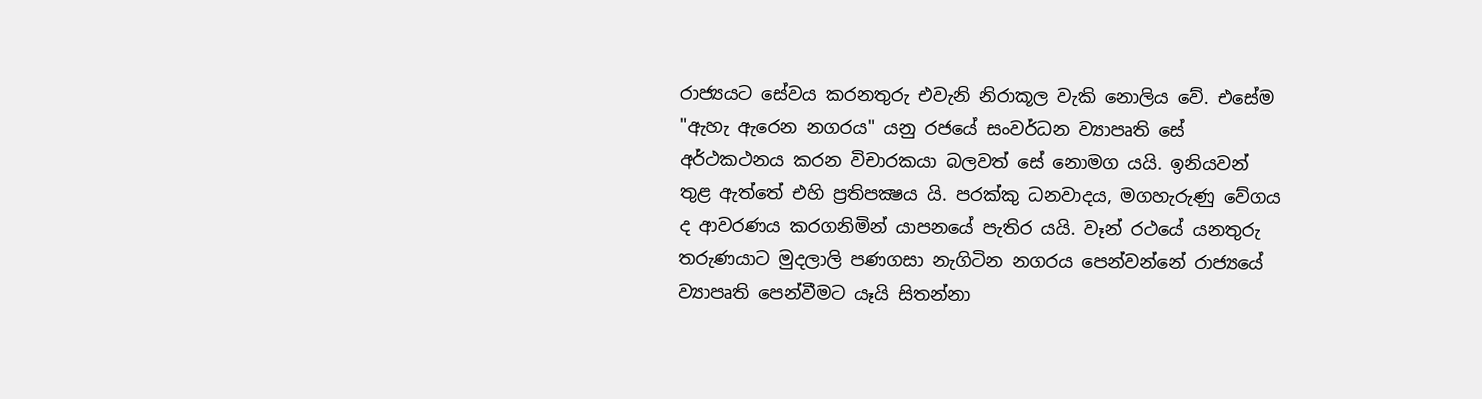රාජ්‍යයට සේවය කරනතුරු එවැනි නිරාකූල වැකි නොලිය වේ. එසේම "ඇහැ ඇරෙන නගරය" යනු රජයේ සංවර්ධන ව්‍යාපෘති සේ අර්ථකථනය කරන විචාරකයා බලවත් සේ නොමග යයි. ඉනියවන් තුළ ඇත්තේ එහි ප්‍රතිපක්‍ෂය යි. පරක්‌කු ධනවාදය, මගහැරුණු වේගය ද ආවරණය කරගනිමින් යාපනයේ පැතිර යයි. වෑන් රථයේ යනතුරු තරුණයාට මුදලාලි පණගසා නැගිටින නගරය පෙන්වන්නේ රාජ්‍යයේ ව්‍යාපෘති පෙන්වීමට යෑයි සිතන්නා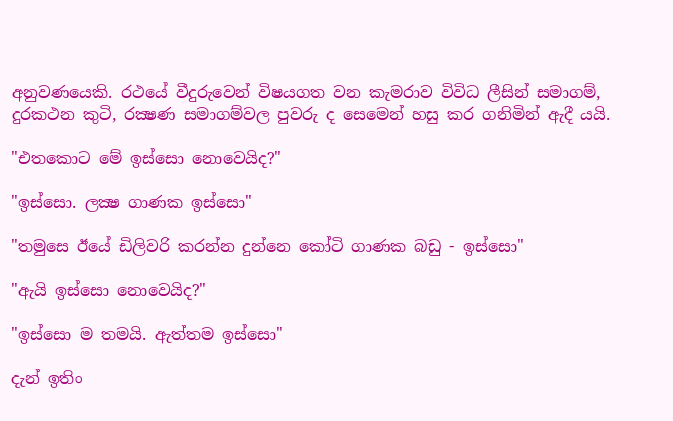අනුවණයෙකි. රථයේ වීදුරුවෙන් විෂයගත වන කැමරාව විවිධ ලීසින් සමාගම්, දුරකථන කුටි, රක්‍ෂණ සමාගම්වල පුවරු ද සෙමෙන් හසු කර ගනිමින් ඇදී යයි.

"එතකොට මේ ඉස්‌සො නොවෙයිද?"

"ඉස්‌සො. ලක්‍ෂ ගාණක ඉස්‌සො"

"තමුසෙ ඊයේ ඩිලිවරි කරන්න දුන්නෙ කෝටි ගාණක බඩු - ඉස්‌සො"

"ඇයි ඉස්‌සො නොවෙයිද?"

"ඉස්‌සො ම තමයි. ඇත්තම ඉස්‌සො"

දැන් ඉතිං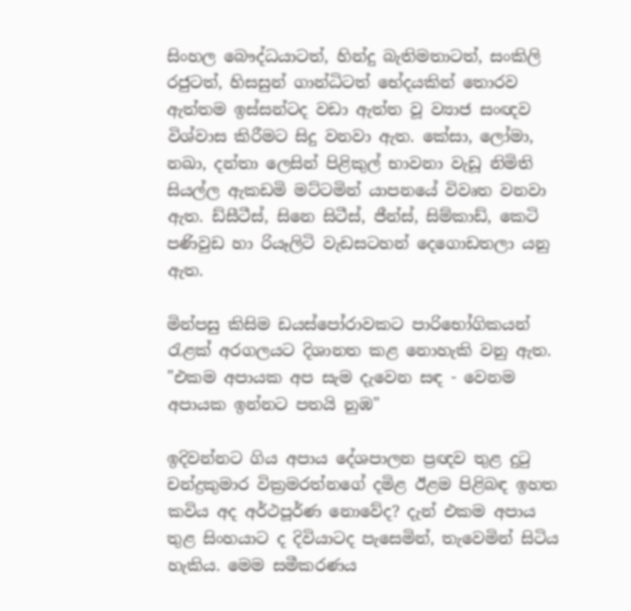සිංහල බෞද්ධයාටත්, හින්දු බැතිමතාටත්, සංකිලි රජුටත්, හිසසුන් ගාන්ධිටත් භේදයකින් තොරව ඇත්තම ඉස්‌සන්ටද වඩා ඇත්ත වූ ව්‍යාජ සංඥව විශ්වාස කිරීමට සිදු වනවා ඇත. කේසා, ලෝමා, නඛා, දන්තා ලෙසින් පිළිකුල් භාවනා වැඩූ නිමිති සියල්ල ඇකඩමි මට්‌ටමින් යාපනයේ විවෘත වනවා ඇත. ඩ්සීටීස්‌, සිනෙ සිටීස්‌, ජීන්ස්‌, සිම්කාඩ්, කෙටි පණිවුඩ හා රියෑලිටි වැඩසටහන් දෙගොඩතලා යනු ඇත.

මින්පසු කිසිම ඩයස්‌පෝරාවකට පාරිභෝගිකයන් රැළක්‌ අරගලයට දිශානත කළ නොහැකි වනු ඇත.
"එකම අපායක අප සැම දැවෙන සඳ - වෙනම අපායක ඉන්නට පතයි නුඹ"

ඉදිවන්නට ගිය අපාය දේශපාලන ප්‍රඥව තුළ දුටු චන්ද්‍රකුමාර වික්‍රමරත්නගේ දමිළ ඊළම පිළිබඳ ඉහත කවිය අද අර්ථපූර්ණ නොවේද? දැන් එකම අපාය තුළ සිංහයාට ද දිවියාටද පැසෙමින්, තැවෙමින් සිටිය හැකිය. මෙම සමීකරණය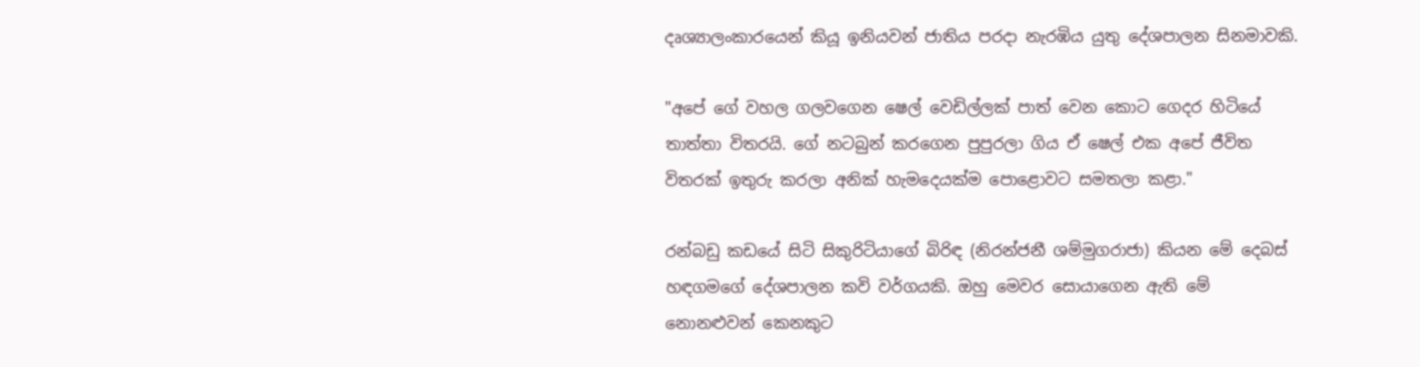දෘශ්‍යාලංකාරයෙන් කියූ ඉනියවන් ජාතිය පරදා නැරඹිය යුතු දේශපාලන සිනමාවකි.

"අපේ ගේ වහල ගලවගෙන ෂෙල් වෙඩිල්ලක්‌ පාත් වෙන කොට ගෙදර හිටියේ තාත්තා විතරයි. ගේ නටබුන් කරගෙන පුපුරලා ගිය ඒ ෂෙල් එක අපේ ජීවිත විතරක්‌ ඉතුරු කරලා අනික්‌ හැමදෙයක්‌ම පොළොවට සමතලා කළා."

රන්බඩු කඩයේ සිටි සිකුරිටියාගේ බිරිඳ (නිරන්ජනී ශම්මුගරාජා) කියන මේ දෙබස්‌ හඳගමගේ දේශපාලන කවි වර්ගයකි. ඔහු මෙවර සොයාගෙන ඇති මේ නොනළුවන් කෙනකුට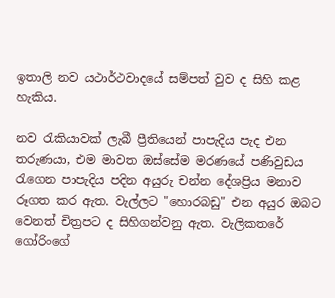ඉතාලි නව යථාර්ථවාදයේ සම්පත් වුව ද සිහි කළ හැකිය.

නව රැකියාවක්‌ ලැබී ප්‍රීතියෙන් පාපැදිය පැද එන තරුණයා, එම මාවත ඔස්‌සේම මරණයේ පණිවුඩය රැගෙන පාපැදිය පදින අයුරු චන්න දේශප්‍රිය මනාව රූගත කර ඇත. වැල්ලට "හොරබඩු" එන අයුර ඔබට වෙනත් චිත්‍රපට ද සිහිගන්වනු ඇත. වැලිකතරේ ගෝරිංගේ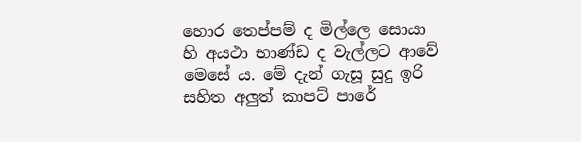හොර තෙප්පම් ද මිල්ලෙ සොයා හි අයථා භාණ්‌ඩ ද වැල්ලට ආවේ මෙසේ ය. මේ දැන් ගැසූ සුදු ඉරි සහිත අලුත් කාපට්‌ පාරේ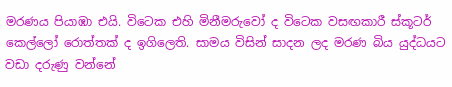මරණය පියාඹා එයි. විටෙක එහි මිනීමරුවෝ ද විටෙක වසඟකාරී ස්‌කූටර් කෙල්ලෝ රොත්තක්‌ ද ඉගිලෙති. සාමය විසින් සාදන ලද මරණ බිය යුද්ධයට වඩා දරුණු වන්නේ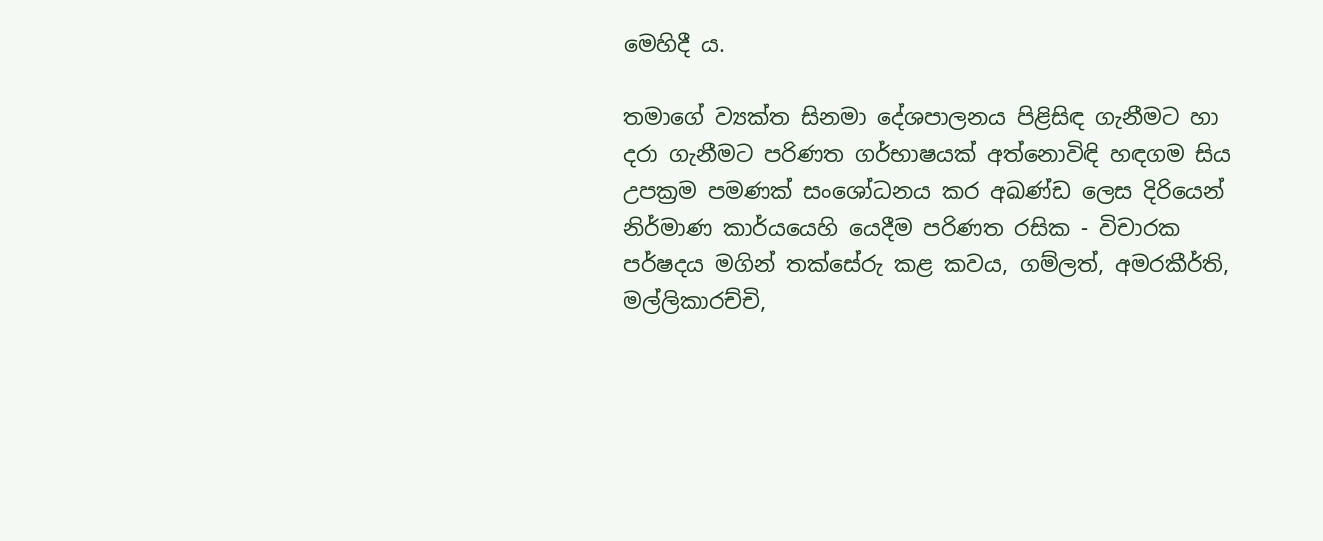මෙහිදී ය.

තමාගේ ව්‍යක්‌ත සිනමා දේශපාලනය පිළිසිඳ ගැනීමට හා දරා ගැනීමට පරිණත ගර්භාෂයක්‌ අත්නොවිඳි හඳගම සිය උපක්‍රම පමණක්‌ සංශෝධනය කර අඛණ්‌ඩ ලෙස දිරියෙන් නිර්මාණ කාර්යයෙහි යෙදීම පරිණත රසික - විචාරක පර්ෂදය මගින් තක්‌සේරු කළ කවය, ගම්ලත්, අමරකීර්ති, මල්ලිකාරච්චි,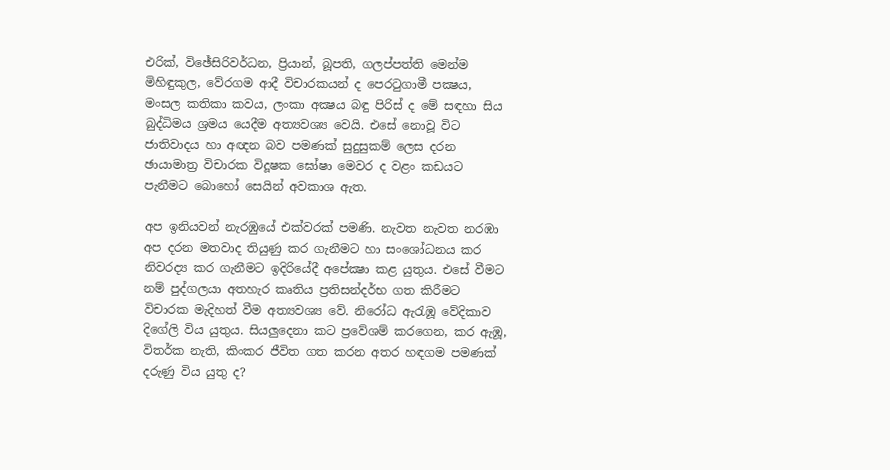එරික්‌, විඡේසිරිවර්ධන, ප්‍රියාන්, බූපති, ගලප්පත්ති මෙන්ම මිහිඳුකුල, වේරගම ආදී විචාරකයන් ද පෙරටුගාමී පක්‍ෂය, මංසල කතිකා කවය, ලංකා අක්‍ෂය බඳු පිරිස්‌ ද මේ සඳහා සිය බුද්ධිමය ශ්‍රමය යෙදීම අත්‍යවශ්‍ය වෙයි. එසේ නොවූ විට ජාතිවාදය හා අඥන බව පමණක්‌ සුදුසුකම් ලෙස දරන ඡායාමාත්‍ර විචාරක විදූෂක ඝෝෂා මෙවර ද වළං කඩයට පැනීමට බොහෝ සෙයින් අවකාශ ඇත.

අප ඉනියවන් නැරඹුයේ එක්‌වරක්‌ පමණි. නැවත නැවත නරඹා අප දරන මතවාද තියුණු කර ගැනීමට හා සංශෝධනය කර නිවරද්‍ය කර ගැනීමට ඉදිරියේදී අපේක්‍ෂා කළ යුතුය. එසේ වීමට නම් පුද්ගලයා අතහැර කෘතිය ප්‍රතිසන්දර්භ ගත කිරීමට විචාරක මැදිහත් වීම අත්‍යවශ්‍ය වේ. නිරෝධ ඇරැඹූ වේදිකාව දිගේලි විය යුතුය. සියලුදෙනා කට ප්‍රවේශම් කරගෙන, කර ඇඹූ, විතර්ක නැති, කිංකර ජීවිත ගත කරන අතර හඳගම පමණක්‌ දරුණු විය යුතු ද?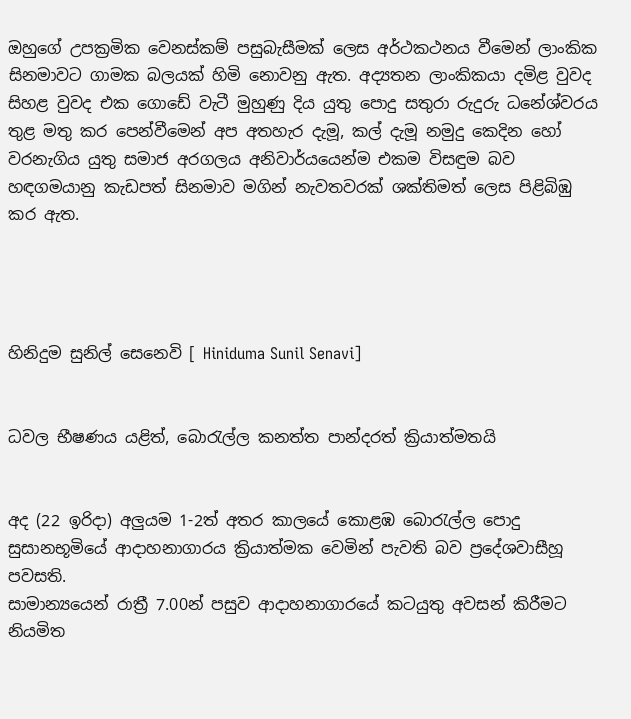ඔහුගේ උපක්‍රමික වෙනස්‌කම් පසුබැසීමක්‌ ලෙස අර්ථකථනය වීමෙන් ලාංකික සිනමාවට ගාමක බලයක්‌ හිමි නොවනු ඇත. අද්‍යතන ලාංකිකයා දමිළ වුවද සිහළ වුවද එක ගොඩේ වැටී මුහුණු දිය යුතු පොදු සතුරා රුදුරු ධනේශ්වරය තුළ මතු කර පෙන්වීමෙන් අප අතහැර දැමූ, කල් දැමූ නමුදු කෙදින හෝ වරනැගිය යුතු සමාජ අරගලය අනිවාර්යයෙන්ම එකම විසඳුම බව හඳගමයානු කැඩපත් සිනමාව මගින් නැවතවරක්‌ ශක්‌තිමත් ලෙස පිළිබිඹු කර ඇත.




හිනිදුම සුනිල් සෙනෙවි [ Hiniduma Sunil Senavi]


ධවල භීෂණය යළිත්, බොරැල්ල කනත්ත පාන්දරත් ක්‍රියාත්මතයි


අද (22 ඉරිදා) අලුයම 1-2ත් අතර කාලයේ කොළඹ බොරැල්ල පොදු සුසානභූමියේ ආදාහනාගාරය ක්‍රියාත්මක වෙමින් පැවති බව ප්‍රදේශවාසීහූ පවසති.
සාමාන්‍යයෙන් රාත්‍රී 7.00න් පසුව ආදාහනාගාරයේ කටයුතු අවසන් කිරීමට නියමිත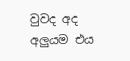වුවද අද අලුයම එය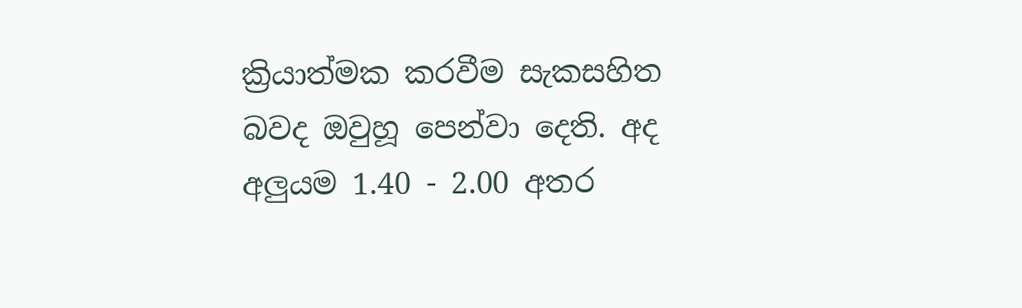ක්‍රියාත්මක කරවීම සැකසහිත බවද ඔවුහූ පෙන්වා දෙති. අද අලුයම 1.40 - 2.00 අතර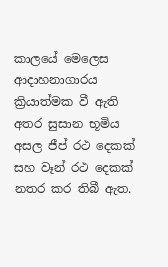කාලයේ මෙලෙස ආදාහනාගාරය ක්‍රියාත්මක වී ඇති අතර සුසාන භූමිය අසල ජීප් රථ දෙකක් සහ වෑන් රථ දෙකක් නතර කර තිබී ඇත.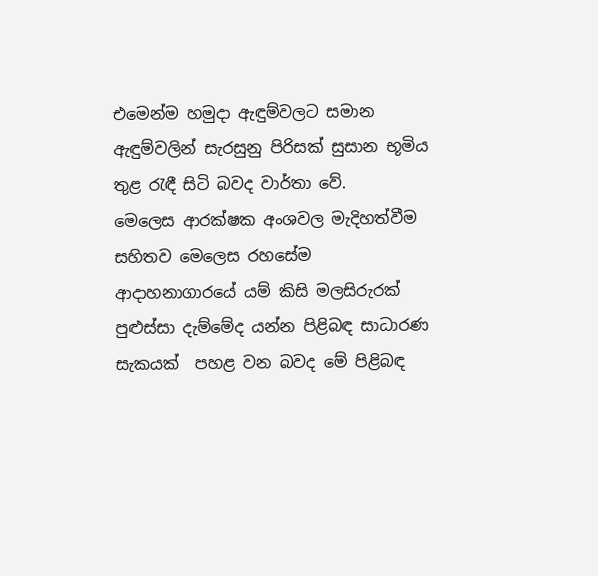එමෙන්ම හමුදා ඇඳුම්වලට සමාන ඇඳුම්වලින් සැරසුනු පිරිසක් සුසාන භූමිය තුළ රැඳී සිටි බවද වාර්තා ‍වේ.
මෙලෙස ආරක්ෂක අංශවල මැදිහත්වීම සහිතව මෙලෙස රහසේම ආදාහනාගාර‍යේ යම් කිසි මලසිරුරක් පුළුස්සා දැම්මේද යන්න පිළිබඳ සාධාරණ සැකයක්  පහළ වන බවද මේ පිළිබඳ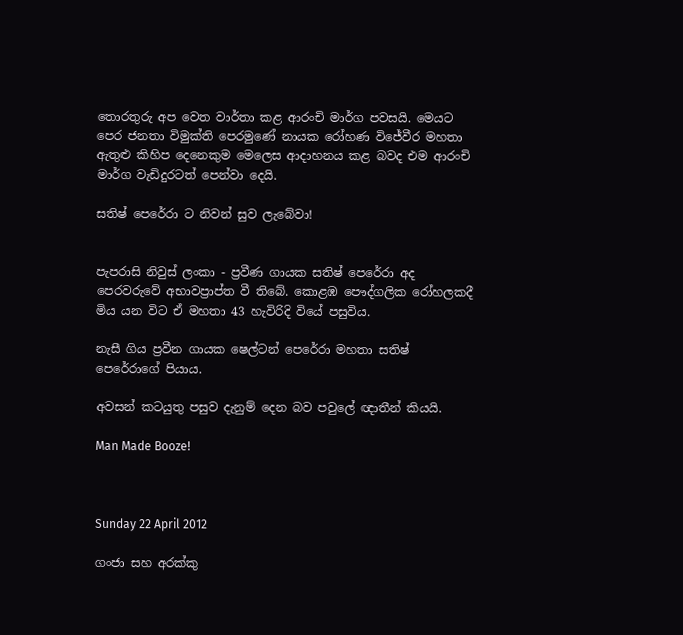තොරතුරු අප වෙත වාර්තා කළ ආරංචි මාර්ග පවසයි. මෙයට පෙර ජනතා විමුක්ති පෙරමුණේ නායක රෝහණ විජේවීර මහතා ඇතුළු කිහිප දෙනෙකුම මෙලෙස ආදාහනය කළ බවද එම ආරංචි මාර්ග වැඩිදුරටත් පෙන්වා දෙයි.

සතිෂ් පෙරේරා ට නිවන් සුව ලැබේවා!


පැපරාසි නිවුස් ලංකා - ප්‍රවීණ ගායක සතිෂ් පෙරේරා අද පෙරවරුවේ අභාවප්‍රාප්ත වී තිබේ. කොළඹ පෞද්ගලික රෝහලකදී මිය යන විට ඒ මහතා 43 හැවිරිදි වියේ පසුවිය.

නැසී ගිය ප්‍රවීන ගායක ෂෙල්ටන් පෙරේරා මහතා සතිෂ් පෙරේරාගේ පියාය.

අවසන් කටයුතු පසුව දැනුම් දෙන බව පවුලේ ඥාතීන් කියයි.

Man Made Booze!



Sunday 22 April 2012

ගංජා සහ අරක්කු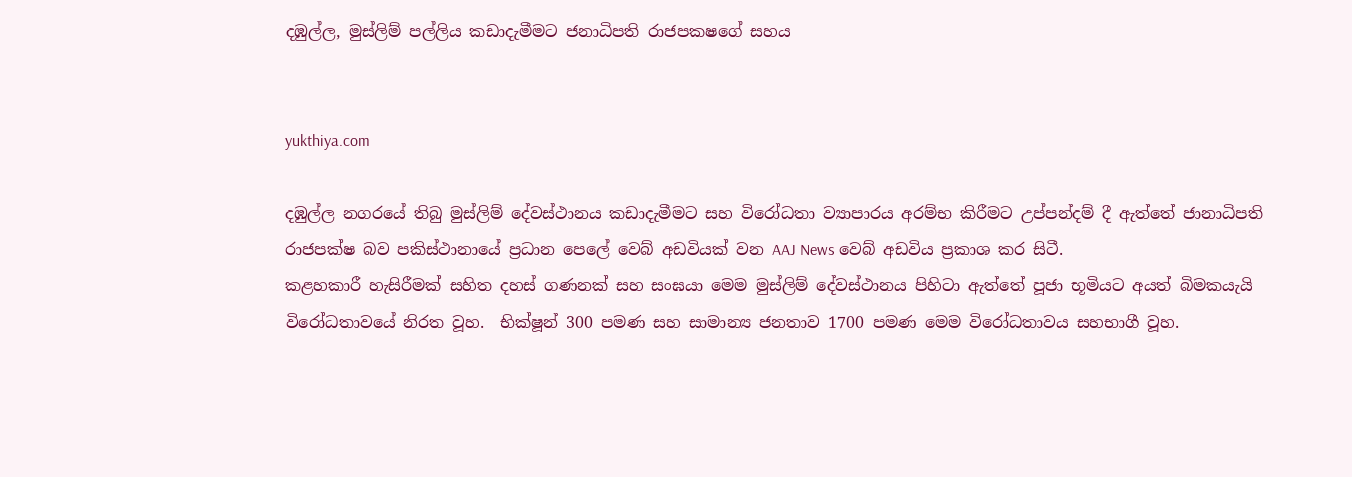දඹුල්ල, මුස්ලිම් පල්ලිය කඩාදැමීමට ජනාධිපති රාජපකෂගේ සහය


yukthiya.com

දඹුල්ල නගරයේ තිබු මුස්ලිම් දේවස්ථානය කඩාදැමීමට සහ විරෝධතා ව්‍යාපාරය අරම්භ කිරීමට උප්පන්දම් දී ඇත්තේ ජානාධිපති රාජපක්ෂ බව පකිස්ථානායේ ප්‍රධාන පෙලේ වෙබ් අඩවියක් වන AAJ News වෙබ් අඩවිය ප්‍රකාශ කර සිටී.
කළහකාරී හැසිරීමක් සහිත දහස් ගණනක් සහ සංඝයා මෙම මුස්ලිම් දේවස්ථානය පිහිටා ඇත්තේ පූජා භූමියට අයත් බිමකයැයි විරෝධතාවයේ නිරත වූහ.  භික්ෂූන් 300 පමණ සහ සාමාන්‍ය ජනතාව 1700 පමණ මෙම විරෝධතාවය සහභාගී වූහ.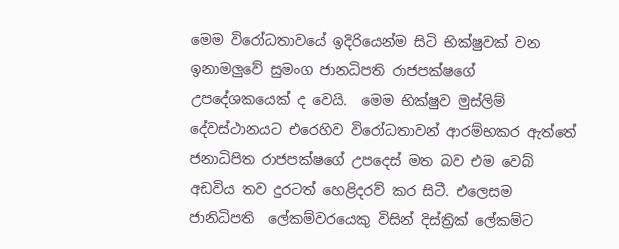මෙම විරෝධතාවයේ ඉදිරියෙන්ම සිටි භික්ෂුවක් වන ඉනාමලුවේ සුමංග ජානධිපති රාජපක්ෂගේ උපදේශකයෙක් ද වෙයි.  මෙම භික්ෂුව මුස්ලිම් දේවස්ථානයට එරෙහිව විරෝධතාවන් ආරම්භකර ඇත්තේ ජනාධිපිත රාජපක්ෂගේ උපදෙස් මත බව එම වෙබ් අඩවිය තව දුරටත් හෙළිදරව් කර සිටී. එලෙසම ජානිධිපති  ලේකම්වරයෙකු විසින් දිස්ත්‍රික් ලේකම්ට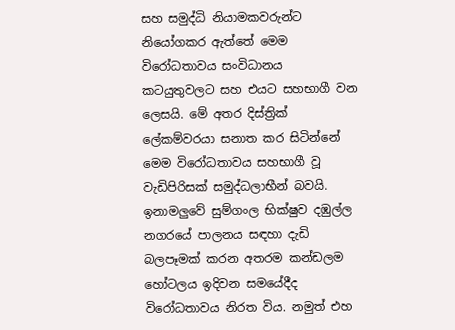සහ සමුද්ධි නියාමකවරුන්ට නියෝගකර ඇත්තේ මෙම විරෝධතාවය සංවිධානය කටයුතුවලට සහ එයට සහභාගී වන ලෙසයි. මේ අතර දිස්ත්‍රික් ලේකම්වරයා සනාත කර සිටින්නේ මෙම විරෝධතාවය සහභාගී වූ වැඩිපිරිසක් සමුද්ධලාභීන් බවයි.
ඉනාමලුවේ සුම්ගංල භික්ෂුව දඹුල්ල නගරයේ පාලනය සඳහා දැඩි බලපෑමක් කරන අතරම කන්ඩලම හෝටලය ඉදිවන සමයේදීද විරෝධතාවය නිරත විය. නමුත් එහ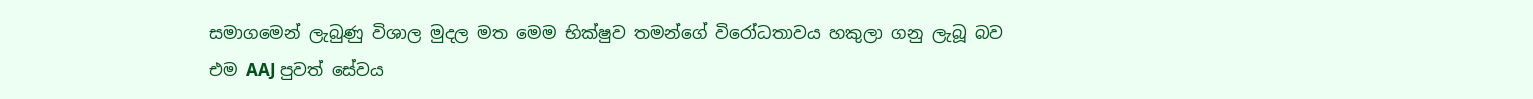සමාගමෙන් ලැබුණු විශාල මුදල මත මෙම භික්ෂුව තමන්ගේ විරෝධතාවය හකුලා ගනු ලැබූ බව එම AAJ පුවත් සේවය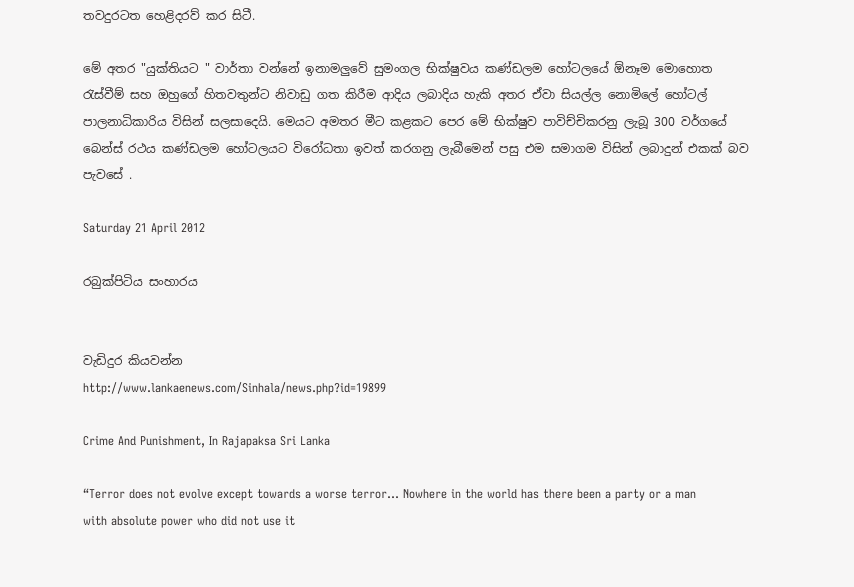තවදුරටත හෙළිදරව් කර සිටී.

මේ අතර "යුක්තියට " වාර්තා වන්නේ ඉනාමලුවේ සුමංගල භික්ෂුවය කණ්ඩලම හෝටලයේ ඕනෑම මොහොත රැස්වීම් සහ ඔහුගේ හිතවතුන්ට නිවාඩු ගත කිරීම ආදිය ලබාදිය හැකි අතර ඒවා සියල්ල නොමිලේ හෝටල් පාලනාධිකාරිය විසින් සලසාදෙයි. මෙයට අමතර මීට කළකට පෙර මේ භික්ෂුව පාවිච්චිකරනු ලැබූ 300 වර්ගයේ බෙන්ස් රථය කණ්ඩලම හෝටලයට විරෝධතා ඉවත් කරගනු ලැබීමෙන් පසු එම සමාගම විසින් ලබාදුන් එකක් බව පැවසේ .

Saturday 21 April 2012

රබුක්පිටිය සංහාරය


වැඩිදුර කියවන්න
http://www.lankaenews.com/Sinhala/news.php?id=19899

Crime And Punishment, In Rajapaksa Sri Lanka

“Terror does not evolve except towards a worse terror… Nowhere in the world has there been a party or a man with absolute power who did not use it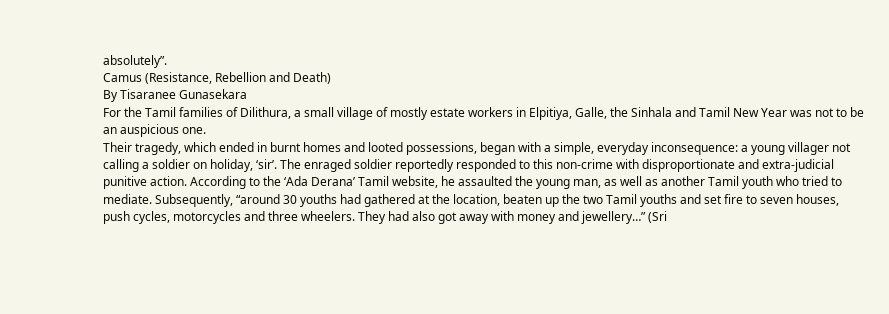absolutely”.
Camus (Resistance, Rebellion and Death)
By Tisaranee Gunasekara
For the Tamil families of Dilithura, a small village of mostly estate workers in Elpitiya, Galle, the Sinhala and Tamil New Year was not to be an auspicious one.
Their tragedy, which ended in burnt homes and looted possessions, began with a simple, everyday inconsequence: a young villager not calling a soldier on holiday, ‘sir’. The enraged soldier reportedly responded to this non-crime with disproportionate and extra-judicial punitive action. According to the ‘Ada Derana’ Tamil website, he assaulted the young man, as well as another Tamil youth who tried to mediate. Subsequently, “around 30 youths had gathered at the location, beaten up the two Tamil youths and set fire to seven houses, push cycles, motorcycles and three wheelers. They had also got away with money and jewellery…” (Sri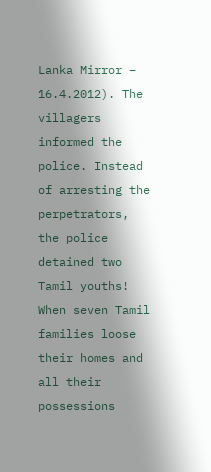Lanka Mirror – 16.4.2012). The villagers informed the police. Instead of arresting the perpetrators, the police detained two Tamil youths!
When seven Tamil families loose their homes and all their possessions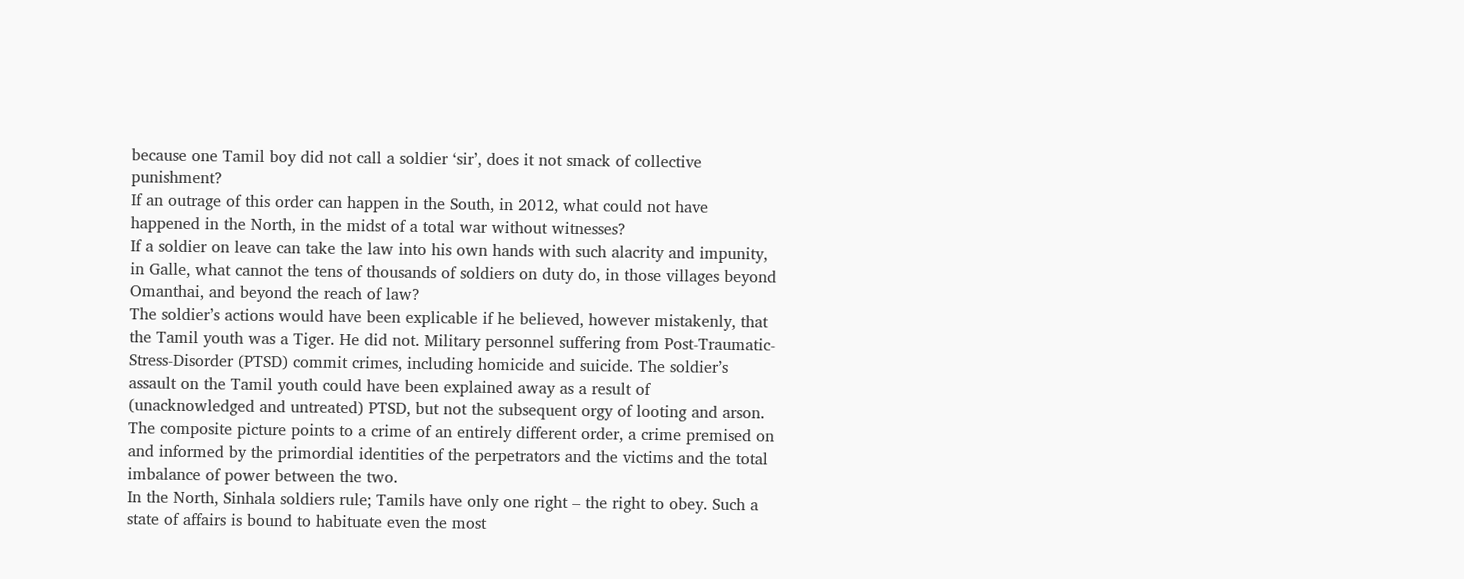because one Tamil boy did not call a soldier ‘sir’, does it not smack of collective punishment?
If an outrage of this order can happen in the South, in 2012, what could not have happened in the North, in the midst of a total war without witnesses?
If a soldier on leave can take the law into his own hands with such alacrity and impunity, in Galle, what cannot the tens of thousands of soldiers on duty do, in those villages beyond Omanthai, and beyond the reach of law?
The soldier’s actions would have been explicable if he believed, however mistakenly, that the Tamil youth was a Tiger. He did not. Military personnel suffering from Post-Traumatic-Stress-Disorder (PTSD) commit crimes, including homicide and suicide. The soldier’s assault on the Tamil youth could have been explained away as a result of (unacknowledged and untreated) PTSD, but not the subsequent orgy of looting and arson. The composite picture points to a crime of an entirely different order, a crime premised on and informed by the primordial identities of the perpetrators and the victims and the total imbalance of power between the two.
In the North, Sinhala soldiers rule; Tamils have only one right – the right to obey. Such a state of affairs is bound to habituate even the most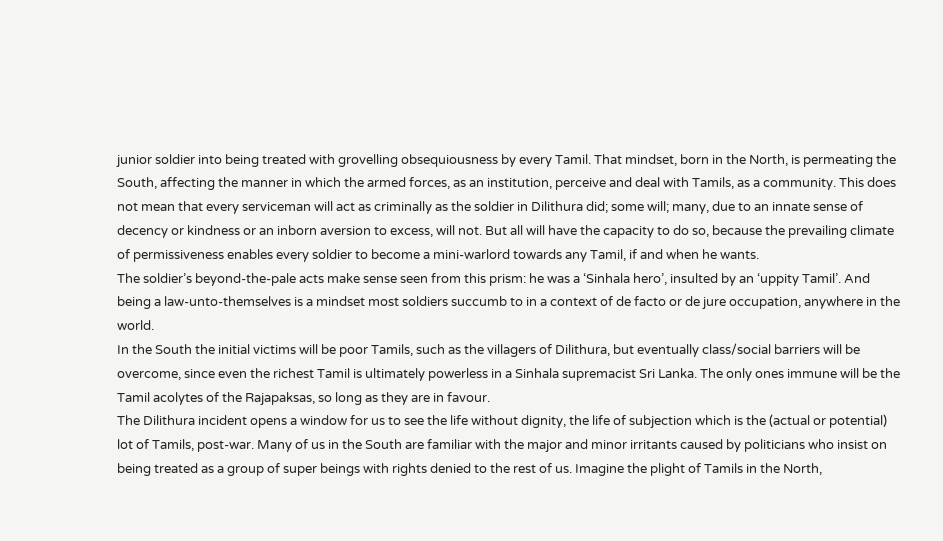junior soldier into being treated with grovelling obsequiousness by every Tamil. That mindset, born in the North, is permeating the South, affecting the manner in which the armed forces, as an institution, perceive and deal with Tamils, as a community. This does not mean that every serviceman will act as criminally as the soldier in Dilithura did; some will; many, due to an innate sense of decency or kindness or an inborn aversion to excess, will not. But all will have the capacity to do so, because the prevailing climate of permissiveness enables every soldier to become a mini-warlord towards any Tamil, if and when he wants.
The soldier’s beyond-the-pale acts make sense seen from this prism: he was a ‘Sinhala hero’, insulted by an ‘uppity Tamil’. And being a law-unto-themselves is a mindset most soldiers succumb to in a context of de facto or de jure occupation, anywhere in the world.
In the South the initial victims will be poor Tamils, such as the villagers of Dilithura, but eventually class/social barriers will be overcome, since even the richest Tamil is ultimately powerless in a Sinhala supremacist Sri Lanka. The only ones immune will be the Tamil acolytes of the Rajapaksas, so long as they are in favour.
The Dilithura incident opens a window for us to see the life without dignity, the life of subjection which is the (actual or potential) lot of Tamils, post-war. Many of us in the South are familiar with the major and minor irritants caused by politicians who insist on being treated as a group of super beings with rights denied to the rest of us. Imagine the plight of Tamils in the North,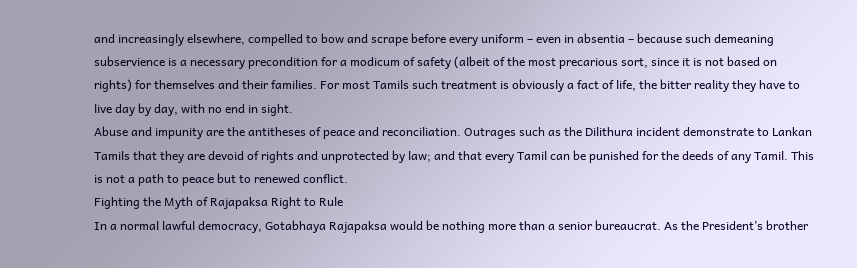and increasingly elsewhere, compelled to bow and scrape before every uniform – even in absentia – because such demeaning subservience is a necessary precondition for a modicum of safety (albeit of the most precarious sort, since it is not based on rights) for themselves and their families. For most Tamils such treatment is obviously a fact of life, the bitter reality they have to live day by day, with no end in sight.
Abuse and impunity are the antitheses of peace and reconciliation. Outrages such as the Dilithura incident demonstrate to Lankan Tamils that they are devoid of rights and unprotected by law; and that every Tamil can be punished for the deeds of any Tamil. This is not a path to peace but to renewed conflict.
Fighting the Myth of Rajapaksa Right to Rule
In a normal lawful democracy, Gotabhaya Rajapaksa would be nothing more than a senior bureaucrat. As the President’s brother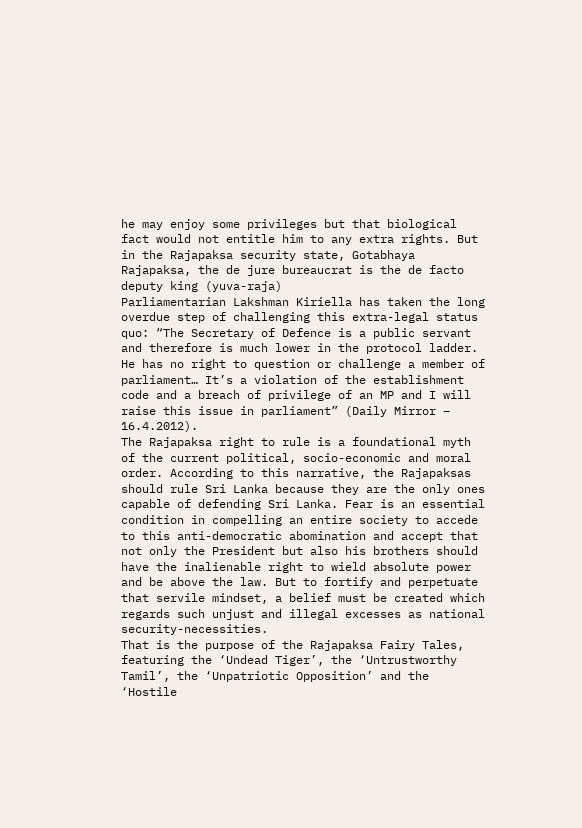he may enjoy some privileges but that biological fact would not entitle him to any extra rights. But in the Rajapaksa security state, Gotabhaya Rajapaksa, the de jure bureaucrat is the de facto deputy king (yuva-raja)
Parliamentarian Lakshman Kiriella has taken the long overdue step of challenging this extra-legal status quo: “The Secretary of Defence is a public servant and therefore is much lower in the protocol ladder. He has no right to question or challenge a member of parliament… It’s a violation of the establishment code and a breach of privilege of an MP and I will raise this issue in parliament” (Daily Mirror – 16.4.2012).
The Rajapaksa right to rule is a foundational myth of the current political, socio-economic and moral order. According to this narrative, the Rajapaksas should rule Sri Lanka because they are the only ones capable of defending Sri Lanka. Fear is an essential condition in compelling an entire society to accede to this anti-democratic abomination and accept that not only the President but also his brothers should have the inalienable right to wield absolute power and be above the law. But to fortify and perpetuate that servile mindset, a belief must be created which regards such unjust and illegal excesses as national security-necessities.
That is the purpose of the Rajapaksa Fairy Tales, featuring the ‘Undead Tiger’, the ‘Untrustworthy Tamil’, the ‘Unpatriotic Opposition’ and the ‘Hostile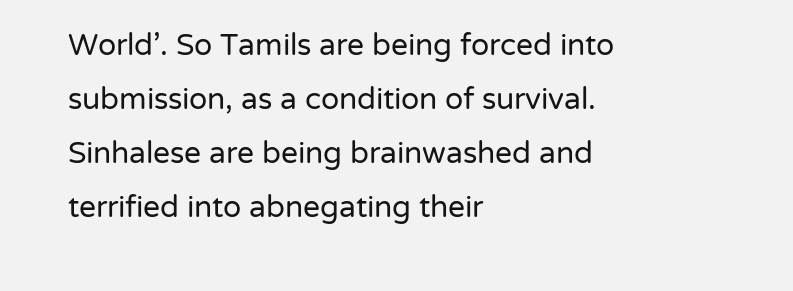World’. So Tamils are being forced into submission, as a condition of survival. Sinhalese are being brainwashed and terrified into abnegating their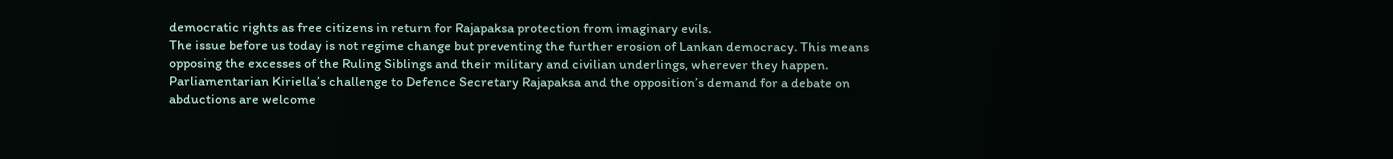democratic rights as free citizens in return for Rajapaksa protection from imaginary evils.
The issue before us today is not regime change but preventing the further erosion of Lankan democracy. This means opposing the excesses of the Ruling Siblings and their military and civilian underlings, wherever they happen.  Parliamentarian Kiriella’s challenge to Defence Secretary Rajapaksa and the opposition’s demand for a debate on abductions are welcome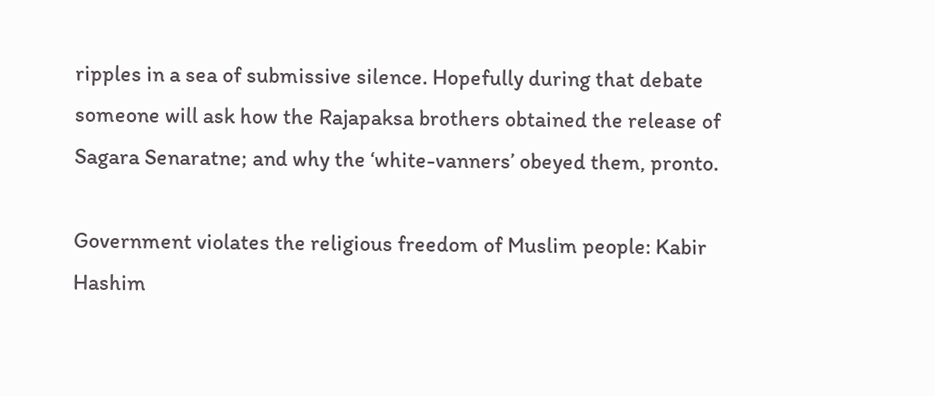ripples in a sea of submissive silence. Hopefully during that debate someone will ask how the Rajapaksa brothers obtained the release of Sagara Senaratne; and why the ‘white-vanners’ obeyed them, pronto.

Government violates the religious freedom of Muslim people: Kabir Hashim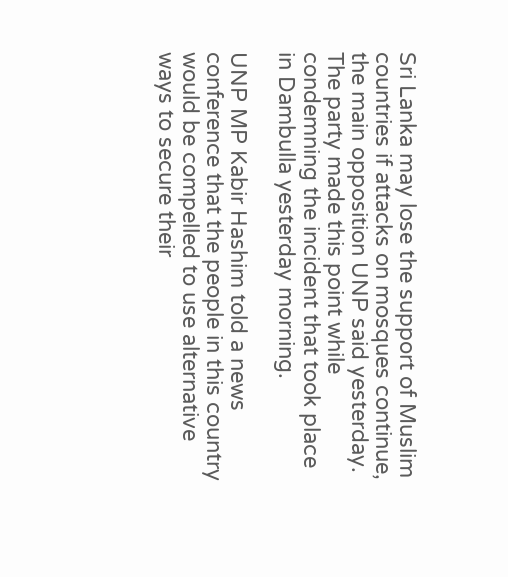Sri Lanka may lose the support of Muslim countries if attacks on mosques continue, the main opposition UNP said yesterday.
The party made this point while condemning the incident that took place in Dambulla yesterday morning.

UNP MP Kabir Hashim told a news conference that the people in this country would be compelled to use alternative ways to secure their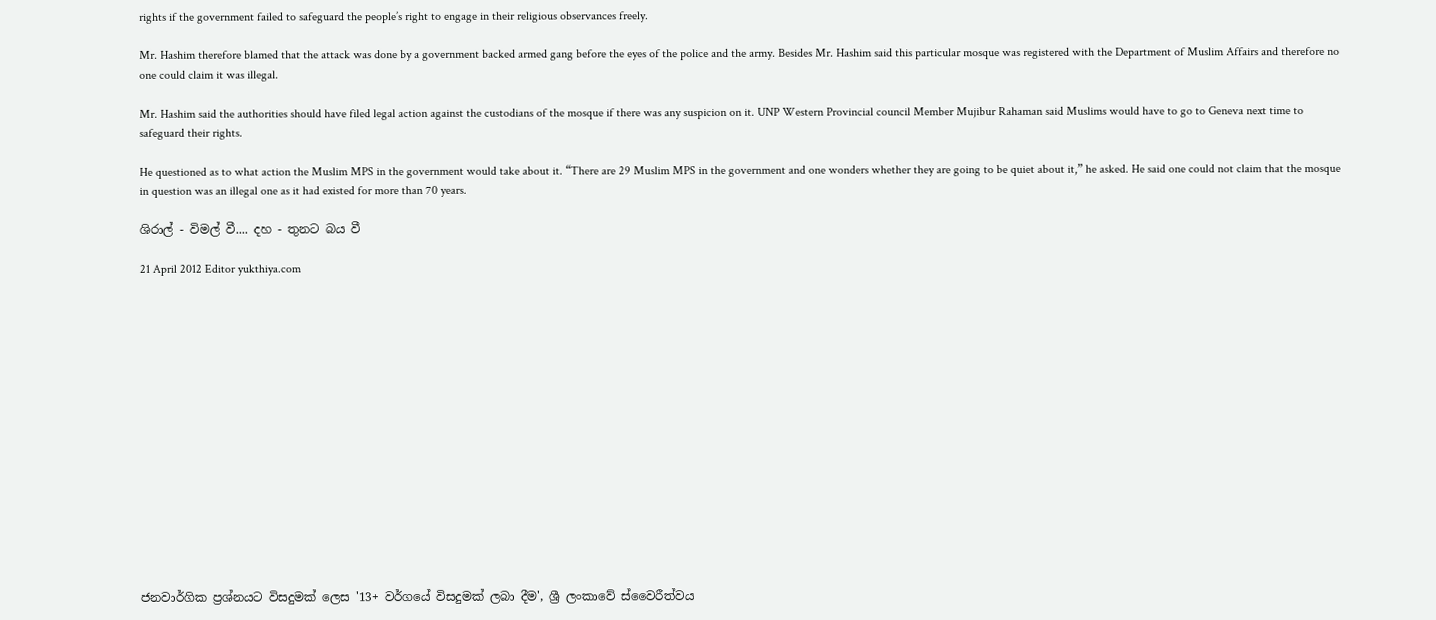rights if the government failed to safeguard the people’s right to engage in their religious observances freely.

Mr. Hashim therefore blamed that the attack was done by a government backed armed gang before the eyes of the police and the army. Besides Mr. Hashim said this particular mosque was registered with the Department of Muslim Affairs and therefore no one could claim it was illegal.

Mr. Hashim said the authorities should have filed legal action against the custodians of the mosque if there was any suspicion on it. UNP Western Provincial council Member Mujibur Rahaman said Muslims would have to go to Geneva next time to safeguard their rights.

He questioned as to what action the Muslim MPS in the government would take about it. “There are 29 Muslim MPS in the government and one wonders whether they are going to be quiet about it,” he asked. He said one could not claim that the mosque in question was an illegal one as it had existed for more than 70 years.

ශිරාල් - විමල් වී.... දහ - තුනට බය වී

21 April 2012 Editor yukthiya.com
















ජනවාර්ගික ප්‍රශ්නයට විසදුමක් ලෙස '13+ වර්ගයේ විසදුමක් ලබා දීම', ශ්‍රී ලංකාවේ ස්වෛරීත්වය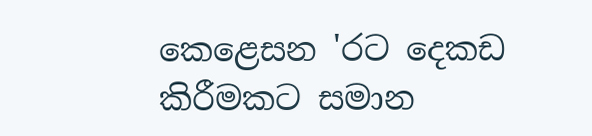කෙළෙසන 'රට දෙකඩ කිරීමකට සමාන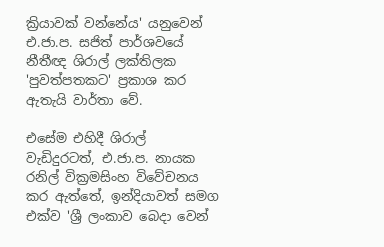ක්‍රියාවක් වන්නේය' යනුවෙන් එ.ජා.ප. සජිත් පාර්ශවයේ නීතීඥ ශිරාල් ලක්තිලක 'පුවත්පතකට' ප්‍රකාශ කර ඇතැයි වාර්තා වේ.

එසේම එහිදී ශිරාල් වැඩිදුරටත්, එ.ජා.ප. නායක රනිල් වික්‍රමසිංහ විවේචනය කර ඇත්තේ, ඉන්දියාවත් සමග එක්ව 'ශ්‍රී ලංකාව බෙදා වෙන්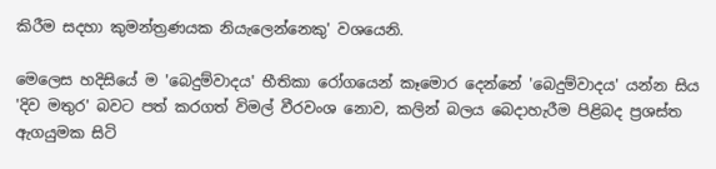කිරීම සදහා කුමන්ත්‍රණයක නියැලෙන්නෙකු' වශයෙනි.

මෙලෙස හදිසියේ ම 'බෙදුම්වාදය' භීතිකා රෝගයෙන් කෑමොර දෙන්නේ 'බෙදුම්වාදය' යන්න සිය 'දිව මතුර' බවට පත් කරගත් විමල් වීරවංශ නොව, කලින් බලය බෙදාහැරීම පිළිබද ප්‍රශස්ත ඇගයුමක සිටි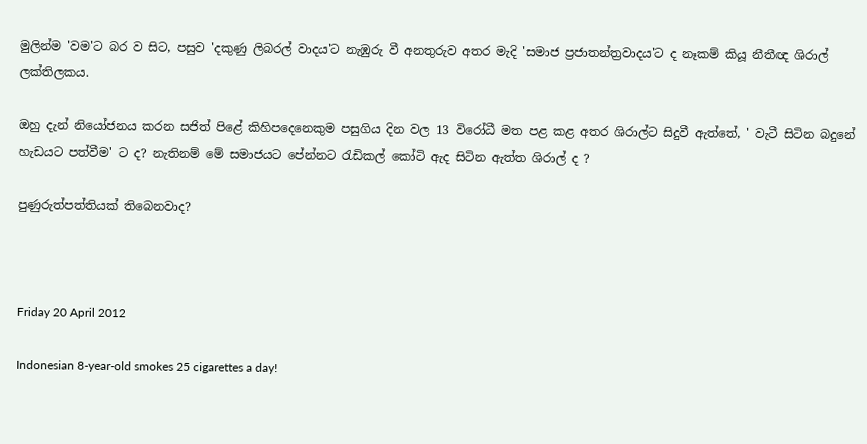මුලින්ම 'වම'ට බර ව සිට, පසුව 'දකුණු ලිබරල් වාදය'ට නැඹුරු වී අනතුරුව අතර මැදි 'සමාජ ප්‍රජාතන්ත්‍රවාදය'ට ද නෑකම් කියූ නීතීඥ ශිරාල් ලක්තිලකය.

ඔහු දැන් නියෝජනය කරන සජිත් පිළේ කිහිපදෙනෙකුම පසුගිය දින වල 13 විරෝධී මත පළ කළ අතර ශිරාල්ට සිදුවී ඇත්තේ, ' වැටී සිටින බදුනේ හැඩයට පත්වීම' ට ද? නැතිනම් මේ සමාජයට පේන්නට රැඩිකල් කෝටි ඇද සිටින ඇත්ත ශිරාල් ද ?

පුණුරුත්පත්තියක් තිබෙනවාද?



Friday 20 April 2012

Indonesian 8-year-old smokes 25 cigarettes a day!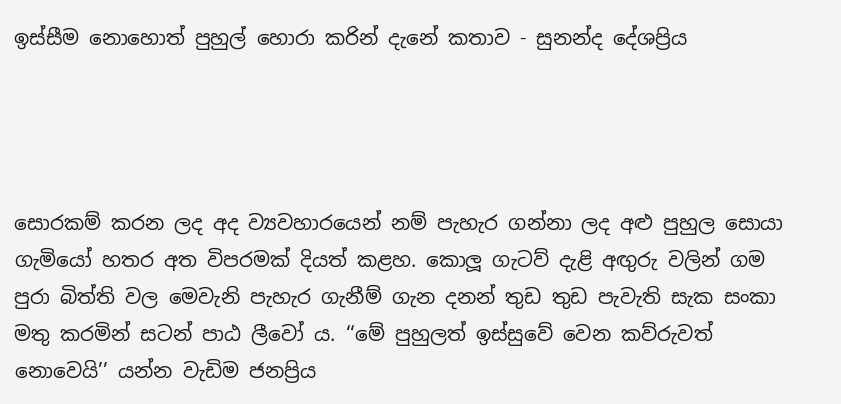ඉස්සීම නොහොත් පුහුල් හොරා කරින් දැනේ කතාව - සුනන්ද දේශප්‍රිය




සොරකම් කරන ලද අද ව්‍යවහාරයෙන් නම් පැහැර ගන්නා ලද අළු පුහුල සොයා ගැමියෝ හතර අත විපරමක් දියත් කළහ. කොලූ ගැටව් දැළි අඟුරු වලින් ගම පුරා බිත්ති වල මෙවැනි පැහැර ගැනීම් ගැන දනන් තුඩ තුඩ පැවැති සැක සංකා මතු කරමින් සටන් පාඨ ලීවෝ ය. ‘‘මේ පුහුලත් ඉස්සුවේ වෙන කව්රුවත් නොවෙයි’’ යන්න වැඩිම ජනප්‍රිය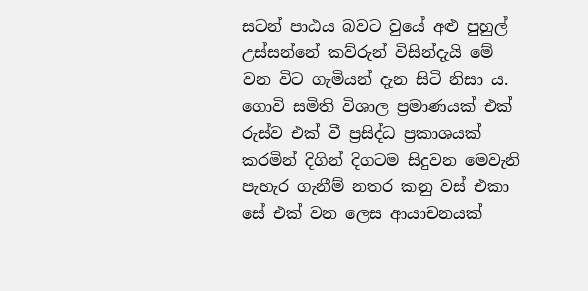සටන් පාඨය බවට වුයේ අළු පුහුල් උස්සන්නේ කව්රුන් විසින්දැයි මේ වන විට ගැමියන් දැන සිටි නිසා ය. ගොවි සමිති විශාල ප්‍රමාණයක් එක් රුස්ව එක් වී ප්‍රසිද්ධ ප්‍රකාශයක් කරමින් දිගින් දිගටම සිදුවන මෙවැනි පැහැර ගැනීම් නතර කනු වස් එකා සේ එක් වන ලෙස ආයාචනයක්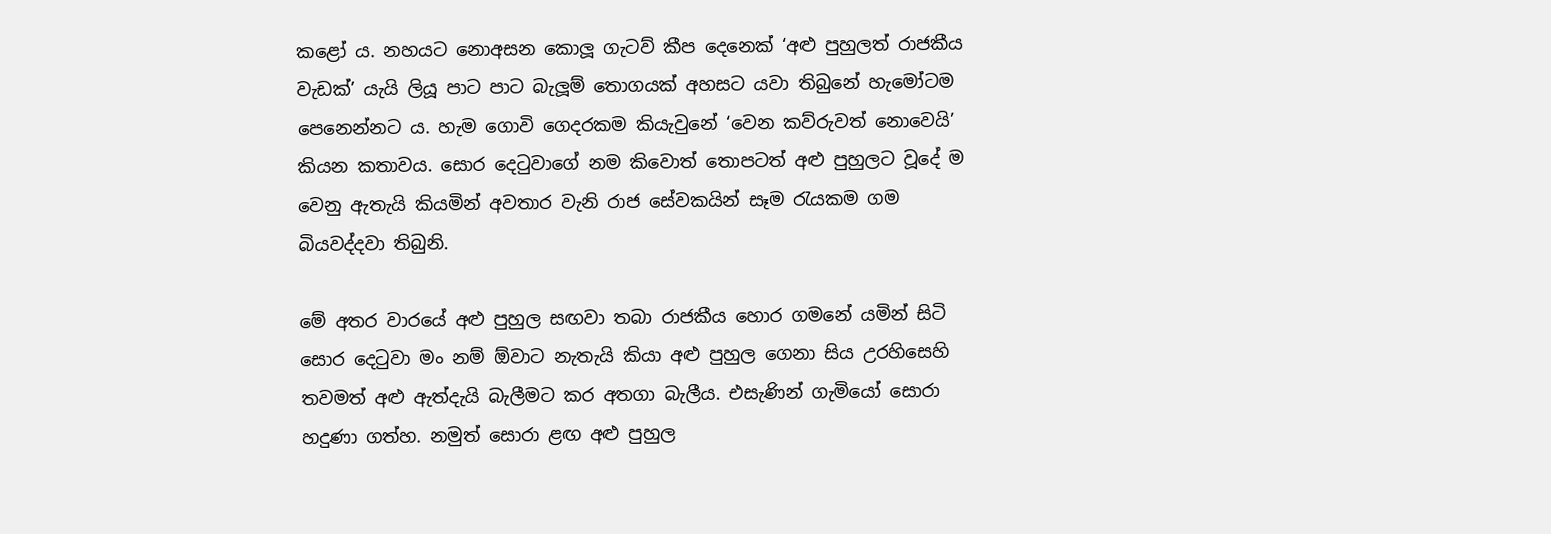කළෝ ය. නහයට නොඅසන කොලූ ගැටව් කීප දෙනෙක් ‘අළු පුහුලත් රාජකීය වැඩක්’ යැයි ලියූ පාට පාට බැලූම් තොගයක් අහසට යවා තිබුනේ හැමෝටම පෙනෙන්නට ය. හැම ගොවි ගෙදරකම කියැවුනේ ‘වෙන කව්රුවත් නොවෙයි’ කියන කතාවය. සොර දෙටුවාගේ නම කිවොත් තොපටත් අළු පුහුලට වූදේ ම වෙනු ඇතැයි කියමින් අවතාර වැනි රාජ සේවකයින් සෑම රැයකම ගම බියවද්දවා තිබුනි.

මේ අතර වාරයේ අළු පුහුල සඟවා තබා රාජකීය හොර ගමනේ යමින් සිටි සොර දෙටුවා මං නම් ඕවාට නැතැයි කියා අළු පුහුල ගෙනා සිය උරහිසෙහි තවමත් අළු ඇත්දැයි බැලීමට කර අතගා බැලීය. එසැණින් ගැමියෝ සොරා හදුණා ගත්හ. නමුත් සොරා ළඟ අළු පුහුල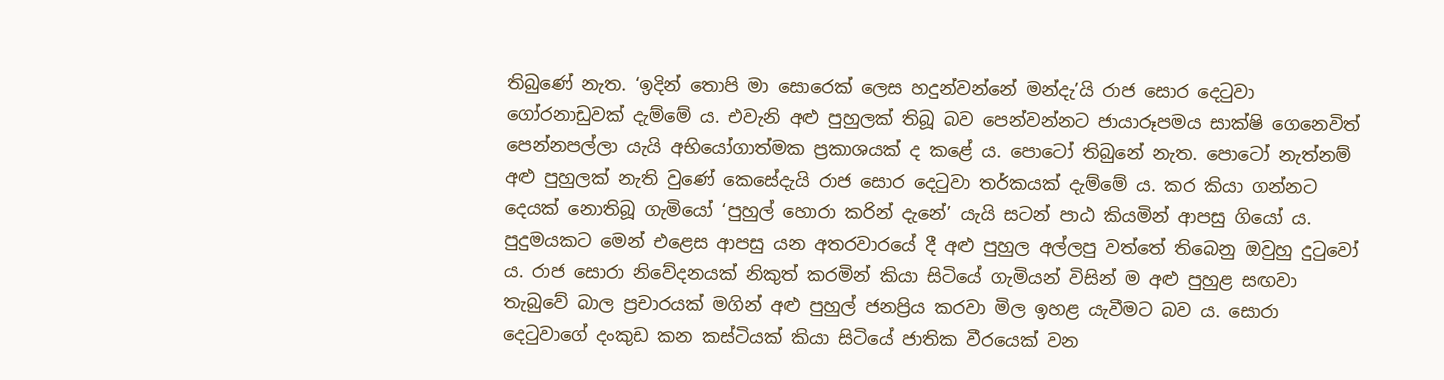තිබුණේ නැත. ‘ඉදින් තොපි මා සොරෙක් ලෙස හදුන්වන්නේ මන්දැ’යි රාජ සොර දෙටුවා ගෝරනාඩුවක් දැම්මේ ය. එවැනි අළු පුහුලක් තිබූ බව පෙන්වන්නට ජායාරූපමය සාක්ෂි ගෙනෙවිත් පෙන්නපල්ලා යැයි අභියෝගාත්මක ප්‍රකාශයක් ද කළේ ය. පොටෝ තිබුනේ නැත. පොටෝ නැත්නම් අළු පුහුලක් නැති වුණේ කෙසේදැයි රාජ සොර දෙටුවා තර්කයක් දැම්මේ ය. කර කියා ගන්නට දෙයක් නොතිබූ ගැමියෝ ‘පුහුල් හොරා කරින් දැනේ’ යැයි සටන් පාඨ කියමින් ආපසු ගියෝ ය. පුදුමයකට මෙන් එළෙස ආපසු යන අතරවාරයේ දී අළු පුහුල අල්ලපු වත්තේ තිබෙනු ඔවුහු දුටුවෝ ය. රාජ සොරා නිවේදනයක් නිකුත් කරමින් කියා සිටියේ ගැමියන් විසින් ම අළු පුහුළ සඟවා තැබුවේ බාල ප්‍රචාරයක් මගින් අළු පුහුල් ජනප්‍රිය කරවා මිල ඉහළ යැවීමට බව ය. සොරා දෙටුවාගේ දංකුඩ කන කස්ටියක් කියා සිටියේ ජාතික වීරයෙක් වන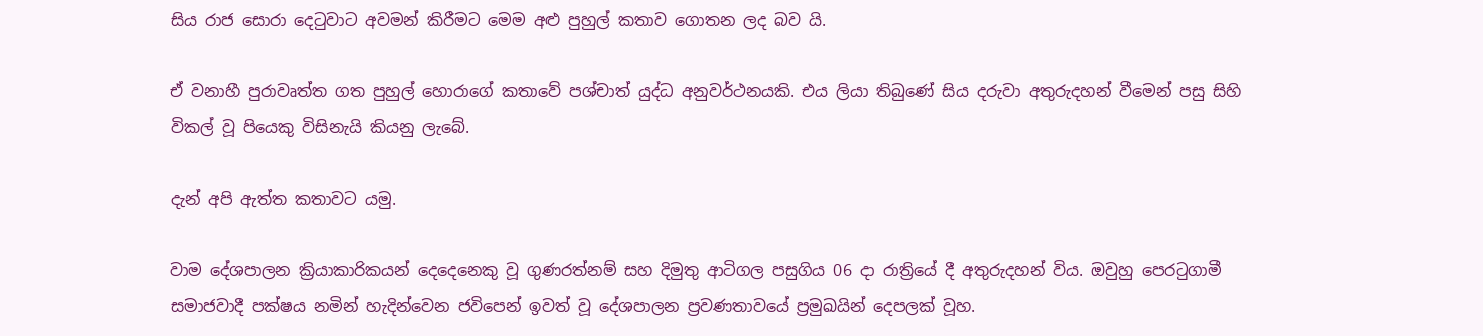සිය රාජ සොරා දෙටුවාට අවමන් කිරීමට මෙම අළු පුහුල් කතාව ගොතන ලද බව යි.

ඒ වනාහී පුරාවෘත්ත ගත පුහුල් හොරාගේ කතාවේ පශ්චාත් යුද්ධ අනුවර්ථනයකි. එය ලියා තිබුණේ සිය දරුවා අතුරුදහන් වීමෙන් පසු සිහි විකල් වූ පියෙකු විසිනැයි කියනු ලැබේ.

දැන් අපි ඇත්ත කතාවට යමු.

වාම දේශපාලන ක්‍රියාකාරිකයන් දෙදෙනෙකු වූ ගුණරත්නම් සහ දිමුතු ආටිගල පසුගිය 06 දා රාත්‍රියේ දී අතුරුදහන් විය. ඔවුහු පෙරටුගාමී සමාජවාදී පක්ෂය නමින් හැදින්වෙන ජවිපෙන් ඉවත් වූ දේශපාලන ප්‍රවණතාවයේ ප්‍රමුඛයින් දෙපලක් වූහ.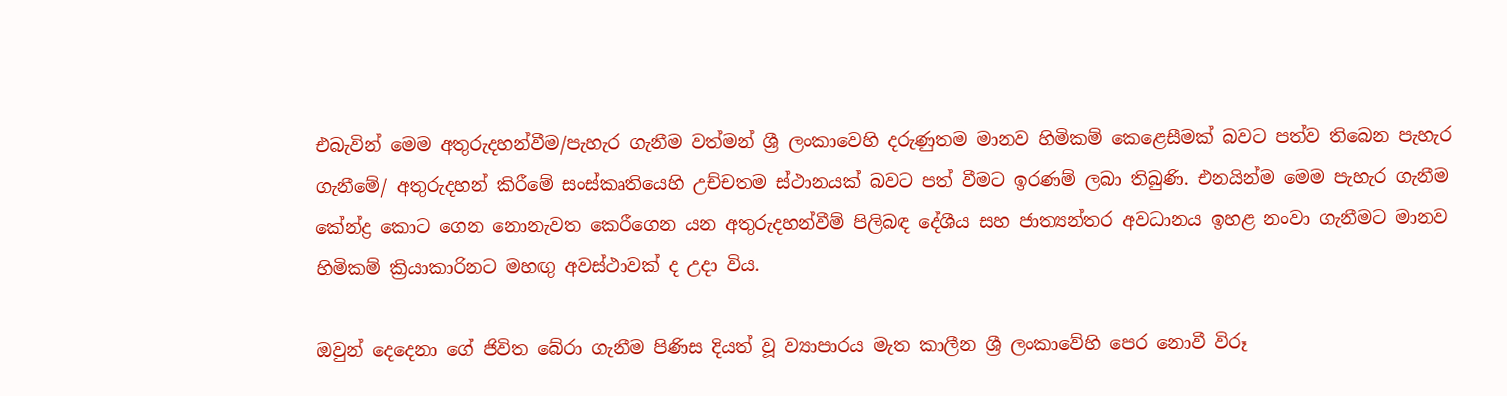එබැවින් මෙම අතුරුදහන්වීම/පැහැර ගැනීම වත්මන් ශ්‍රී ලංකාවෙහි දරුණුතම මානව හිමිකම් කෙළෙසීමක් බවට පත්ව තිබෙන පැහැර ගැනීමේ/ අතුරුදහන් කිරීමේ සංස්කෘතියෙහි උච්චතම ස්ථානයක් බවට පත් වීමට ඉරණම් ලබා තිබුණි. එනයින්ම මෙම පැහැර ගැනීම කේන්ද්‍ර කොට ගෙන නොනැවත කෙරීගෙන යන අතුරුදහන්වීම් පිලිබඳ දේශීය සහ ජාත්‍යන්තර අවධානය ඉහළ නංවා ගැනීමට මානව හිමිකම් ක්‍රියාකාරිනට මහඟු අවස්ථාවක් ද උදා විය.

ඔවුන් දෙදෙනා ගේ ජිවිත බේරා ගැනීම පිණිස දියත් වූ ව්‍යාපාරය මැත කාලීන ශ්‍රී ලංකාවේහි පෙර නොවී විරූ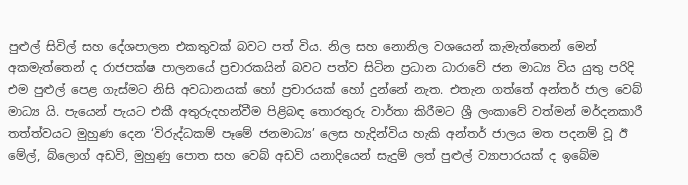පුළුල් සිවිල් සහ දේශපාලන එකතුවක් බවට පත් විය. නිල සහ නොනිල වශයෙන් කැමැත්තෙන් මෙන් අකමැත්තෙන් ද රාජපක්ෂ පාලනයේ ප්‍රචාරකයින් බවට පත්ව සිටින ප්‍රධාන ධාරාවේ ජන මාධ්‍ය විය යුතු පරිදි එම පුළුල් පෙළ ගැස්මට නිසි අවධානයක් හෝ ප්‍රචාරයක් හෝ දුන්නේ නැත. එතැන ගත්තේ අන්තර් ජාල වෙබ් මාධ්‍ය යි. පැයෙන් පැයට එකී අතුරුදහන්වීම පිළිබඳ තොරතුරු වාර්තා කිරීමට ශ්‍රී ලංකාවේ වත්මන් මර්දනකාරී තත්ත්වයට මුහුණ දෙන ‘විරුද්ධකම් පෑමේ ජනමාධ්‍ය’ ලෙස හැදින්විය හැකි අන්තර් ජාලය මත පදනම් වූ ඊ මේල්, බ්ලොග් අඩවි, මුහුණු පොත සහ වෙබ් අඩවි යනාදියෙන් සැදුම් ලත් පුළුල් ව්‍යාපාරයක් ද ඉබේම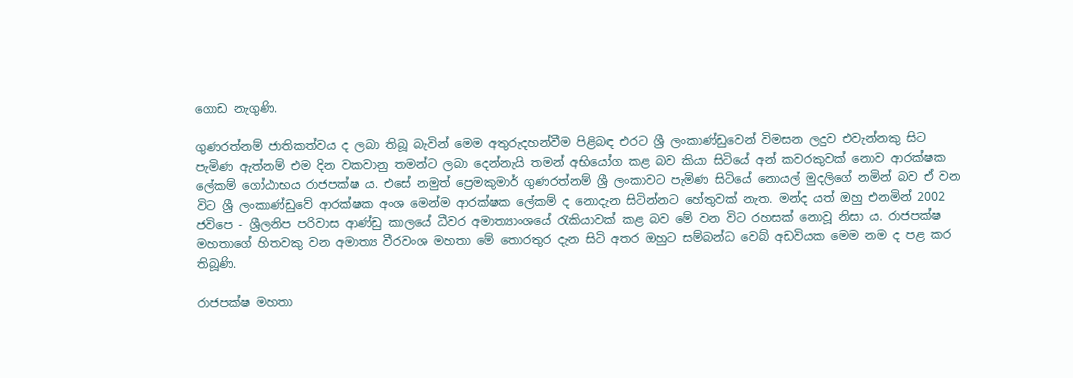ගොඩ නැගුණි.

ගුණරත්නම් ජාතිකත්වය ද ලබා තිබූ බැවින් මෙම අතුරුදහන්වීම පිළිබඳ එරට ශ්‍රී ලංකාණ්ඩුවෙන් විමසන ලදුව එවැන්නකු සිට පැමිණ ඇත්නම් එම දින වකවානු තමන්ට ලබා දෙන්නැයි තමන් අභියෝග කළ බව කියා සිටියේ අන් කවරකුවක් නොව ආරක්ෂක ලේකම් ගෝඨාභය රාජපක්ෂ ය. එසේ නමුත් ප්‍රෙමකුමාර් ගුණරත්නම් ශ්‍රී ලංකාවට පැමිණ සිටියේ නොයල් මුදලිගේ නමින් බව ඒ වන විට ශ්‍රී ලංකාණ්ඩුවේ ආරක්ෂක අංශ මෙන්ම ආරක්ෂක ලේකම් ද නොදැන සිටින්නට හේතුවක් නැත. මන්ද යත් ඔහු එනමින් 2002 ජවිපෙ - ශ්‍රීලනිප පරිවාස ආණ්ඩු කාලයේ ධීවර අමාත්‍යාංශයේ රැකියාවක් කළ බව මේ වන විට රහසක් නොවූ නිසා ය. රාජපක්ෂ මහතාගේ හිතවකු වන අමාත්‍ය වීරවංශ මහතා මේ තොරතුර දැන සිටි අතර ඔහුට සම්බන්ධ වෙබ් අඩවියක මෙම නම ද පළ කර තිබූණි.

රාජපක්ෂ මහතා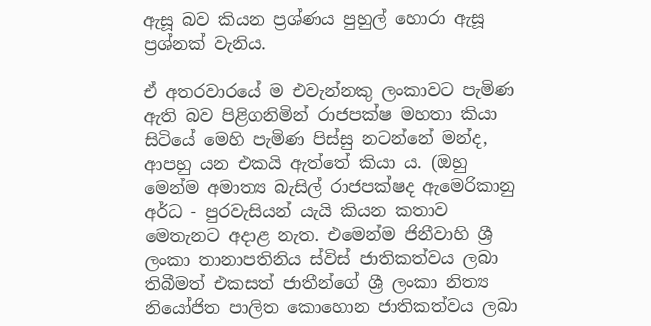ඇසූ බව කියන ප්‍රශ්ණය පුහුල් හොරා ඇසූ ප්‍රශ්නක් වැනිය.

ඒ අතරවාරයේ ම එවැන්නකු ලංකාවට පැමිණ ඇති බව පිළිගනිමින් රාජපක්ෂ මහතා කියා සිටියේ මෙහි පැමිණ පිස්සු නටන්නේ මන්ද, ආපහු යන එකයි ඇත්තේ කියා ය. (ඔහු මෙන්ම අමාත්‍ය බැසිල් රාජපක්ෂද ඇමෙරිකානු අර්ධ - පුරවැසියන් යැයි කියන කතාව මෙතැනට අදාළ නැත. එමෙන්ම ජිනීවාහි ශ්‍රී ලංකා තානාපතිනිය ස්විස් ජාතිකත්වය ලබා තිබීමත් එකසත් ජාතීන්ගේ ශ්‍රී ලංකා නිත්‍ය නියෝජිත පාලිත කොහොන ජාතිකත්වය ලබා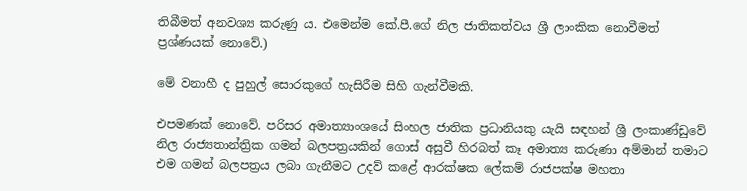තිබීමත් අනවශ්‍ය කරුණු ය. එමෙන්ම කේ.පී.ගේ නිල ජාතිකත්වය ශ්‍රී ලාංකික නොවීමත් ප්‍රශ්ණයක් නොවේ.)

මේ වනාහී ද පුහුල් සොරකුගේ හැසිරීම සිහි ගැන්වීමකි.

එපමණක් නොවේ. පරිසර අමාත්‍යාංශයේ සිංහල ජාතික ප්‍රධානියකු යැයි සඳහන් ශ්‍රී ලංකාණ්ඩුවේ නිල රාජ්‍යතාන්ත්‍රික ගමන් බලපත්‍රයකින් ගොස් අසුවී හිරබත් කෑ අමාත්‍ය කරුණා අම්මාන් තමාට එම ගමන් බලපත්‍රය ලබා ගැනීමට උදව් කළේ ආරක්ෂක ලේකම් රාජපක්ෂ මහතා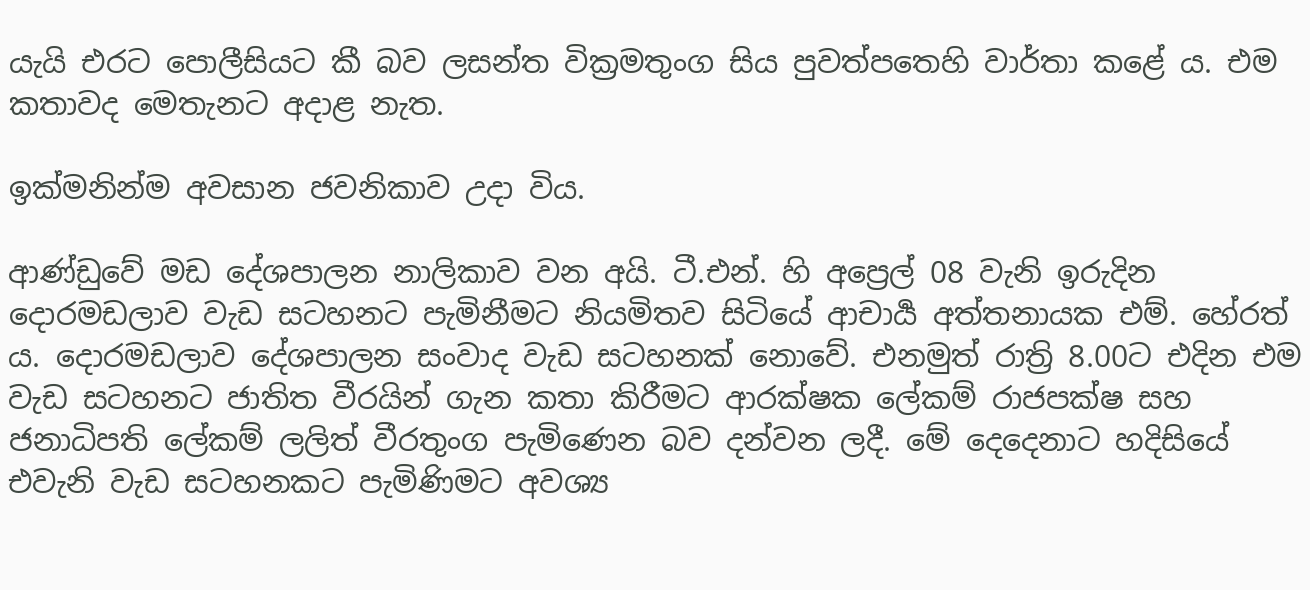යැයි එරට පොලීසියට කී බව ලසන්ත වික්‍රමතුංග සිය පුවත්පතෙහි වාර්තා කළේ ය. එම කතාවද මෙතැනට අදාළ නැත.

ඉක්මනින්ම අවසාන ජවනිකාව උදා විය.

ආණ්ඩුවේ මඩ දේශපාලන නාලිකාව වන අයි. ටී.එන්. හි අප්‍රෙල් 08 වැනි ඉරුදින දොරමඩලාව වැඩ සටහනට පැමිනීමට නියමිතව සිටියේ ආචාර්‍ය අත්තනායක එම්. හේරත් ය. දොරමඩලාව දේශපාලන සංවාද වැඩ සටහනක් නොවේ. එනමුත් රාත්‍රි 8.00ට එදින එම වැඩ සටහනට ජාතිත වීරයින් ගැන කතා කිරීමට ආරක්ෂක ලේකම් රාජපක්ෂ සහ ජනාධිපති ලේකම් ලලිත් වීරතුංග පැමිණෙන බව දන්වන ලදී. මේ දෙදෙනාට හදිසියේ එවැනි වැඩ සටහනකට පැමිණිමට අවශ්‍ය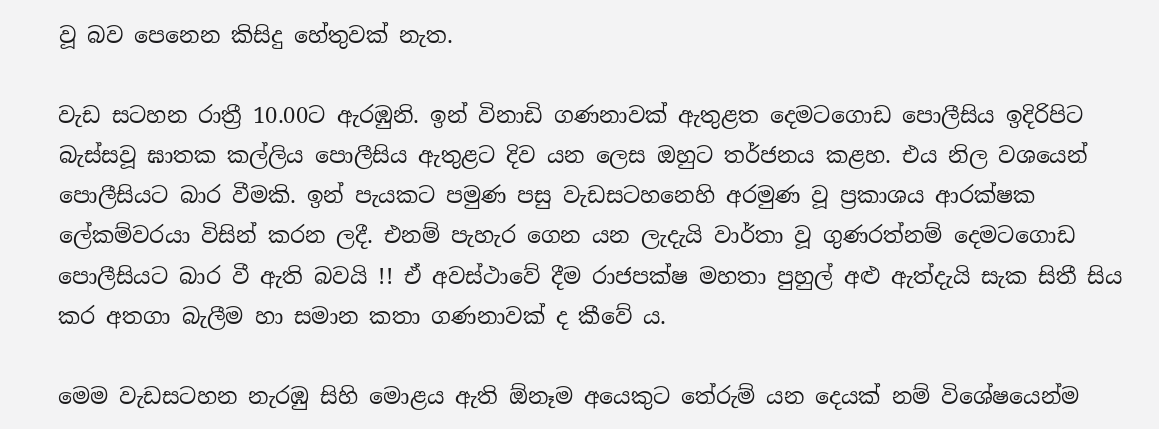වූ බව පෙනෙන කිසිදු හේතුවක් නැත.

වැඩ සටහන රාත්‍රී 10.00ට ඇරඹුනි. ඉන් විනාඩි ගණනාවක් ඇතුළත දෙමටගොඩ පොලීසිය ඉදිරිපිට බැස්සවූ ඝාතක කල්ලිය පොලීසිය ඇතුළට දිව යන ලෙස ඔහුට තර්ජනය කළහ. එය නිල වශයෙන් පොලීසියට බාර වීමකි. ඉන් පැයකට පමුණ පසු වැඩසටහනෙහි අරමුණ වූ ප්‍රකාශය ආරක්ෂක ලේකම්වරයා විසින් කරන ලදී. එනම් පැහැර ගෙන යන ලැදැයි වාර්තා වූ ගුණරත්නම් දෙමටගොඩ පොලීසියට බාර වී ඇති බවයි !! ඒ අවස්ථාවේ දීම රාජපක්ෂ මහතා පුහුල් අළු ඇත්දැයි සැක සිතී සිය කර අතගා බැලීම හා සමාන කතා ගණනාවක් ද කීවේ ය.

මෙම වැඩසටහන නැරඹු සිහි මොළය ඇති ඕනෑම අයෙකුට තේරුම් යන දෙයක් නම් විශේෂයෙන්ම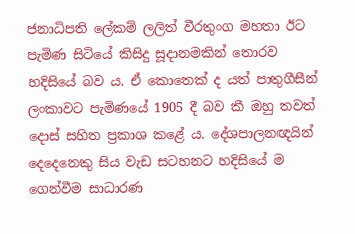ජනාධිපති ලේකම් ලලිත් වීරතුංග මහතා ඊට පැමිණ සිටියේ කිසිදු සූදානමකින් තොරව හදිසියේ බව ය. ඒ කොතෙක් ද යත් පාතුගීසීන් ලංකාවට පැමිණයේ 1905 දී බව කී ඔහු තවත් දොස් සහිත ප්‍රකාශ කළේ ය. දේශපාලනඥයින් දෙදෙනෙකු සිය වැඩ සටහනට හදිසියේ ම ගෙන්වීම සාධාරණ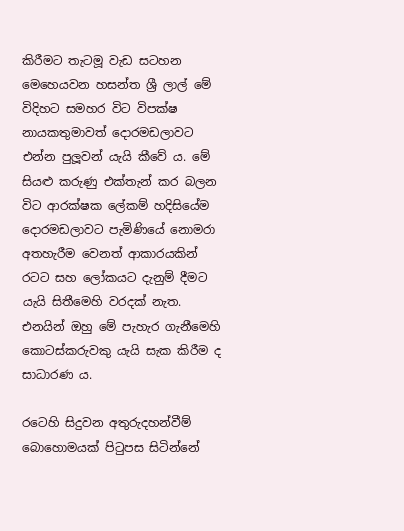කිරීමට තැටමූ වැඩ සටහන මෙහෙයවන හසන්ත ශ්‍රී ලාල් මේ විදිහට සමහර විට විපක්ෂ නායකතුමාවත් දොරමඩලාවට එන්න පුලූවන් යැයි කීවේ ය. මේ සියළු කරුණු එක්තැන් කර බලන විට ආරක්ෂක ලේකම් හදිසියේම දොරමඩලාවට පැමිණියේ නොමරා අතහැරීම වෙනත් ආකාරයකින් රටට සහ ලෝකයට දැනුම් දීමට යැයි සිතීමෙහි වරදක් නැත. එනයින් ඔහු මේ පැහැර ගැනීමෙහි කොටස්කරුවකු යැයි සැක කිරීම ද සාධාරණ ය.

රටෙහි සිදුවන අතුරුදහන්වීම් බොහොමයක් පිටුපස සිටින්නේ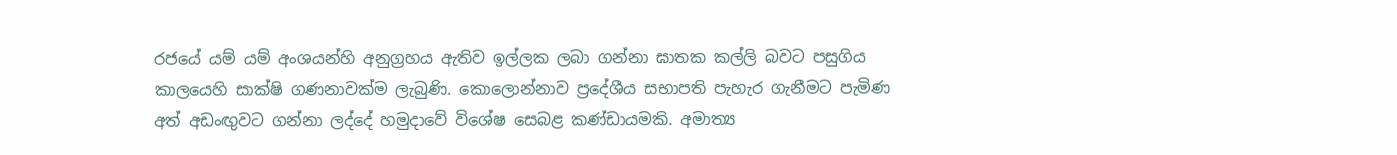රජයේ යම් යම් අංශයන්හි අනුග්‍රහය ඇතිව ඉල්ලක ලබා ගන්නා ඝාතක කල්ලි බවට පසුගිය කාලයෙහි සාක්ෂි ගණනාවක්ම ලැබුණි. කොලොන්නාව ප්‍රදේශීය සභාපති පැහැර ගැනීමට පැමිණ අත් අඩංඟුවට ගන්නා ලද්දේ හමුදාවේ විශේෂ සෙබළ කණ්ඩායමකි. අමාත්‍ය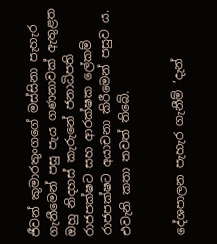ජීවන් කුමාරතුංගගේ මස්සිනා පැහැර ගැනීමෙන් පසු පැය ගණනාවක් ඇතුළත ඔහු නිදහස් කැරුනේ ජනාධිපති රාජපක්ෂට සහ ආරක්ෂක ලේකම් රාජපක්ෂට අයාචනා කිරීමෙන් පසුව ය. එවැනි කතා තවත් තිබේ.


දේශපාලන පැහැර ගැනීම් ‘දැන්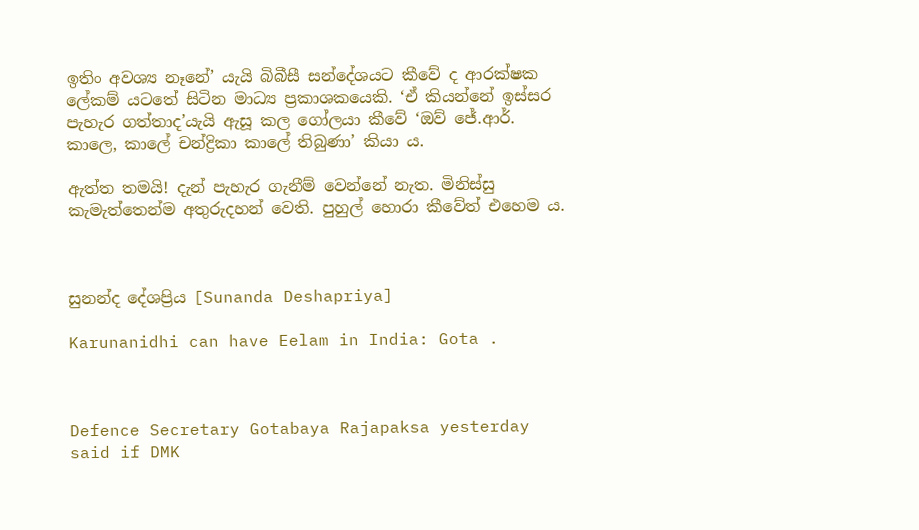ඉතිං අවශ්‍ය නෑනේ’ යැයි බිබීසී සන්දේශයට කීවේ ද ආරක්ෂක ලේකම් යටතේ සිටින මාධ්‍ය ප්‍රකාශකයෙකි. ‘ඒ කියන්නේ ඉස්සර පැහැර ගත්තාද’යැයි ඇසූ කල ගෝලයා කීවේ ‘ඔව් ජේ.ආර්. කාලෙ, කාලේ චන්ද්‍රිකා කාලේ තිබුණා’ කියා ය.

ඇත්ත තමයි! දැන් පැහැර ගැනීම් වෙන්නේ නැත. මිනිස්සු කැමැත්තෙන්ම අතුරුදහන් වෙති. පුහුල් හොරා කීවේත් එහෙම ය.



සුනන්ද දේශප්‍රිය [Sunanda Deshapriya]

Karunanidhi can have Eelam in India: Gota .



Defence Secretary Gotabaya Rajapaksa yesterday said if DMK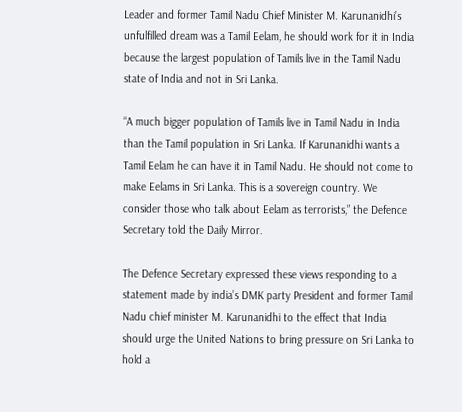Leader and former Tamil Nadu Chief Minister M. Karunanidhi’s unfulfilled dream was a Tamil Eelam, he should work for it in India because the largest population of Tamils live in the Tamil Nadu state of India and not in Sri Lanka.

“A much bigger population of Tamils live in Tamil Nadu in India than the Tamil population in Sri Lanka. If Karunanidhi wants a Tamil Eelam he can have it in Tamil Nadu. He should not come to make Eelams in Sri Lanka. This is a sovereign country. We consider those who talk about Eelam as terrorists,” the Defence Secretary told the Daily Mirror.

The Defence Secretary expressed these views responding to a statement made by india’s DMK party President and former Tamil Nadu chief minister M. Karunanidhi to the effect that India should urge the United Nations to bring pressure on Sri Lanka to hold a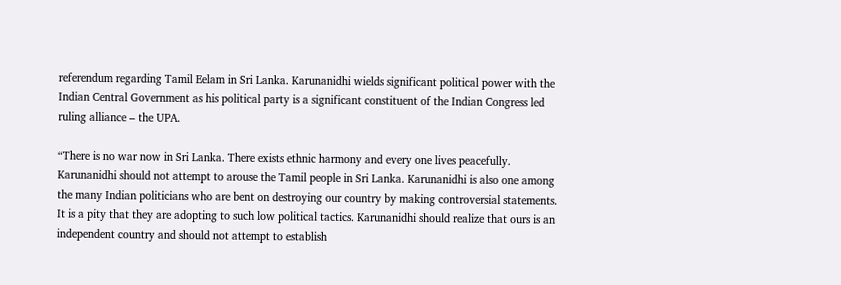referendum regarding Tamil Eelam in Sri Lanka. Karunanidhi wields significant political power with the Indian Central Government as his political party is a significant constituent of the Indian Congress led ruling alliance – the UPA.

“There is no war now in Sri Lanka. There exists ethnic harmony and every one lives peacefully. Karunanidhi should not attempt to arouse the Tamil people in Sri Lanka. Karunanidhi is also one among the many Indian politicians who are bent on destroying our country by making controversial statements. It is a pity that they are adopting to such low political tactics. Karunanidhi should realize that ours is an independent country and should not attempt to establish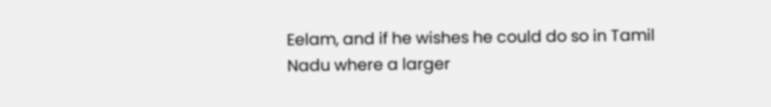Eelam, and if he wishes he could do so in Tamil Nadu where a larger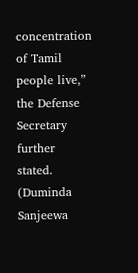concentration of Tamil people live,” the Defense Secretary further stated. (Duminda Sanjeewa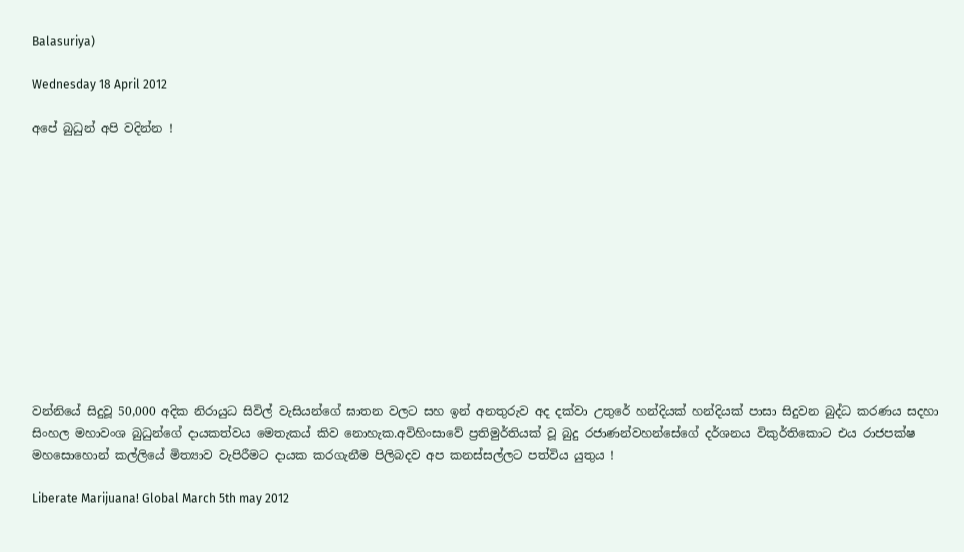Balasuriya)

Wednesday 18 April 2012

අපේ බුධුන් අපි වදින්න !












වන්නියේ සිදුවූ 50,000 අදික නිරායුධ සිවිල් වැසියන්ගේ ඝාතන වලට සහ ඉන් අනතුරුව අද දක්වා උතුරේ හන්දියක් හන්දියක් පාසා සිදුවන බුද්ධ කරණය සදහා සිංහල මහාවංශ බුධුන්ගේ දායකත්වය මෙතැකය් කිව නොහැක.අවිහිංසාවේ ප්‍රතිමුර්තියක් වූ බුදු රජාණන්වහන්සේගේ දර්ශනය විකුර්තිකොට එය රාජපක්ෂ මහසොහොන් කල්ලියේ මිත්‍යාව වැපිරීමට දායක කරගැනීම පිලිබදව අප කනස්සල්ලට පත්විය යුතුය !

Liberate Marijuana! Global March 5th may 2012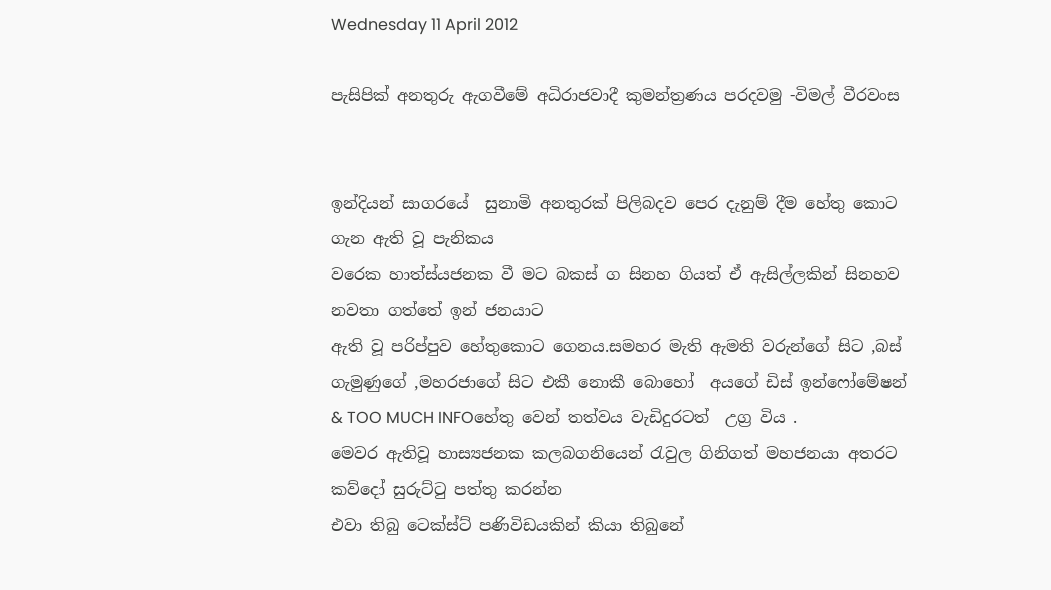Wednesday 11 April 2012

පැසිපික් අනතුරු ඇගවීමේ අධිරාජවාදී කුමන්ත්‍රණය පරදවමු -විමල් වීරවංස


ඉන්දියන් සාගරයේ  සුනාමි අනතුරක් පිලිබදව පෙර දැනුම් දීම හේතු කොට ගැන ඇති වූ පැනිකය
වරෙක හාත්ස්යජනක වී මට බකස් ග සිනහ ගියත් ඒ ඇසිල්ලකින් සිනහව නවතා ගත්තේ ඉන් ජනයාට
ඇති වූ පරිප්පුව හේතුකොට ගෙනය.සමහර මැති ඇමති වරුන්ගේ සිට ,බස් ගැමුණුගේ ,මහරජාගේ සිට එකී නොකී බොහෝ  අයගේ ඩිස් ඉන්ෆෝමේෂන් & TOO MUCH INFOහේතු වෙන් තත්වය වැඩිදුරටත්  උග්‍ර විය .
මෙවර ඇතිවූ හාස්‍යජනක කලබගනියෙන් රැවුල ගිනිගත් මහජනයා අතරට කව්දෝ සුරුට්ටු පත්තු කරන්න
එවා තිබු ටෙක්ස්ට් පණිවිඩයකින් කියා තිබුනේ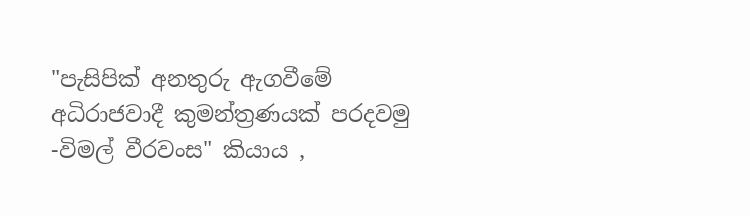"පැසිපික් අනතුරු ඇගවීමේ අධිරාජවාදී කුමන්ත්‍රණයක් පරදවමු -විමල් වීරවංස" කියාය ,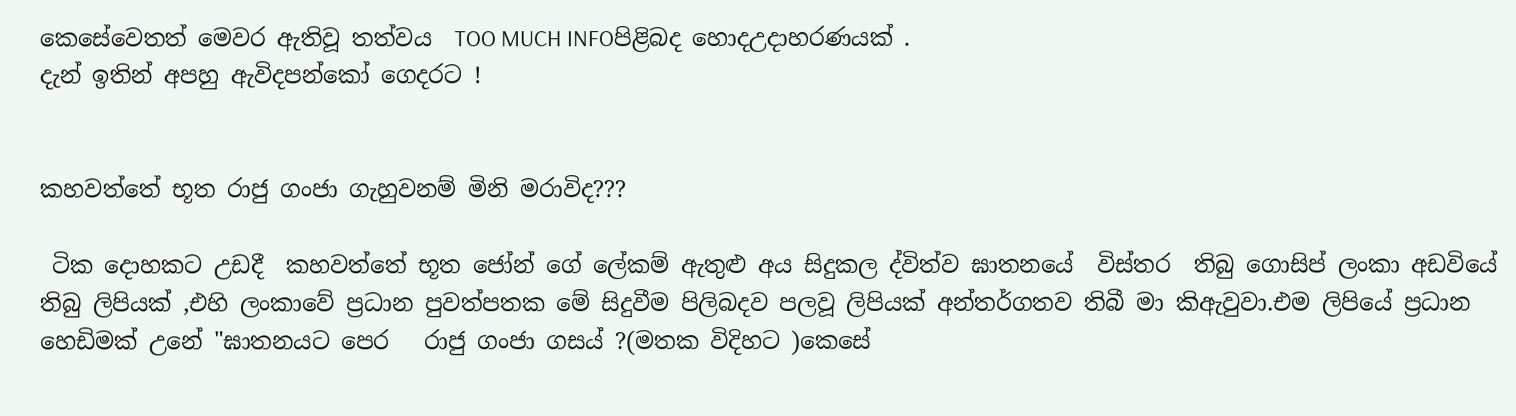කෙසේවෙතත් මෙවර ඇතිවූ තත්වය  TOO MUCH INFOපිළිබද හොදඋදාහරණයක් .
දැන් ඉතින් අපහු ඇවිදපන්කෝ ගෙදරට !


කහවත්තේ භූත රාජු ගංජා ගැහුවනම් මිනි මරාවිද???

 ටික දොහකට උඩදී  කහවත්තේ භූත ජෝන් ගේ ලේකම් ඇතුළු අය සිදුකල ද්විත්ව ඝාතනයේ  විස්තර  තිබු ගොසිප් ලංකා අඩවියේ තිබු ලිපියක් ,එහි ලංකාවේ ප්‍රධාන පුවත්පතක මේ සිදුවීම පිලිබදව පලවූ ලිපියක් අන්තර්ගතව තිබී මා කිඇවුවා.එම ලිපියේ ප්‍රධාන හෙඩිමක් උනේ "ඝාතනයට පෙර   රාජු ගංජා ගසය් ?(මතක විදිහට )කෙසේ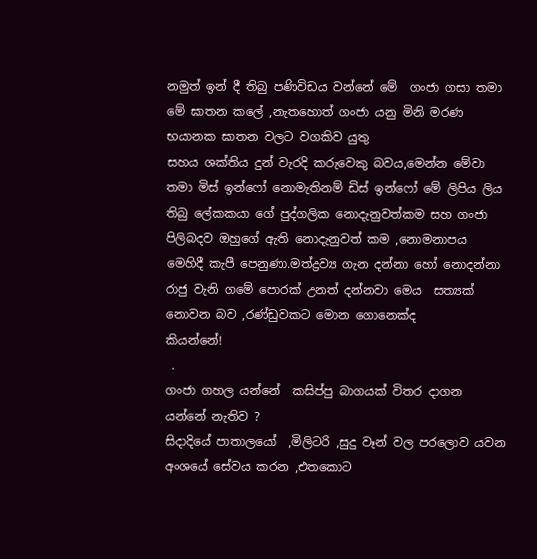නමුත් ඉන් දී තිබු පණිවිඩය වන්නේ මේ  ගංජා ගසා තමා මේ ඝාතන කලේ ,නැතහොත් ගංජා යනු මිනි මරණ භයානක ඝාතන වලට වගකිව යුතු
සහය ශක්තිය දුන් වැරදි කරුවෙකු බවය,මෙන්න මේවා තමා මිස් ඉන්ෆෝ නොමැතිනම් ඩිස් ඉන්ෆෝ මේ ලිපිය ලිය තිබු ලේකකයා ගේ පුද්ගලික නොදැනුවත්කම සහ ගංජා පිලිබදව ඔහුගේ ඇති නොදැනුවත් කම ,නොමනාපය මෙහිදී කැපී පෙනුණා.මත්ද්‍රව්‍ය ගැන දන්නා හෝ නොදන්නා රාජු වැනි ගමේ පොරක් උනත් දන්නවා මෙය  සත්‍යක්‌ නොවන බව ,රණ්ඩුවකට මොන ගොනෙක්ද
කියන්නේ!
 .
ගංජා ගහල යන්නේ  කසිප්පු බාගයක් විතර දාගන යන්නේ නැතිව ?
සිදාදියේ පාතාලයෝ  ,මිලිටරි ,සුදු වෑන් වල පරලොව යවන අංශයේ සේවය කරන ,එතකොට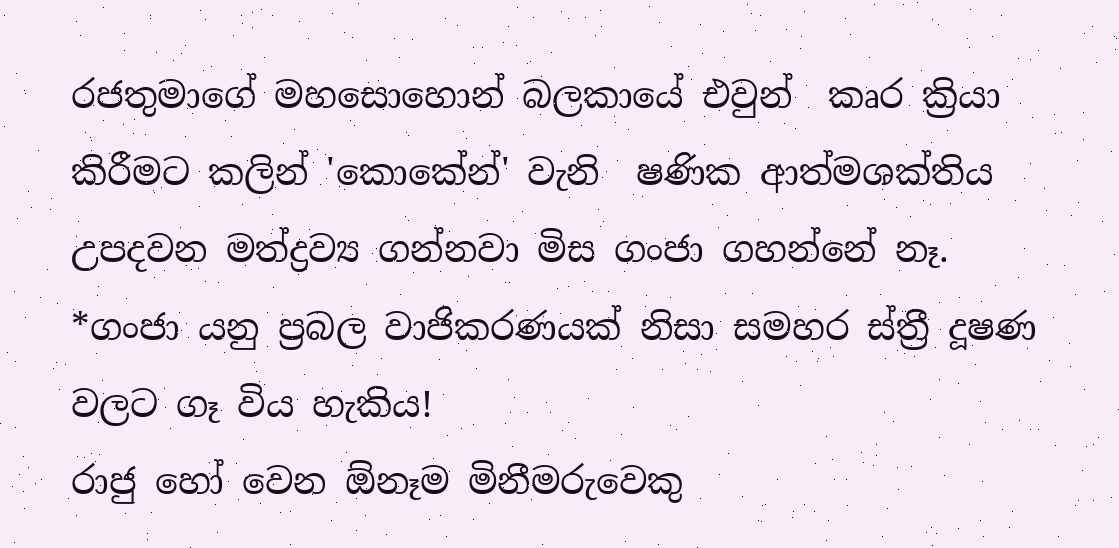රජතුමාගේ මහසොහොන් බලකායේ එවුන්  කෘර ක්‍රියා කිරීමට කලින් 'කොකේන්' වැනි  ෂණික ආත්මශක්තිය  උපදවන මත්ද්‍රව්‍ය ගන්නවා මිස ගංජා ගහන්නේ නෑ.
*ගංජා යනු ප්‍රබල වාජිකරණයක් නිසා සමහර ස්ත්‍රී දූෂණ වලට ගෑ විය හැකිය!
රාජු හෝ වෙන ඕනෑම මිනීමරුවෙකු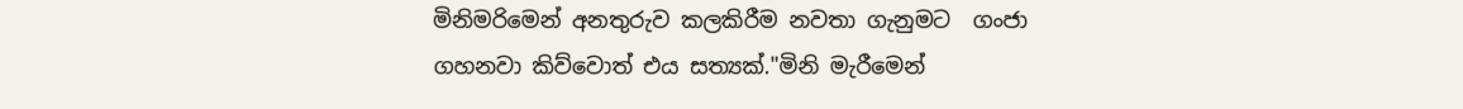මිනිමරිමෙන් අනතුරුව කලකිරීම නවතා ගැනුමට  ගංජා ගහනවා කිව්වොත් එය සත්‍යක්‌."මිනි මැරීමෙන්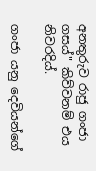අනතුරුව රාජු ගංජා ගසය්" කිව්වනම් එය නිවරදිය්.

ගංජා යනු දෙවියන්ගේ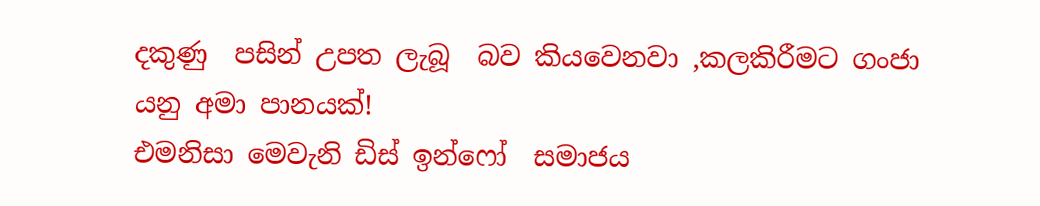දකුණු  පසින් උපත ලැබූ  බව කියවෙනවා ,කලකිරීමට ගංජා යනු අමා පානයක්!
එමනිසා මෙවැනි ඩිස් ඉන්ෆෝ  සමාජය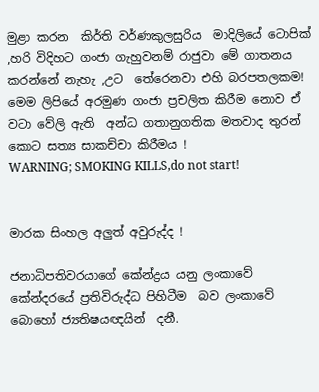මුළා කරන  කිර්ති වර්ණකුලසුරිය  මාදිලියේ ටොපික් ,හරි විදිහට ගංජා ගැහුවනම් රාජුවා මේ ගාතනය කරන්නේ නැහැ ,උට  තේරෙනවා එහි බරපතලකම!
මෙම ලිපියේ අරමුණ ගංජා ප්‍රචලිත කිරීම නොව ඒ වටා වේලි ඇති  අන්ධ ගතානුගතික මතවාද තුරන් කොට සත්‍ය සාකච්චා කිරීමය !
WARNING; SMOKING KILLS,do not start!


මාරක සිංහල අලුත් අවුරුද්ද !

ජනාධිපතිවරයාගේ කේන්ද්‍රය යනු ලංකාවේ කේන්දරයේ ප්‍රතිවිරුද්ධ පිහිටීම  බව ලංකාවේ බොහෝ ජ්‍යතිෂයඥයින්  දනී.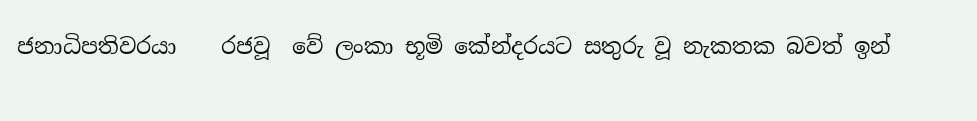ජනාධිපතිවරයා    රජවූ  වේ ලංකා භූමි කේන්දරයට සතුරු වූ නැකතක බවත් ඉන්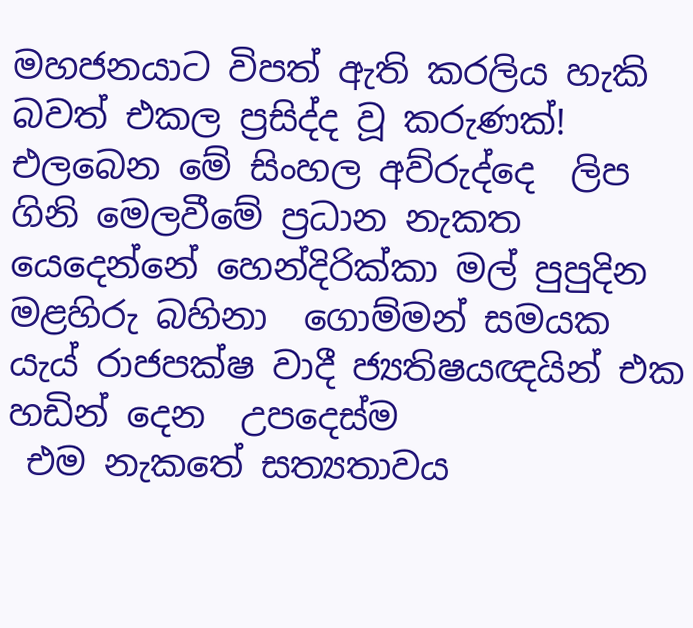මහජනයාට විපත් ඇති කරලිය හැකි බවත් එකල ප්‍රසිද්ද වූ කරුණක්!
එලබෙන මේ සිංහල අව්රුද්දෙ  ලිප ගිනි මෙලවීමේ ප්‍රධාන නැකත යෙදෙන්නේ හෙන්දිරික්කා මල් පුපුදින
මළහිරු බහිනා  ගොම්මන් සමයක යැය් රාජපක්ෂ වාදී ජ්‍යතිෂයඥයින් එක හඩින් දෙන  උපදෙස්ම
 එම නැකතේ සත්‍යතාවය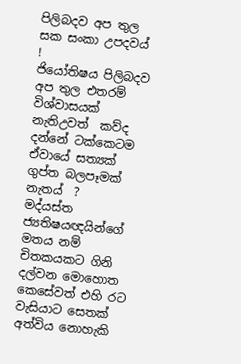පිලිබදව අප තුල  සක සංකා උපදවය් !
ජියෝතිෂය පිලිබදව අප තුල එතරම් විශ්වාසයක් නැතිඋවත්  කව්ද දන්නේ ටක්කෙටම ඒවායේ සත්‍යක්‌ ගුප්ත බලපෑමක්  නැතය්  ?
මද්යස්ත   ජ්‍යතිෂයඥයින්ගේ මතය නම් චිතකයකට ගිනි දල්වන මොහොත කෙසේවත් එහි රට වැසියාට සෙතක් අත්විය නොහැකි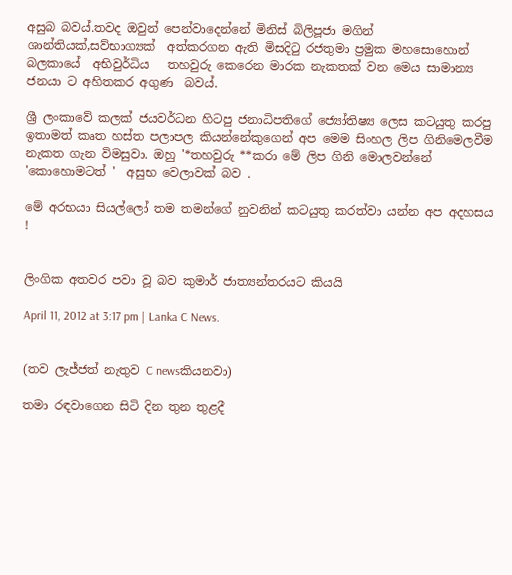අසුබ බවය්.තවද ඔවුන් පෙන්වාදෙන්නේ මිනිස් බිලිපූජා මගින් ශාන්තියක්,සව්භාග්‍යක්  අත්කරගන ඇති මිසදිටු රජතුමා ප්‍රමුක මහසොහොන් බලකායේ  අභිවුර්ධිය   තහවුරු කෙරෙන මාරක නැකතක් වන මෙය සාමාන්‍ය ජනයා ට අහිතකර අගුණ  බවය්.

ශ්‍රී ලංකාවේ කලක් ජයවර්ධන හිටපු ජනාධිපතිගේ ජ්‍යෝතිෂ්‍ය ලෙස කටයුතු කරපු  ඉතාමත් කෘත හස්ත පලාපල කියන්නේකුගෙන් අප මෙම සිංහල ලිප ගිනිමෙලවීම නැකත ගැන විමසුවා. ඔහු '*තහවුරු **කරා මේ ලිප ගිනි මොලවන්නේ 'කොහොමටත් '  අසුභ වෙලාවක් බව .

මේ අරභයා සියල්ලෝ තම තමන්ගේ නුවනින් කටයුතු කරත්වා යන්න අප අදහසය !


ලිංගික අතවර පවා වූ බව කුමාර් ජාත්‍යන්තරයට කියයි

April 11, 2012 at 3:17 pm | Lanka C News.


(තව ලැජ්ජත් නැතුව C newsකියනවා)

තමා රඳවාගෙන සිටි දින තුන තුළදී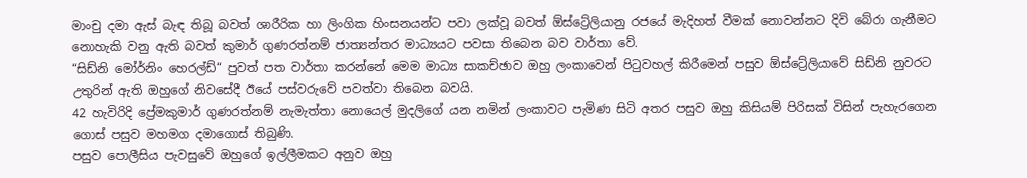මාංචු දමා ඇස් බැඳ තිබූ බවත් ශාරීරික හා ලිංගික හිංසනයන්ට පවා ලක්වූ බවත් ඕස්ට්‍රේලියානු රජයේ මැදිහත් වීමක් නොවන්නට දිවි බේරා ගැනීමට නොහැකි වනු ඇති බවත් කුමාර් ගුණරත්නම් ජාත්‍යන්තර මාධ්‍යයට පවසා තිබෙන බව වාර්තා වේ.
“සිඩ්නි මෝර්නිං හෙරල්ඩ්“ පුවත් පත වාර්තා කරන්නේ මෙම මාධ්‍ය සාකච්ඡාව ඔහු ලංකාවෙන් පිටුවහල් කිරීමෙන් පසුව ඕස්ට්‍රේලියාවේ සිඩ්නි නුවරට උතුරින් ඇති ඔහුගේ නිවසේදී ඊයේ පස්වරුවේ පවත්වා තිබෙන බවයි.
42 හැවිරිදි ප්‍රේමකුමාර් ගුණරත්නම් නැමැත්තා නොයෙල් මුදලිගේ යන නමින් ලංකාවට පැමිණ සිටි අතර පසුව ඔහු කිසියම් පිරිසක් විසින් පැහැරගෙන ගොස් පසුව මහමග දමාගොස් තිබුණි.
පසුව පොලීසිය පැවසුවේ ඔහුගේ ඉල්ලීමකට අනුව ඔහු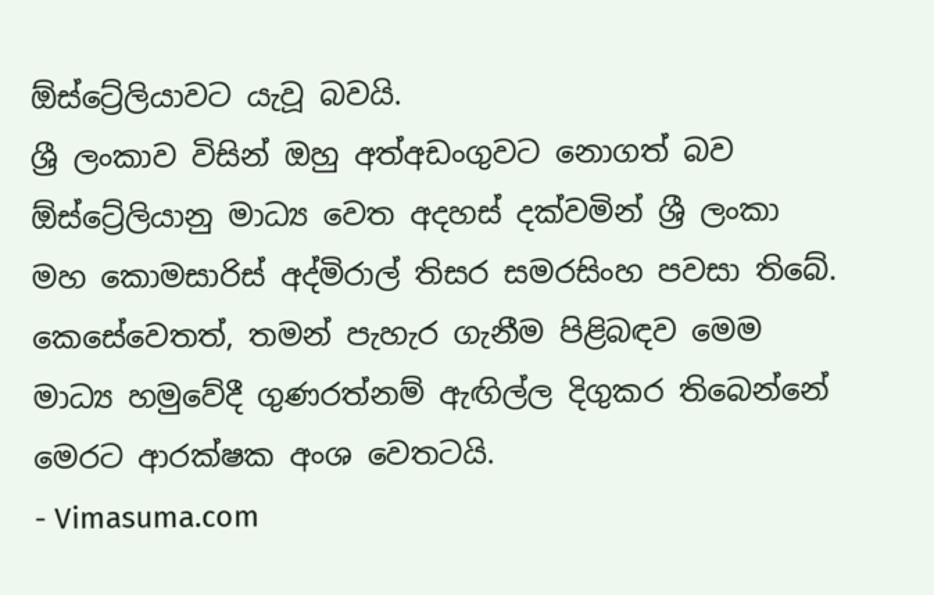ඕස්ට්‍රේලියාවට යැවූ බවයි.
ශ්‍රී ලංකාව විසින් ඔහු අත්අඩංගුවට නොගත් බව ඕස්ට්‍රේලියානු මාධ්‍ය වෙත අදහස් දක්වමින් ශ්‍රී ලංකා මහ කොමසාරිස් අද්මිරාල් තිසර සමරසිංහ පවසා තිබේ.
කෙසේවෙතත්, තමන් පැහැර ගැනීම පිළිබඳව මෙම මාධ්‍ය හමුවේදී ගුණරත්නම් ඇඟිල්ල දිගුකර තිබෙන්නේ මෙරට ආරක්ෂක අංශ වෙතටයි.
- Vimasuma.com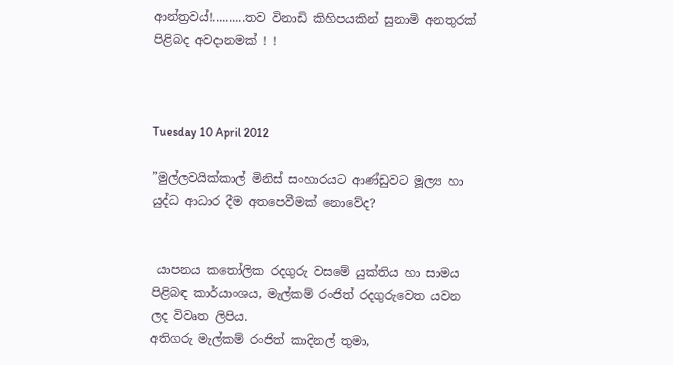ආන්ත්‍රවය්!..........තව විනාඩි කිහිපයකින් සුනාමි අනතුරක් පිළිබද අවදානමක් ! !



Tuesday 10 April 2012

”මුල්ලවයික්කාල් මිනිස් සංහාරයට ආණ්ඩුවට මූල්‍ය හා යුද්ධ ආධාර දීම අතපෙවීමක් නොවේද?


 යාපනය කතෝලික රදගුරු වසමේ යුක්තිය හා සාමය පිළිබඳ කාර්යාංශය, මැල්කම් රංජිත් රදගුරුවෙත යවන ලද විවෘත ලිපිය.
අතිගරු මැල්කම් රංජිත් කාදිනල් තුමා,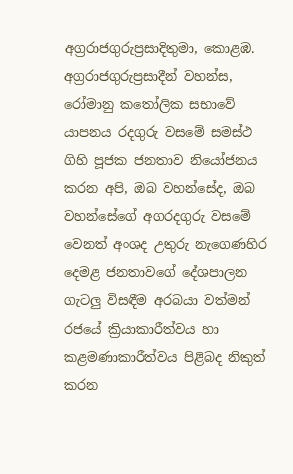අග්‍රරාජගුරුප්‍රසාදිතුමා, කොළඹ.
අග්‍රරාජගුරුප්‍රසාදීන් වහන්ස,
රෝමානු කතෝලික සභාවේ යාපනය රදගුරු වසමේ සමස්ථ ගිහි පූජක ජනතාව නියෝජනය කරන අපි, ඔබ වහන්සේද, ඔබ වහන්සේගේ අගරදගුරු වසමේ වෙනත් අංශද උතුරු නැගෙණහිර දෙමළ ජනතාවගේ දේශපාලන ගැටලු විසඳීම අරබයා වත්මන් රජයේ ක්‍රියාකාරීත්වය හා කළමණාකාරීත්වය පිළිබද නිකුත් කරන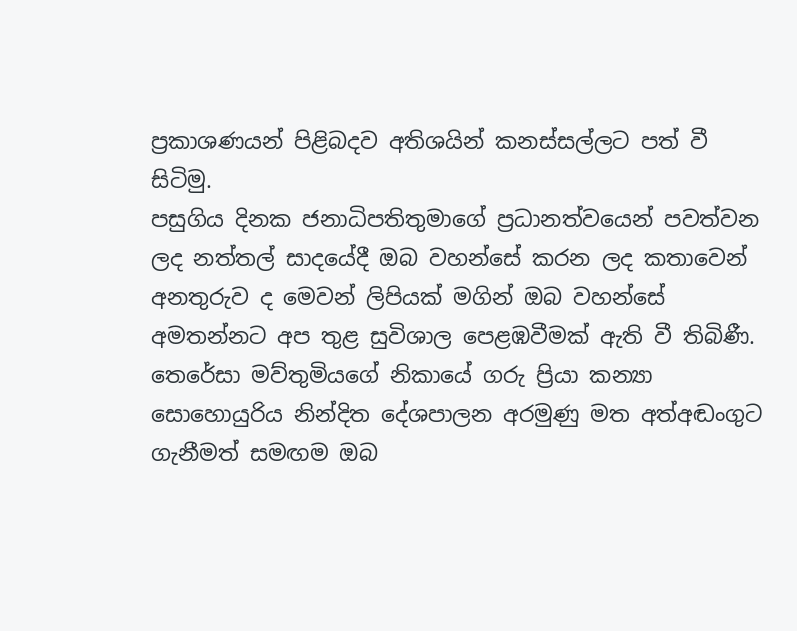ප්‍රකාශණයන් පිළිබදව අතිශයින් කනස්සල්ලට පත් වී සිටිමු.
පසුගිය දිනක ජනාධිපතිතුමාගේ ප්‍රධානත්වයෙන් පවත්වන ලද නත්තල් සාදයේදී ඔබ වහන්සේ කරන ලද කතාවෙන් අනතුරුව ද මෙවන් ලිපියක් මගින් ඔබ වහන්සේ අමතන්නට අප තුළ සුවිශාල පෙළඹවීමක් ඇති වී තිබිණී. තෙරේසා මව්තුමියගේ නිකායේ ගරු ප්‍රියා කන්‍යා සොහොයුරිය නින්දිත දේශපාලන අරමුණු මත අත්අඬංගුට ගැනීමත් සමඟම ඔබ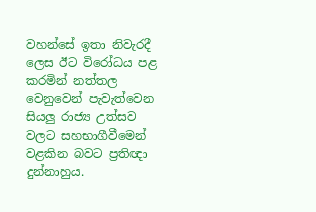වහන්සේ ඉතා නිවැරදී ලෙස ඊට විරෝධය පළ කරමින් නත්තල වෙනුවෙන් පැවැත්වෙන සියලු රාජ්‍ය උත්සව වලට සහභාගීවීමෙන් වළකින බවට ප්‍රතිඥා දුන්නාහුය.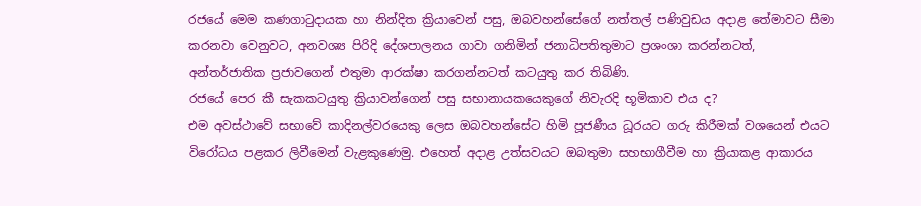රජයේ මෙම කණගාටුදායක හා නින්දිත ක්‍රියාවෙන් පසු, ඔබවහන්සේගේ නත්තල් පණිවුඩය අදාළ තේමාවට සීමා කරනවා වෙනුවට, අනවශ්‍ය පිරිදි දේශපාලනය ගාවා ගනිමින් ජනාධිපතිතුමාට ප්‍රශංශා කරන්නටත්, අන්තර්ජාතික ප්‍රජාවගෙන් එතුමා ආරක්ෂා කරගන්නටත් කටයුතු කර තිබිණි.
රජයේ පෙර කී සැකකටයුතු ක්‍රියාවන්ගෙන් පසු සභානායකයෙකුගේ නිවැරදි භූමිකාව එය ද?
එම අවස්ථාවේ සභාවේ කාදිනල්වරයෙකු ලෙස ඔබවහන්සේට හිමි පූජණීය ධූරයට ගරු කිරීමක් වශයෙන් එයට විරෝධය පළකර ලිවීමෙන් වැළකුණෙමු. එහෙත් අදාළ උත්සවයට ඔබතුමා සහභාගීවීම හා ක්‍රියාකළ ආකාරය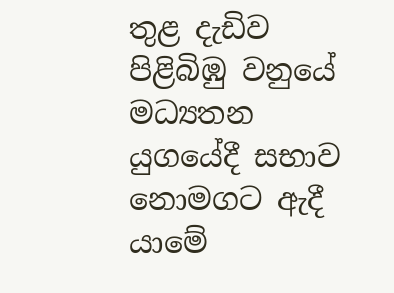තුළ දැඩිව පිළිබිඹු වනුයේ මධ්‍යතන යුගයේදී සභාව නොමගට ඇදී යාමේ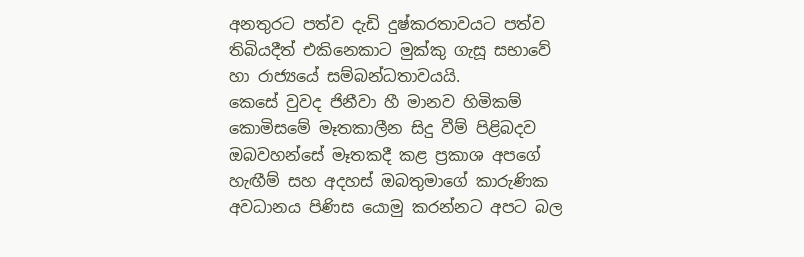අනතුරට පත්ව දැඩි දුෂ්කරතාවයට පත්ව තිබියදීත් එකිනෙකාට මුක්කු ගැසූ සභාවේ හා රාජ්‍යයේ සම්බන්ධතාවයයි.
කෙසේ වුවද ජිනීවා හී මානව හිමිකම් කොමිසමේ මෑතකාලීන සිදු වීම් පිළිබදව ඔබවහන්සේ මෑතකදී කළ ප්‍රකාශ අපගේ හැඟීම් සහ අදහස් ඔබතුමාගේ කාරුණික අවධානය පිණිස යොමු කරන්නට අපට බල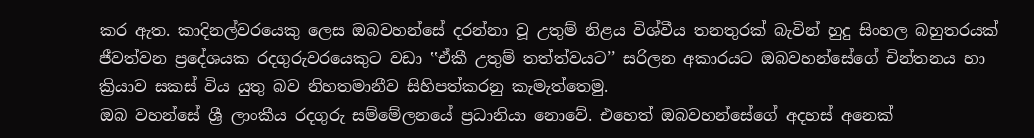කර ඇත. කාදිනල්වරයෙකු ලෙස ඔබවහන්සේ දරන්නා වූ උතුම් නිළය විශ්වීය තනතුරක් බැවින් හුදු සිංහල බහුතරයක් ජීවත්වන ප්‍රදේශයක රදගුරුවරයෙකුට වඩා ‛‛ඒකී උතුම් තත්ත්වයට’’ සරිලන අකාරයට ඔබවහන්සේගේ චින්තනය හා ක්‍රියාව සකස් විය යුතු බව නිහතමානීව සිහිපත්කරනු කැමැත්තෙමු.
ඔබ වහන්සේ ශ්‍රී ලාංකීය රදගුරු සම්මේලනයේ ප්‍රධානියා නොවේ. එහෙත් ඔබවහන්සේගේ අදහස් අනෙක්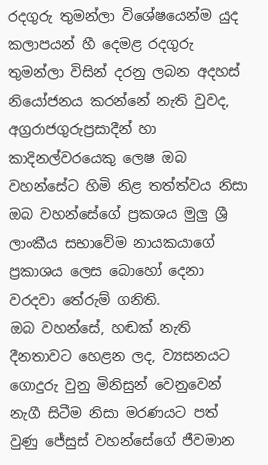රදගුරු තුමන්ලා විශේෂයෙන්ම යුද කලාපයන් හී දෙමළ රදගුරු තුමන්ලා විසින් දරනු ලබන අදහස් නියෝජනය කරන්නේ නැති වුවද, අග්‍රරාජගුරුප්‍රසාදීන් හා කාදිනල්වරයෙකු ලෙෂ ඔබ වහන්සේට හිමි නිළ තත්ත්වය නිසා ඔබ වහන්සේගේ ප්‍රකශය මුලු ශ්‍රී ලාංකීය සභාවේම නායකයාගේ ප්‍රකාශය ලෙස බොහෝ දෙනා වරදවා තේරුම් ගනිති.
ඔබ වහන්සේ, හඬක් නැති දීනතාවට හෙළන ලද, ව්‍යසනයට ගොදුරු වුනු මිනිසුන් වෙනුවෙන් නැගී සිටීම නිසා මරණයට පත් වුණු ජේසුස් වහන්සේගේ ජීවමාන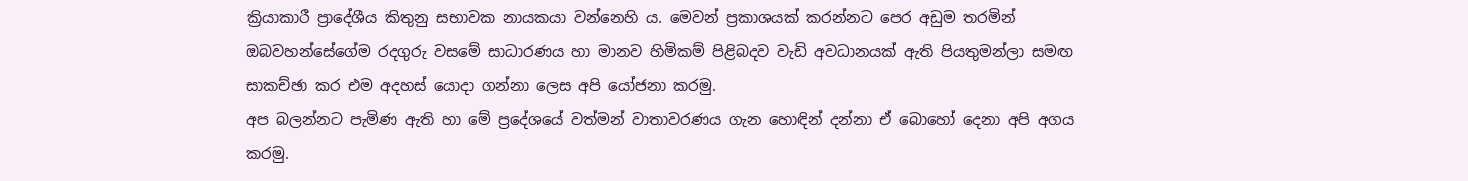ක්‍රියාකාරී ප්‍රාදේශීය කිතුනු සභාවක නායකයා වන්නෙහි ය. මෙවන් ප්‍රකාශයක් කරන්නට පෙර අඩුම තරමින් ඔබවහන්සේගේම රදගුරු වසමේ සාධාරණය හා මානව හිමිකම් පිළිබදව වැඩි අවධානයක් ඇති පියතුමන්ලා සමඟ සාකච්ඡා කර එම අදහස් යොදා ගන්නා ලෙස අපි යෝජනා කරමු.
අප බලන්නට පැමිණ ඇති හා මේ ප්‍රදේශයේ වත්මන් වාතාවරණය ගැන හොඳින් දන්නා ඒ බොහෝ දෙනා අපි අගය කරමු.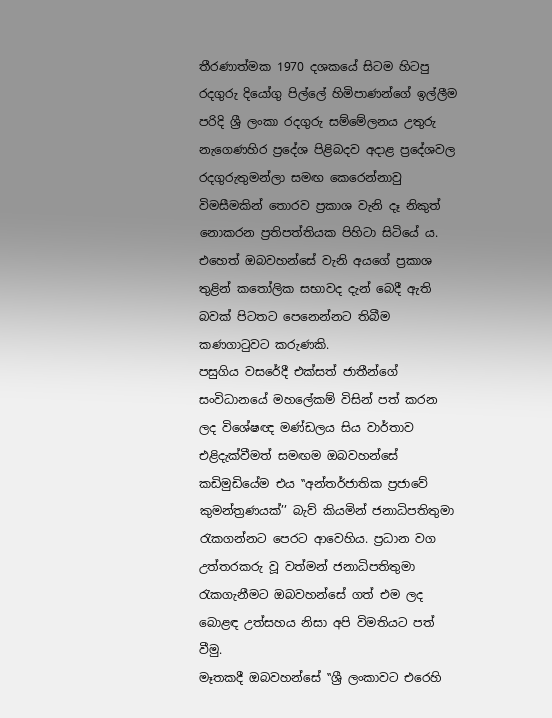තීරණාත්මක 1970 දශකයේ සිටම හිටපු රදගුරු දියෝගු පිල්ලේ හිමිපාණන්ගේ ඉල්ලීම පරිදි ශ්‍රී ලංකා රදගුරු සම්මේලනය උතුරු නැගෙණහිර ප්‍රදේශ පිළිබදව අදාළ ප්‍රදේශවල රදගුරුතුමන්ලා සමඟ කෙරෙන්නාවු විමසීමකින් තොරව ප්‍රකාශ වැනි දෑ නිකුත් නොකරන ප්‍රතිපත්තියක පිහිටා සිටියේ ය. එහෙත් ඔබවහන්සේ වැනි අයගේ ප්‍රකාශ තුළින් කතෝලික සභාවද දැන් බෙදී ඇති බවක් පිටතට පෙනෙන්නට තිබීම කණගාටුවට කරුණකි.
පසුගිය වසරේදී එක්සත් ජාතීන්ගේ සංවිධානයේ මහලේකම් විසින් පත් කරන ලද විශේෂඥ මණ්ඩලය සිය වාර්තාව එළිදැක්වීමත් සමඟම ඔබවහන්සේ කඩිමුඩියේම එය ‛‛අන්තර්ජාතික ප්‍රජාවේ කුමන්ත්‍රණයක්’’ බැව් කියමින් ජනාධිපතිතුමා රැකගන්නට පෙරට ආවෙහිය. ප්‍රධාන වග උත්තරකරු වූ වත්මන් ජනාධිපතිතුමා රැකගැනීමට ඔබවහන්සේ ගත් එම ලද බොළඳ උත්සහය නිසා අපි විමතියට පත් වීමු.
මෑතකදී ඔබවහන්සේ ‛‛ශ්‍රී ලංකාවට එරෙහි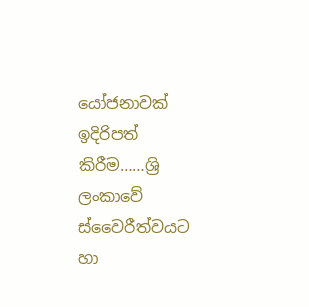යෝජනාවක් ඉදිරිපත් කිරීම……ශ්‍රි ලංකාවේ ස්වෛරීත්වයට හා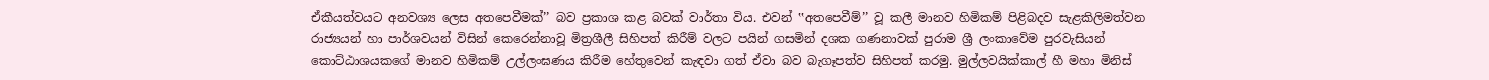ඒකීයත්වයට අනවශ්‍ය ලෙස අතපෙවීමක්’’ බව ප්‍රකාශ කළ බවක් වාර්තා විය. එවන් ‛‛අතපෙවීම්’’ වූ කලී මානව හිමිකම් පිළිබදව සැළකිලිමත්වන රාජ්‍යයන් හා පාර්ශවයන් විසින් කෙරෙන්නාවූ මිත්‍රශීලී සිහිපත් කිරීම් වලට පයින් ගසමින් දශක ගණනාවක් පුරාම ශ්‍රී ලංකාවේම පුරවැසියන් කොට්ඨාශයකගේ මානව හිමිකම් උල්ලංඝණය කිරීම හේතුවෙන් කැඳවා ගත් ඒවා බව බැගෑපත්ව සිහිපත් කරමු. මුල්ලවයික්කාල් හී මහා මිනිස්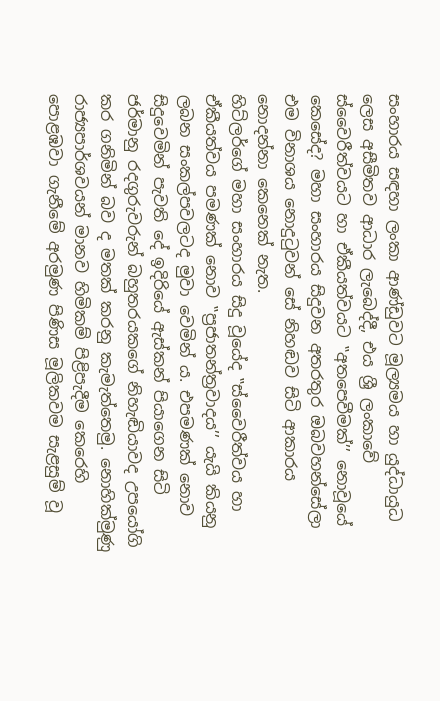සංහාරය සඳහා ලංකා ආණ්ඩුවට මූල්‍යමය හා යුද්ධායුධ ලෙස අසීමිතව ආධාර ලැබෙද්දී, එය ශ්‍රී ලංකාවේ ස්වෛරීත්වයට හා ඒකීයත්වයට ‛‛අතපෙවීමක්’’ නොවූයේ කෙසේද? මහා සංහාරය සිදුවන අතරතුර ඔබවහන්සේලා එම විනාශය නොදුටුවන් සේ නිහඬව සිටි ආකාරය නොදන්නා කෙනෙක් නැත.
හිට්ලර්ගේ මහා සංහාරය සිදු වූයේද ‛‛ස්වෛරීත්වය හා ඒකීයත්වය පමණක් නොව ‛‛ප්‍රජාතන්ත්‍රවාදය’’ යැයි කියනු ලබන සංකල්පවලටද මුවා වෙමින් ය. එපමණක් නොව සිදුවෙමින් පැවති දේ ඉදිරියේ ඇස්කන් පියාගෙන සිටි ජර්මානු රදගුරුවරුන් බහුතරයකගේ නිහැඬියාවද උපයෝගි කර ගනිමින් බව ද මතක් කරනු කැමැත්තෙමු. නොහික්මුණු රාජ්‍යපාර්ශවයන් මානව හිමිකම් පිළිපැදීම කෙරෙහි පොළඹවා ගැනීමේ අරමුණ පිණිස මූලිකවම සැළසුම් වූ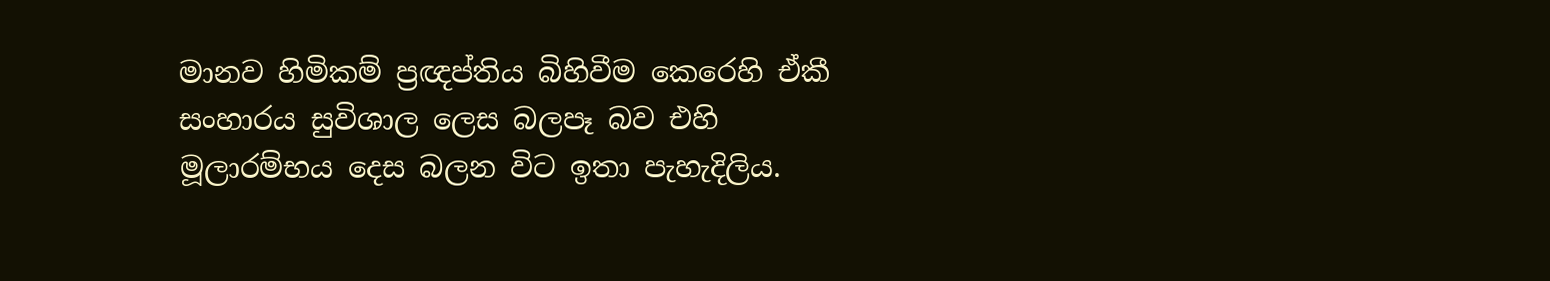මානව හිමිකම් ප්‍රඥප්තිය බිහිවීම කෙරෙහි ඒකී සංහාරය සුවිශාල ලෙස බලපෑ බව එහි මූලාරම්භය දෙස බලන විට ඉතා පැහැදිලිය.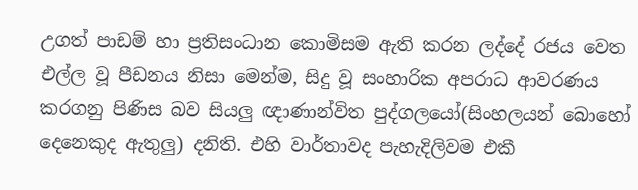උගත් පාඩම් හා ප්‍රතිසංධාන කොමිසම ඇති කරන ලද්දේ රජය වෙත එල්ල වූ පීඩනය නිසා මෙන්ම, සිදු වූ සංහාරික අපරාධ ආවරණය කරගනු පිණිස බව සියලු ඥාණාන්විත පුද්ගලයෝ(සිංහලයන් බොහෝ දෙනෙකුද ඇතුලු) දනිති. එහි වාර්තාවද පැහැදිලිවම එකී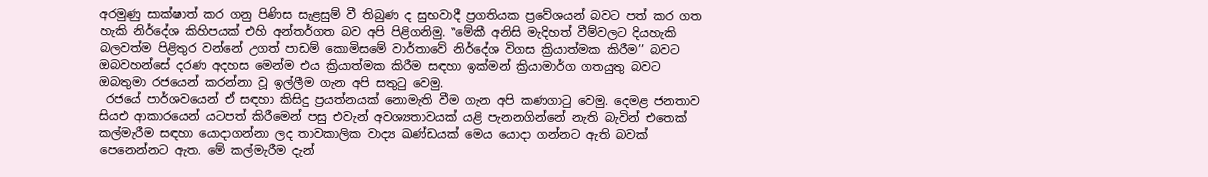අරමුණු සාක්ෂාත් කර ගනු පිණිස සැළසුම් වී තිබුණ ද සුභවාදී ප්‍රගතියක ප්‍රවේශයන් බවට පත් කර ගත හැකි නිර්දේශ කිහිපයක් එහි අන්තර්ගත බව අපි පිළිගනිමු. ‛‛මේකී අනිසි මැදිහත් වීම්වලට දියහැකි බලවත්ම පිළිතුර වන්නේ උගත් පාඩම් කොමිසමේ වාර්තාවේ නිර්දේශ විගස ක්‍රියාත්මක කිරීම’’ බවට ඔබවහන්සේ දරණ අදහස මෙන්ම එය ක්‍රියාත්මක කිරීම සඳහා ඉක්මන් ක්‍රියාමාර්ග ගතයුතු බවට ඔබතුමා රජයෙන් කරන්නා වූ ඉල්ලීම ගැන අපි සතුටු වෙමු.
 රජයේ පාර්ශවයෙන් ඒ සඳහා කිසිදු ප්‍රයත්නයක් නොමැති වීම ගැන අපි කණගාටු වෙමු. දෙමළ ජනතාව සියඑ ආකාරයෙන් යටපත් කිරීමෙන් පසු එවැන් අවශ්‍යතාවයක් යළි පැනනගින්නේ නැති බැවින් එතෙක් කල්මැරීම සඳහා යොදාගන්නා ලද තාවකාලික වාද්‍ය ඛණ්ඩයක් මෙය යොදා ගන්නට ඇති බවක් පෙනෙන්නට ඇත. මේ කල්මැරීම දැන්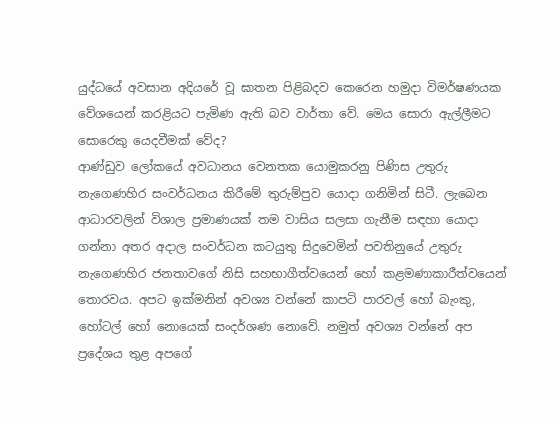යුද්ධයේ අවසාන අදියරේ වූ ඝාතන පිළිබදව කෙරෙන හමුදා විමර්ෂණයක වේශයෙන් කරළියට පැමිණ ඇති බව වාර්තා වේ. මෙය සොරා ඇල්ලීමට සොරෙකු යෙදවීමක් වේද?
ආණ්ඩුව ලෝකයේ අවධානය වෙනතක යොමුකරනු පිණිස උතුරු නැගෙණහිර සංවර්ධනය කිරීමේ තුරුම්පුව යොදා ගනිමින් සිටී. ලැබෙන ආධාරවලින් විශාල ප්‍රමාණයක් තම වාසිය සලසා ගැනීම සඳහා යොදා ගන්නා අතර අදාල සංවර්ධන කටයුතු සිදුවෙමින් පවතිනුයේ උතුරු නැගෙණහිර ජනතාවගේ නිසි සහභාගීත්වයෙන් හෝ කළමණාකාරීත්වයෙන් තොරවය. අපට ඉක්මනින් අවශ්‍ය වන්නේ කාපටි පාරවල් හෝ බැංකු, හෝටල් හෝ නොයෙක් සංදර්ශණ නොවේ. නමුත් අවශ්‍ය වන්නේ අප ප්‍රදේශය තුළ අපගේ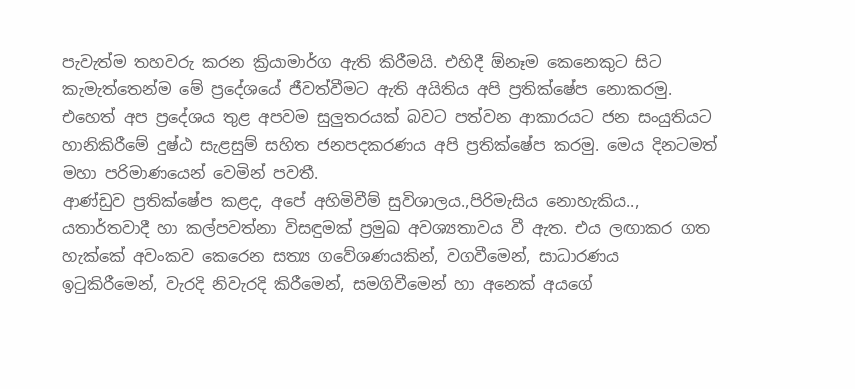පැවැත්ම තහවරු කරන ක්‍රියාමාර්ග ඇති කිරීමයි. එහිදී ඕනෑම කෙනෙකුට සිට කැමැත්තෙන්ම මේ ප්‍රදේශයේ ජීවත්වීමට ඇති අයිතිය අපි ප්‍රතික්ෂේප නොකරමු. එහෙත් අප ප්‍රදේශය තුළ අපවම සුලුතරයක් බවට පත්වන ආකාරයට ජන සංයුතියට හානිකිරීමේ දුෂ්ඨ සැළසුම් සහිත ජනපදකරණය අපි ප්‍රතික්ෂේප කරමු. මෙය දිනටමත් මහා පරිමාණයෙන් වෙමින් පවතී.
ආණ්ඩුව ප්‍රතික්ෂේප කළද, අපේ අහිමිවීම් සුවිශාලය.,පිරිමැසිය නොහැකිය.., යතාර්තවාදී හා කල්පවත්නා විසඳුමක් ප්‍රමුඛ අවශ්‍යතාවය වී ඇත. එය ලඟාකර ගත හැක්කේ අවංකව කෙරෙන සත්‍ය ගවේශණයකින්, වගවීමෙන්, සාධාරණය ඉටුකිරීමෙන්, වැරදි නිවැරදි කිරීමෙන්, සමගිවීමෙන් හා අනෙක් අයගේ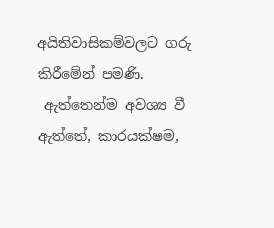අයිතිවාසිකම්වලට ගරු කිරීමේන් පමණි.
 ඇත්තෙන්ම අවශ්‍ය වී ඇත්තේ, කාරයක්ෂම,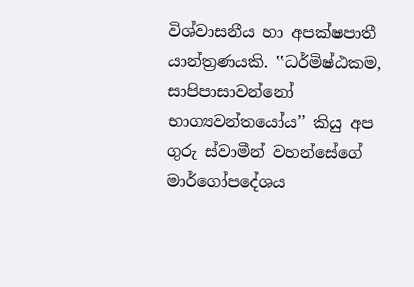විශ්වාසනීය හා අපක්ෂපාතී යාන්ත්‍රණයකි. ‛‛ධර්මිෂ්ඨකම, සාපිපාසාවන්නෝ භාග්‍යවන්තයෝය’’ කියු අප ගුරු ස්වාමීන් වහන්සේගේ මාර්ගෝපදේශය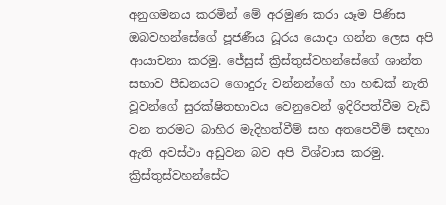අනුගමනය කරමින් මේ අරමුණ කරා යෑම පිණිස ඔබවහන්සේගේ පූජණීය ධූරය යොදා ගන්න ලෙස අපි ආයාචනා කරමු. ජේසුස් ක්‍රිස්තුස්වහන්සේගේ ශාන්ත සභාව පීඩනයට ගොදුරු වන්නන්ගේ හා හඬක් නැති වූවන්ගේ සුරක්ෂිතභාවය වෙනුවෙන් ඉදිරිපත්වීම වැඩි වන තරමට බාහිර මැදිහත්වීම් සහ අතපෙවීම් සඳහා ඇති අවස්ථා අඩුවන බව අපි විශ්වාස කරමු.
ක්‍රිස්තුස්වහන්සේට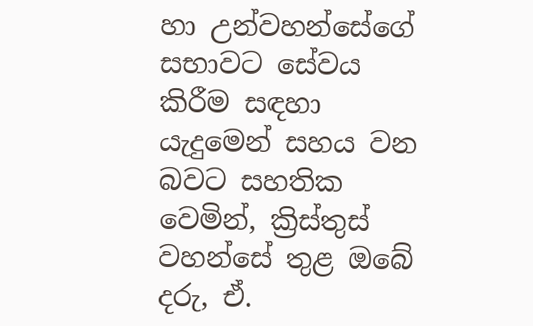හා උන්වහන්සේගේ සභාවට සේවය කිරීම සඳහා යැදුමෙන් සහය වන බවට සහතික වෙමින්, ක්‍රිස්තුස් වහන්සේ තුළ ඔබේ දරු, ඒ.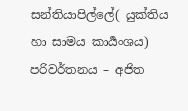සන්තියාපිල්ලේ( යුක්තිය හා සාමය කාර්‍යංශය)
පරිවර්තනය – අජිත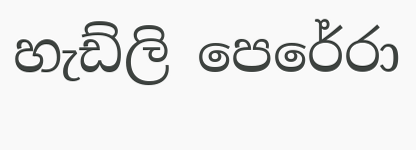හැඩ්ලි පෙරේරා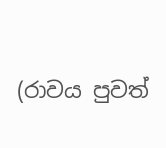(රාවය පුවත්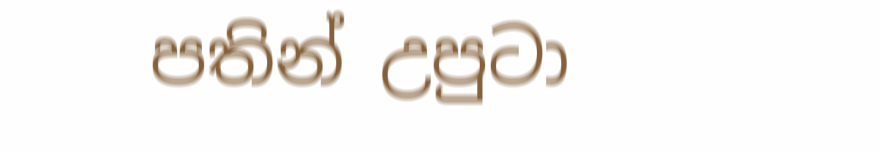පතින් උපුටා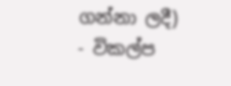ගන්නා ලදී)
- විකල්ප